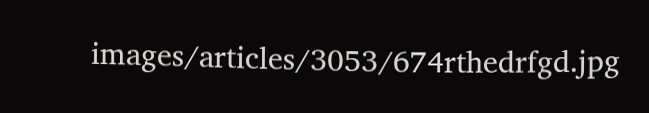images/articles/3053/674rthedrfgd.jpg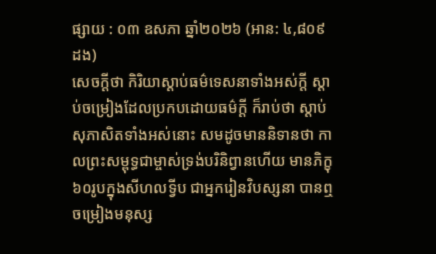ផ្សាយ : ០៣ ឧសភា ឆ្នាំ២០២៦ (អាន: ៤,៨០៩ ដង)
សេចក្ដីថា កិរិយាស្ដាប់ធម៌ទេសនាទាំងអស់ក្ដី ស្ដាប់ចម្រៀងដែលប្រកបដោយធម៌ក្ដី ក៏រាប់ថា ស្ដាប់សុភាសិតទាំងអស់នោះ សមដូចមាននិទានថា កាលព្រះសម្ពុទ្ធជាម្ចាស់ទ្រង់បរិនិព្វានហើយ មានភិក្ខុ៦០រូបក្នុងសីហលទ្វីប ជាអ្នករៀនវិបស្សនា បានឮចម្រៀងមនុស្ស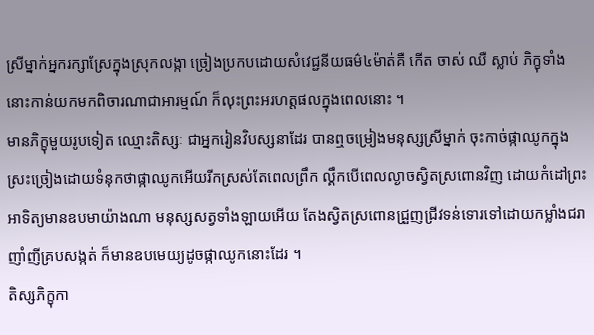ស្រីម្នាក់អ្នករក្សាស្រែក្នុងស្រុកលង្កា ច្រៀងប្រកបដោយសំវេជ្ជនីយធម៌៤ម៉ាត់គឺ កើត ចាស់ ឈឺ ស្លាប់ ភិក្ខុទាំងនោះកាន់យកមកពិចារណាជាអារម្មណ៍ ក៏លុះព្រះអរហត្តផលក្នុងពេលនោះ ។
មានភិក្ខុមួយរូបទៀត ឈ្មោះតិស្សៈ ជាអ្នករៀនវិបស្សនាដែរ បានឮចម្រៀងមនុស្សស្រីម្នាក់ ចុះកាច់ផ្កាឈូកក្នុងស្រះច្រៀងដោយទំនុកថាផ្កាឈូកអើយរីកស្រស់តែពេលព្រឹក ល្គឹកបើពេលល្ងាចស្វិតស្រពោនវិញ ដោយកំដៅព្រះអាទិត្យមានឧបមាយ៉ាងណា មនុស្សសត្វទាំងឡាយអើយ តែងស្វិតស្រពោនជ្រួញជ្រីវទន់ទោរទៅដោយកម្លាំងជរាញាំញីគ្របសង្កត់ ក៏មានឧបមេយ្យដូចផ្កាឈូកនោះដែរ ។
តិស្សភិក្ខុកា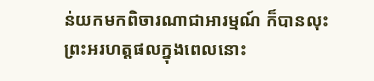ន់យកមកពិចារណាជាអារម្មណ៍ ក៏បានលុះព្រះអរហត្តផលក្នុងពេលនោះ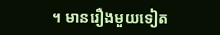។ មានរឿងមួយទៀត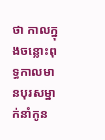ថា កាលក្នុងចន្លោះពុទ្ធកាលមានបុរសម្នាក់នាំកូន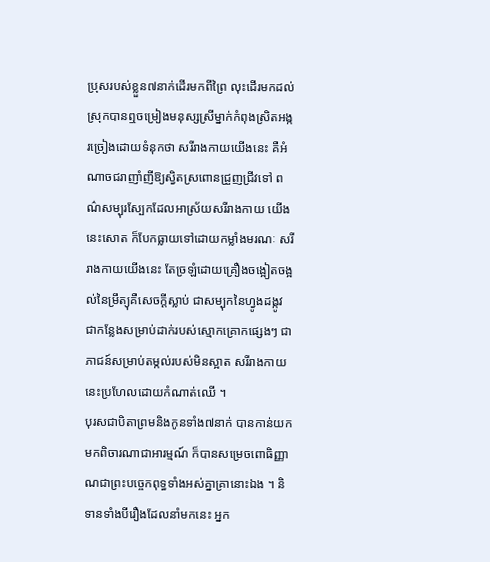ប្រុសរបស់ខ្លួន៧នាក់ដើរមកពីព្រៃ លុះដើរមកដល់ស្រុកបានឮចម្រៀងមនុស្សស្រីម្នាក់កំពុងស្រិតអង្ករច្រៀងដោយទំនុកថា សរីរាងកាយយើងនេះ គឺអំណាចជរាញាំញីឱ្យស្វិតស្រពោនជ្រួញជ្រីវទៅ ពណ៌សម្បុរស្បែកដែលអាស្រ័យសរីរាងកាយ យើងនេះសោត ក៏បែកធ្លាយទៅដោយកម្លាំងមរណៈ សរីរាងកាយយើងនេះ តែច្រឡំដោយគ្រឿងចង្អៀតចង្អល់នៃម្រឹត្យុគឺសេចក្ដីស្លាប់ ជាសម្បុកនៃហ្វូងដង្កូវជាកន្លែងសម្រាប់ដាក់របស់ស្មោកគ្រោកផ្សេងៗ ជាភាជន៍សម្រាប់តម្កល់របស់មិនស្អាត សរីរាងកាយនេះប្រហែលដោយកំណាត់ឈើ ។
បុរសជាបិតាព្រមនិងកូនទាំង៧នាក់ បានកាន់យកមកពិចារណាជាអារម្មណ៍ ក៏បានសម្រេចពោធិញ្ញាណជាព្រះបច្ចេកពុទ្ធទាំងអស់គ្នាគ្រានោះឯង ។ និទានទាំងបីរឿងដែលនាំមកនេះ អ្នក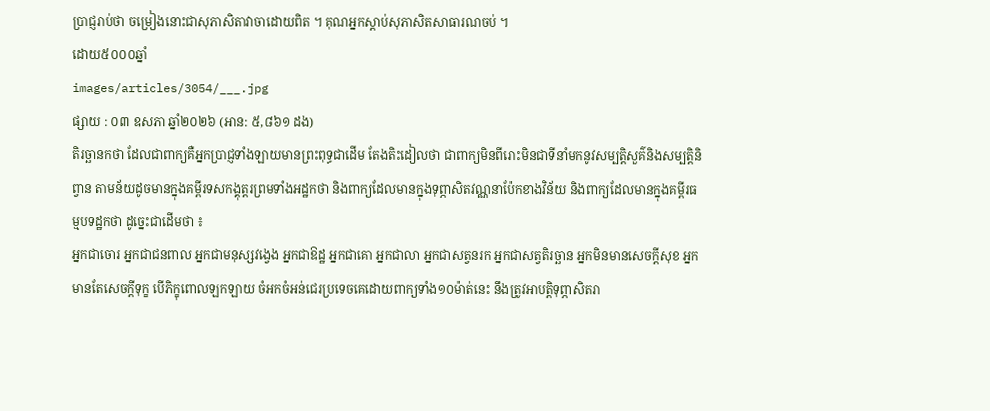ប្រាជ្ញរាប់ថា ចម្រៀងនោះជាសុភាសិតាវាចាដោយពិត ។ គុណអ្នកស្ដាប់សុភាសិតសាធារណចប់ ។
ដោយ៥០០០ឆ្នាំ
images/articles/3054/___.jpg
ផ្សាយ : ០៣ ឧសភា ឆ្នាំ២០២៦ (អាន: ៥,៨៦១ ដង)
តិរច្ឆានកថា ដែលជាពាក្យគឺអ្នកប្រាជ្ញទាំងឡាយមានព្រះពុទ្ធជាដើម តែងតិះដៀលថា ជាពាក្យមិនពីរោះមិនជាទីនាំមកនូវសម្បត្តិសួគ៌និងសម្បត្តិនិព្វាន តាមន័យដូចមានក្នុងគម្ពីរទសកង្គុត្តរព្រមទាំងអដ្ឋកថា និងពាក្យដែលមានក្នុងទុព្ភាសិតវណ្ណនាប៉ែកខាងវិន័យ និងពាក្យដែលមានក្នុងគម្ពីរធម្មបទដ្ឋកថា ដូច្នេះជាដើមថា ៖
អ្នកជាចោរ អ្នកជាជនពាល អ្នកជាមនុស្សវង្វេង អ្នកជាឱដ្ឋ អ្នកជាគោ អ្នកជាលា អ្នកជាសត្វនរក អ្នកជាសត្វតិរច្ឆាន អ្នកមិនមានសេចក្ដីសុខ អ្នកមានតែសេចក្ដីទុក្ខ បើភិក្ខុពោលឡកឡាយ ចំអកចំអន់ជេរប្រទេចគេដោយពាក្យទាំង១០ម៉ាត់នេះ នឹងត្រូវអាបត្តិទុព្ភាសិតរា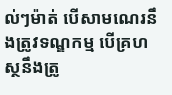ល់ៗម៉ាត់ បើសាមណេរនឹងត្រូវទណ្ឌកម្ម បើគ្រហស្ថនឹងត្រូ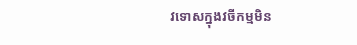វទោសក្នុងវចីកម្មមិន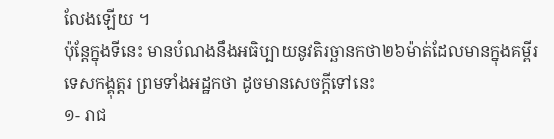លែងឡើយ ។
ប៉ុន្តែក្នុងទីនេះ មានបំណងនឹងអធិប្បាយនូវតិរច្ឆានកថា២៦ម៉ាត់ដែលមានក្នុងគម្ពីរទេសកង្គុត្តរ ព្រមទាំងអដ្ឋកថា ដូចមានសេចក្ដីទៅនេះ
១- រាជ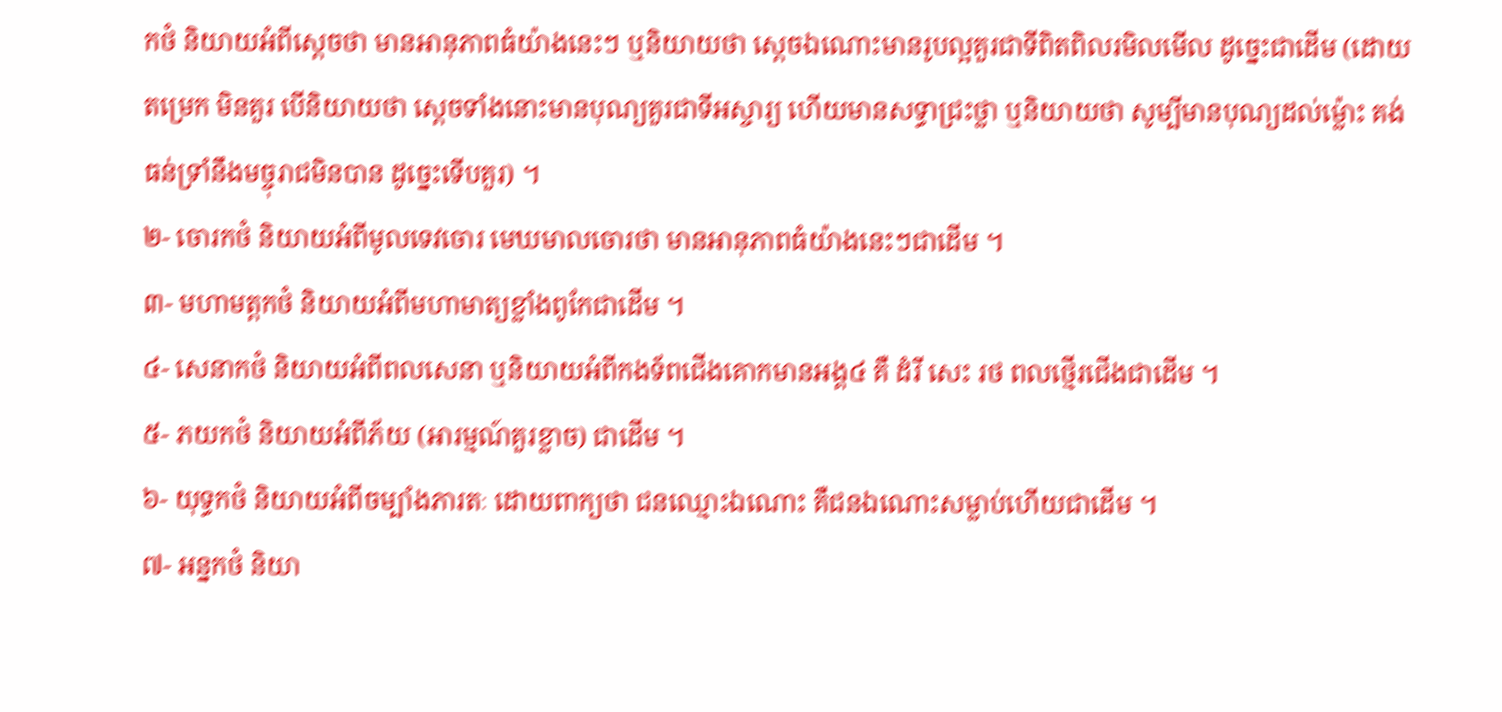កថំ និយាយអំពីស្ដេចថា មានអានុភាពធំយ៉ាងនេះៗ ឬនិយាយថា ស្ដេចឯណោះមានរូបល្អគួរជាទីពិតពិលរមិលមើល ដូច្នេះជាដើម (ដោយតម្រេក មិនគួរ បើនិយាយថា ស្ដេចទាំងនោះមានបុណ្យគួរជាទីអស្ចារ្យ ហើយមានសទ្ធាជ្រះថ្លា ឬនិយាយថា សូម្បីមានបុណ្យដល់ម្ល៉ោះ គង់ធន់ទ្រាំនឹងមច្ចុរាជមិនបាន ដូច្នេះទើបគួរ) ។
២- ចោរកថំ និយាយអំពីមូលទេវចោរ មេឃមាលចោរថា មានអានុភាពធំយ៉ាងនេះៗជាដើម ។
៣- មហាមត្តកថំ និយាយអំពីមហាមាត្យខ្លាំងពូកែជាដើម ។
៤- សេនាកថំ និយាយអំពីពលសេនា ឬនិយាយអំពីកងទ័ពជើងគោកមានអង្គ៤ គឺ ដំរី សេះ រថ ពលថ្មើរជើងជាដើម ។
៥- ភយកថំ និយាយអំពីភ័យ (អារម្មណ៍គួរខ្លាច) ជាដើម ។
៦- យុទ្ធកថំ និយាយអំពីចម្បាំងភារតៈ ដោយពាក្យថា ជនឈ្មោះឯណោះ គឺជនឯណោះសម្លាប់ហើយជាដើម ។
៧- អន្នកថំ និយា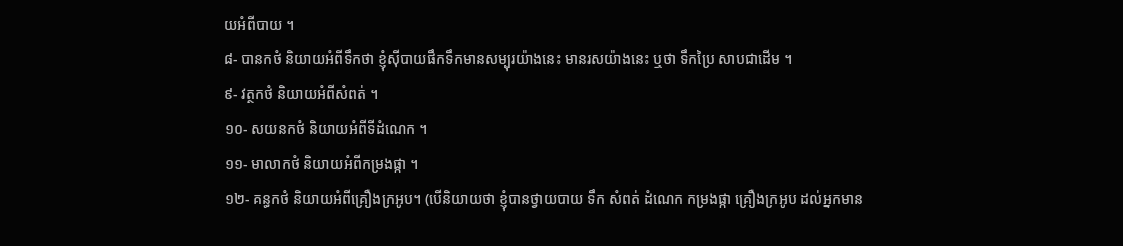យអំពីបាយ ។
៨- បានកថំ និយាយអំពីទឹកថា ខ្ញុំស៊ីបាយផឹកទឹកមានសម្បុរយ៉ាងនេះ មានរសយ៉ាងនេះ ឬថា ទឹកប្រៃ សាបជាដើម ។
៩- វត្ថកថំ និយាយអំពីសំពត់ ។
១០- សយនកថំ និយាយអំពីទីដំណេក ។
១១- មាលាកថំ និយាយអំពីកម្រងផ្កា ។
១២- គន្ធកថំ និយាយអំពីគ្រឿងក្រអូប។ (បើនិយាយថា ខ្ញុំបានថ្វាយបាយ ទឹក សំពត់ ដំណេក កម្រងផ្កា គ្រឿងក្រអូប ដល់អ្នកមាន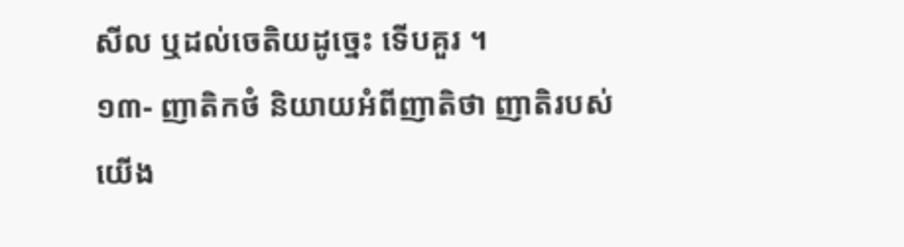សីល ឬដល់ចេតិយដូច្នេះ ទើបគួរ ។
១៣- ញាតិកថំ និយាយអំពីញាតិថា ញាតិរបស់យើង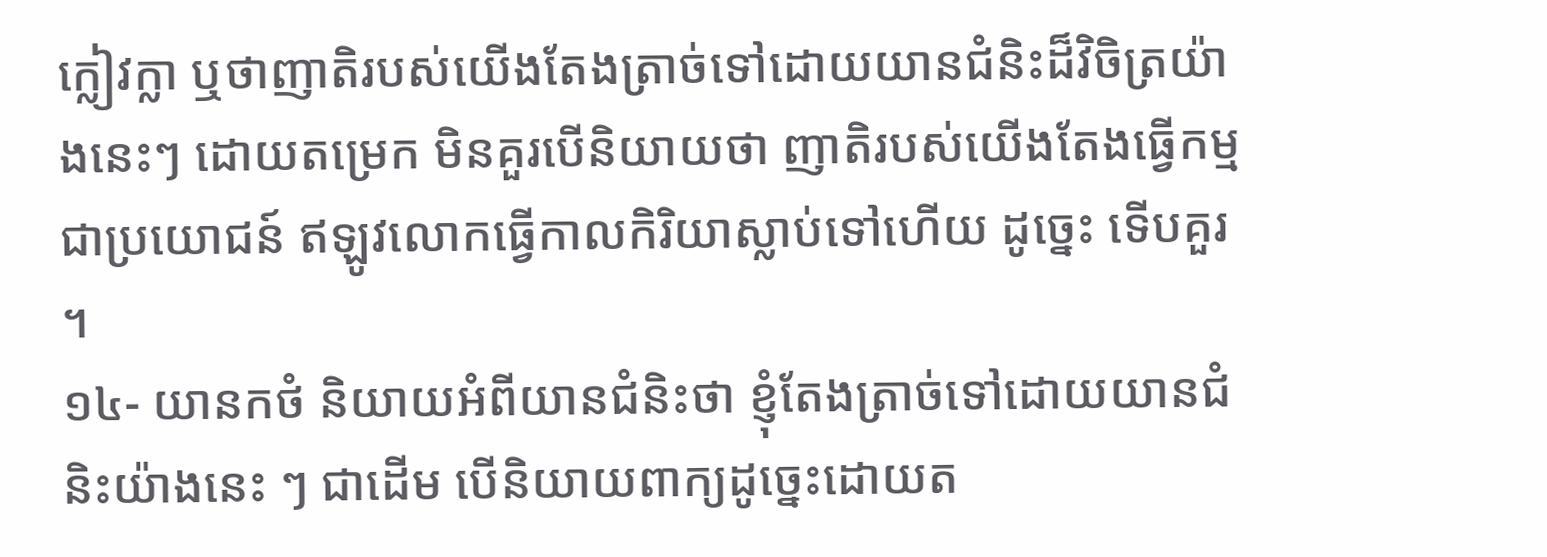ក្លៀវក្លា ឬថាញាតិរបស់យើងតែងត្រាច់ទៅដោយយានជំនិះដ៏វិចិត្រយ៉ាងនេះៗ ដោយតម្រេក មិនគួរបើនិយាយថា ញាតិរបស់យើងតែងធ្វើកម្មជាប្រយោជន៍ ឥឡូវលោកធ្វើកាលកិរិយាស្លាប់ទៅហើយ ដូច្នេះ ទើបគួរ ។
១៤- យានកថំ និយាយអំពីយានជំនិះថា ខ្ញុំតែងត្រាច់ទៅដោយយានជំនិះយ៉ាងនេះ ៗ ជាដើម បើនិយាយពាក្យដូច្នេះដោយត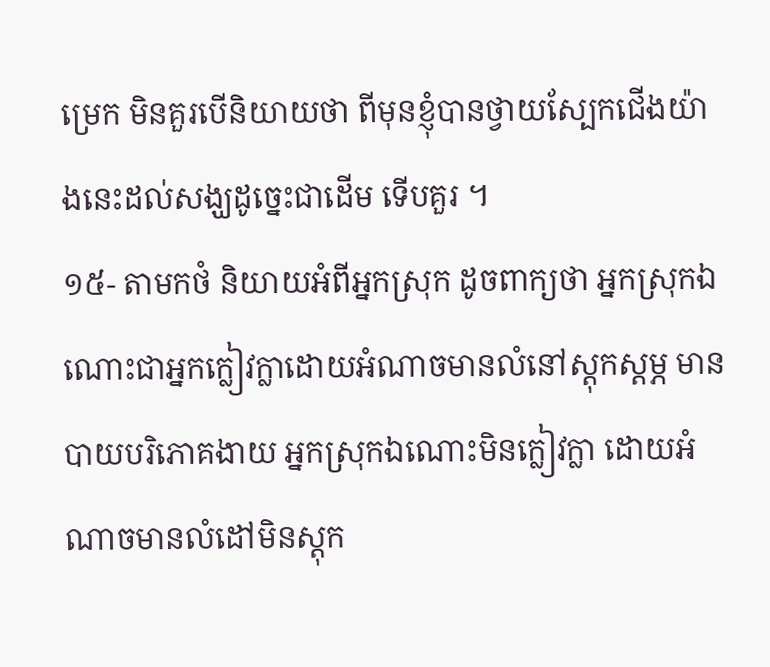ម្រេក មិនគួរបើនិយាយថា ពីមុនខ្ញុំបានថ្វាយស្បែកជើងយ៉ាងនេះដល់សង្ឃដូច្នេះជាដើម ទើបគួរ ។
១៥- តាមកថំ និយាយអំពីអ្នកស្រុក ដូចពាក្យថា អ្នកស្រុកឯណោះជាអ្នកក្លៀវក្លាដោយអំណាចមានលំនៅស្ដុកស្ដម្ភ មានបាយបរិភោគងាយ អ្នកស្រុកឯណោះមិនក្លៀវក្លា ដោយអំណាចមានលំដៅមិនស្ដុក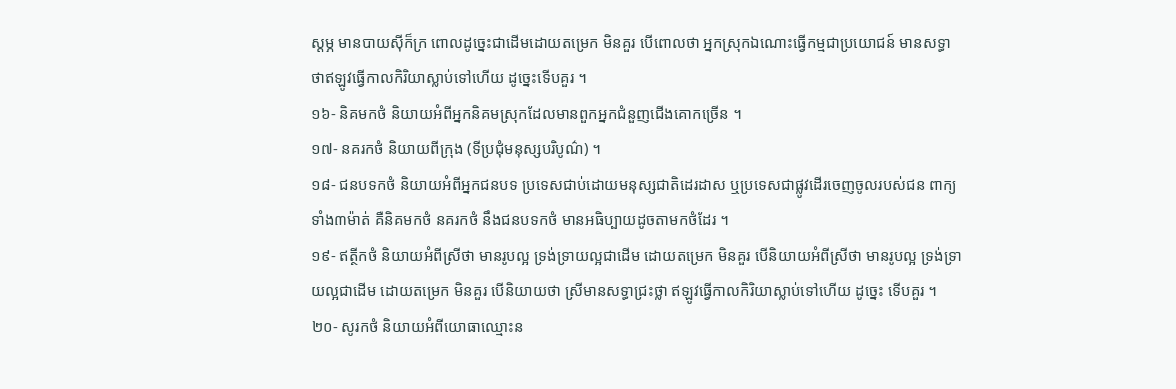ស្ដម្ភ មានបាយស៊ីក៏ក្រ ពោលដូច្នេះជាដើមដោយតម្រេក មិនគួរ បើពោលថា អ្នកស្រុកឯណោះធ្វើកម្មជាប្រយោជន៍ មានសទ្ធាថាឥឡូវធ្វើកាលកិរិយាស្លាប់ទៅហើយ ដូច្នេះទើបគួរ ។
១៦- និគមកថំ និយាយអំពីអ្នកនិគមស្រុកដែលមានពួកអ្នកជំនួញជើងគោកច្រើន ។
១៧- នគរកថំ និយាយពីក្រុង (ទីប្រជុំមនុស្សបរិបូណ៌) ។
១៨- ជនបទកថំ និយាយអំពីអ្នកជនបទ ប្រទេសជាប់ដោយមនុស្សជាតិដេរដាស ឬប្រទេសជាផ្លូវដើរចេញចូលរបស់ជន ពាក្យទាំង៣ម៉ាត់ គឺនិគមកថំ នគរកថំ នឹងជនបទកថំ មានអធិប្បាយដូចតាមកថំដែរ ។
១៩- ឥត្ថីកថំ និយាយអំពីស្រីថា មានរូបល្អ ទ្រង់ទ្រាយល្អជាដើម ដោយតម្រេក មិនគួរ បើនិយាយអំពីស្រីថា មានរូបល្អ ទ្រង់ទ្រាយល្អជាដើម ដោយតម្រេក មិនគួរ បើនិយាយថា ស្រីមានសទ្ធាជ្រះថ្លា ឥឡូវធ្វើកាលកិរិយាស្លាប់ទៅហើយ ដូច្នេះ ទើបគួរ ។
២០- សូរកថំ និយាយអំពីយោធាឈ្មោះន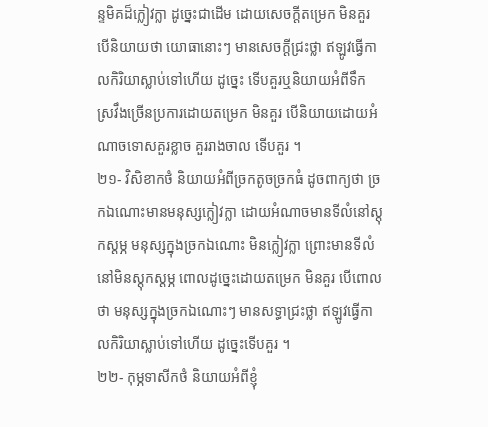ន្ទមិគដ៏ក្លៀវក្លា ដូច្នេះជាដើម ដោយសេចក្ដីតម្រេក មិនគួរ បើនិយាយថា យោធានោះៗ មានសេចក្ដីជ្រះថ្លា ឥឡូវធ្វើកាលកិរិយាស្លាប់ទៅហើយ ដូច្នេះ ទើបគួរឬនិយាយអំពីទឹកស្រវឹងច្រើនប្រការដោយតម្រេក មិនគួរ បើនិយាយដោយអំណាចទោសគួរខ្លាច គួររាងចាល ទើបគួរ ។
២១- វិសិខាកថំ និយាយអំពីច្រកតូចច្រកធំ ដូចពាក្យថា ច្រកឯណោះមានមនុស្សក្លៀវក្លា ដោយអំណាចមានទីលំនៅស្ដុកស្ដម្ភ មនុស្សក្នុងច្រកឯណោះ មិនក្លៀវក្លា ព្រោះមានទីលំនៅមិនស្ដុកស្ដម្ភ ពោលដូច្នេះដោយតម្រេក មិនគួរ បើពោលថា មនុស្សក្នុងច្រកឯណោះៗ មានសទ្ធាជ្រះថ្លា ឥឡូវធ្វើកាលកិរិយាស្លាប់ទៅហើយ ដូច្នេះទើបគួរ ។
២២- កុម្ភទាសីកថំ និយាយអំពីខ្ញុំ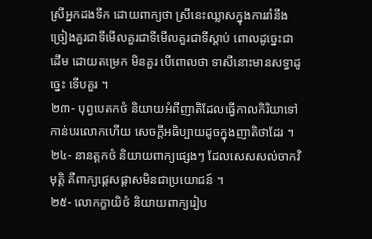ស្រីអ្នកដងទឹក ដោយពាក្យថា ស្រីនេះឈ្លាសក្នុងការរាំនឹងច្រៀងគួរជាទីមើលគួរជាទីមើលគួរជាទីស្ដាប់ ពោលដូច្នេះជាដើម ដោយតម្រេក មិនគួរ បើពោលថា ទាសីនោះមានសទ្ធាដូច្នេះ ទើបគួរ ។
២៣- បុព្វបេតកថំ និយាយអំពីញាតិដែលធ្វើកាលកិរិយាទៅកាន់បរលោកហើយ សេចក្ដីអធិប្បាយដូចក្នុងញាតិថាដែរ ។
២៤- នានត្តកថំ និយាយពាក្យផ្សេងៗ ដែលសេសសល់ចាកវិមុត្តិ គឺពាក្យផ្ដេសផ្ដាសមិនជាប្រយោជន៍ ។
២៥- លោកក្ខាយិថំ និយាយពាក្យរៀប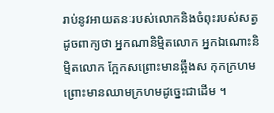រាប់នូវអាយតនៈរបស់លោកនិងចំពុះរបស់សត្វ ដូចពាក្យថា អ្នកណានិម្មិតលោក អ្នកឯណោះនិម្មិតលោក ក្អែកសព្រោះមានឆ្អឹងស កុកក្រហម ព្រោះមានឈាមក្រហមដូច្នេះជាដើម ។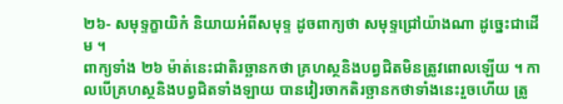២៦- សមុទ្ទក្ខាយិកំ និយាយអំពីសមុទ្ទ ដូចពាក្យថា សមុទ្ទជ្រៅយ៉ាងណា ដូច្នេះជាដើម ។
ពាក្យទាំង ២៦ ម៉ាត់នេះជាតិរច្ឆានកថា គ្រហស្ថនិងបព្វជិតមិនត្រូវពោលឡើយ ។ កាលបើគ្រហស្ថនិងបព្វជិតទាំងឡាយ បានវៀរចាកតិរច្ឆានកថាទាំងនេះរួចហើយ ត្រូ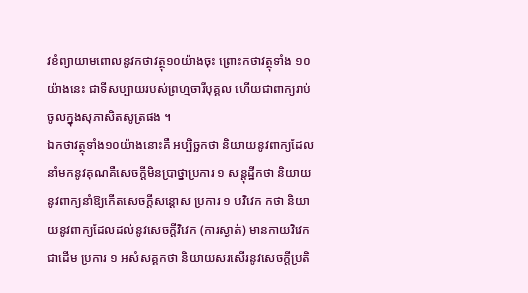វខំព្យាយាមពោលនូវកថាវត្ថុ១០យ៉ាងចុះ ព្រោះកថាវត្ថុទាំង ១០ យ៉ាងនេះ ជាទីសប្បាយរបស់ព្រហ្មចារីបុគ្គល ហើយជាពាក្យរាប់ចូលក្នុងសុភាសិតសូត្រផង ។
ឯកថាវត្ថុទាំង១០យ៉ាងនោះគឺ អប្បិច្ឆកថា និយាយនូវពាក្យដែលនាំមកនូវគុណគឺសេចក្ដីមិនប្រាថ្នាប្រការ ១ សន្ដុដ្ឋីកថា និយាយនូវពាក្យនាំឱ្យកើតសេចក្ដីសន្ដោស ប្រការ ១ បវិវេក កថា និយាយនូវពាក្យដែលដល់នូវសេចក្ដីវិវេក (ការស្ងាត់) មានកាយវិវេកជាដើម ប្រការ ១ អសំសគ្គកថា និយាយសរសើរនូវសេចក្ដីប្រតិ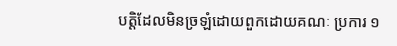បត្តិដែលមិនច្រឡំដោយពួកដោយគណៈ ប្រការ ១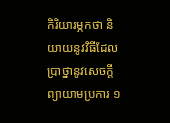កិរិយារម្ភកថា និយាយនូវវិធីដែលប្រាថ្នានូវសេចក្ដីព្យាយាមប្រការ ១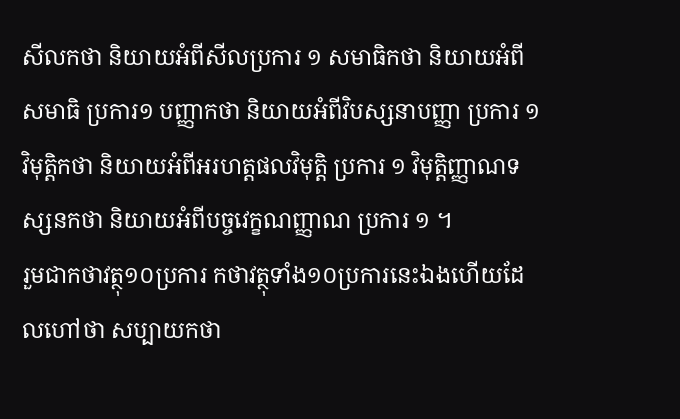សីលកថា និយាយអំពីសីលប្រការ ១ សមាធិកថា និយាយអំពីសមាធិ ប្រការ១ បញ្ញាកថា និយាយអំពីវិបស្សនាបញ្ញា ប្រការ ១ វិមុត្តិកថា និយាយអំពីអរហត្តផលវិមុត្តិ ប្រការ ១ វិមុត្តិញ្ញាណទស្សនកថា និយាយអំពីបច្ចវេក្ខណញ្ញាណ ប្រការ ១ ។
រួមជាកថាវត្ថុ១០ប្រការ កថាវត្ថុទាំង១០ប្រការនេះឯងហើយដែលហៅថា សប្បាយកថា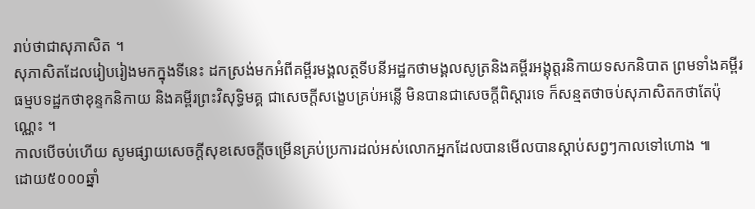រាប់ថាជាសុភាសិត ។
សុភាសិតដែលរៀបរៀងមកក្នុងទីនេះ ដកស្រង់មកអំពីគម្ពីរមង្គលត្ថទីបនីអដ្ឋកថាមង្គលសូត្រនិងគម្ពីរអង្គុត្តរនិកាយទសកនិបាត ព្រមទាំងគម្ពីរធម្មបទដ្ឋកថាខុន្ទកនិកាយ និងគម្ពីរព្រះវិសុទ្ធិមគ្គ ជាសេចក្ដីសង្ខេបគ្រប់អន្លើ មិនបានជាសេចក្ដីពិស្ដារទេ ក៏សន្មតថាចប់សុភាសិតកថាតែប៉ុណ្ណេះ ។
កាលបើចប់ហើយ សូមផ្សាយសេចក្ដីសុខសេចក្ដីចម្រើនគ្រប់ប្រការដល់អស់លោកអ្នកដែលបានមើលបានស្ដាប់សព្វៗកាលទៅហោង ៕
ដោយ៥០០០ឆ្នាំ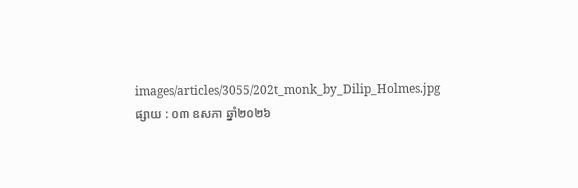images/articles/3055/202t_monk_by_Dilip_Holmes.jpg
ផ្សាយ : ០៣ ឧសភា ឆ្នាំ២០២៦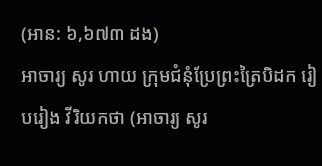(អាន: ៦,៦៧៣ ដង)
អាចារ្យ សូរ ហាយ ក្រុមជំនុំប្រែព្រះត្រៃបិដក រៀបរៀង វីរិយកថា (អាចារ្យ សូរ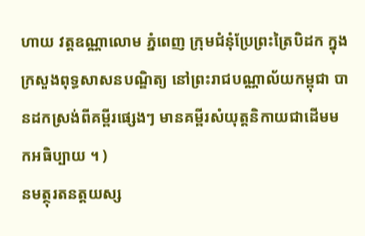ហាយ វត្តឧណ្ណាលោម ភ្នំពេញ ក្រុមជំនុំប្រែព្រះត្រៃបិដក ក្នុងក្រសួងពុទ្ធសាសនបណ្ឌិត្យ នៅព្រះរាជបណ្ណាល័យកម្ពុជា បានដកស្រង់ពីគម្ពីរផ្សេងៗ មានគម្ពីរសំយុត្តនិកាយជាដើមមកអធិប្បាយ ។ )
នមត្ថុរតនត្តយស្ស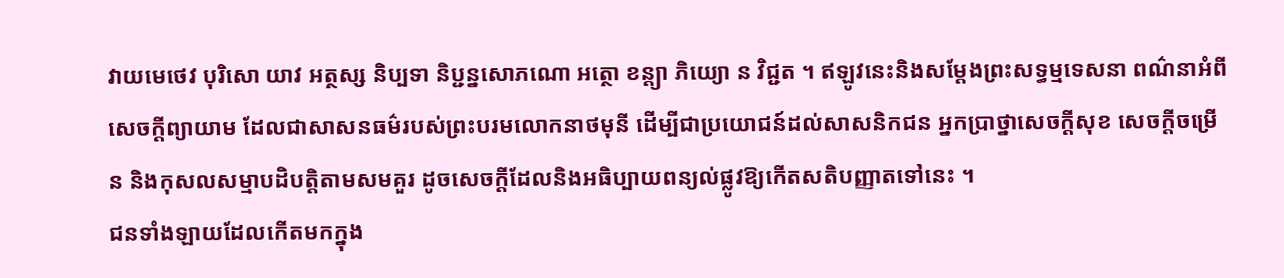វាយមេថេវ បុរិសោ យាវ អត្ថស្ស និប្បទា និប្ជន្នសោភណោ អត្ថោ ខន្ត្យា ភិយ្យោ ន វិជ្ជត ។ ឥឡូវនេះនិងសម្ដែងព្រះសទ្ធម្មទេសនា ពណ៌នាអំពីសេចក្ដីព្យាយាម ដែលជាសាសនធម៌របស់ព្រះបរមលោកនាថមុនី ដើម្បីជាប្រយោជន៍ដល់សាសនិកជន អ្នកប្រាថ្នាសេចក្ដីសុខ សេចក្ដីចម្រើន និងកុសលសម្មាបដិបត្តិតាមសមគួរ ដូចសេចក្ដីដែលនិងអធិប្បាយពន្យល់ផ្លូវឱ្យកើតសតិបញ្ញាតទៅនេះ ។
ជនទាំងឡាយដែលកើតមកក្នុង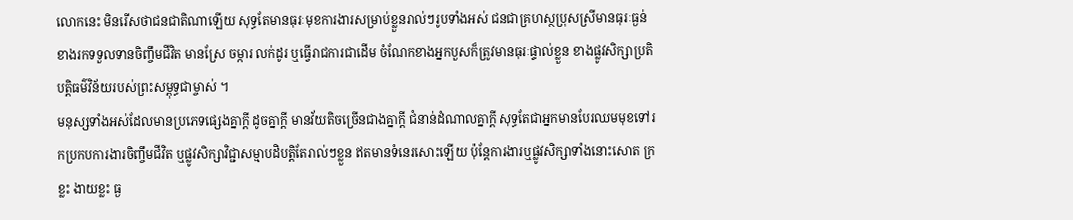លោកនេះ មិនរើសថាជនជាតិណាឡើយ សុទ្ធតែមានធុរៈមុខការងារសម្រាប់ខ្លួនរាល់ៗរូបទាំងអស់ ជនជាគ្រហស្ថប្រុសស្រីមានធុរៈធ្ងន់ខាងរកទទួលទានចិញ្ចឹមជីវិត មានស្រែ ចម្ការ លក់ដូរ ឬធ្វើរាជការជាដើម ចំណែកខាងអ្នកបួសក៏ត្រូវមានធុរៈផ្ទាល់ខ្លួន ខាងផ្លូវសិក្សាប្រតិបត្តិធម៌វិន័យរបស់ព្រះសម្ពុទ្ធជាម្ចាស់ ។
មនុស្សទាំងអស់ដែលមានប្រភេទផ្សេងគ្នាក្ដី ដូចគ្នាក្ដី មានវ័យតិចច្រើនជាងគ្នាក្ដី ជំនាន់ដំណាលគ្នាក្ដី សុទ្ធតែជាអ្នកមានបែរឈមមុខទៅរកប្រកបការងារចិញ្ចឹមជីវិត ឬផ្លូវសិក្សាវិជ្ជាសម្មាបដិបត្តិតែរាល់ៗខ្លួន ឥតមានទំនេរសោះឡើយ ប៉ុន្តែការងារឬផ្លូវសិក្សាទាំងនោះសោត ក្រខ្លះ ងាយខ្លះ ធ្ង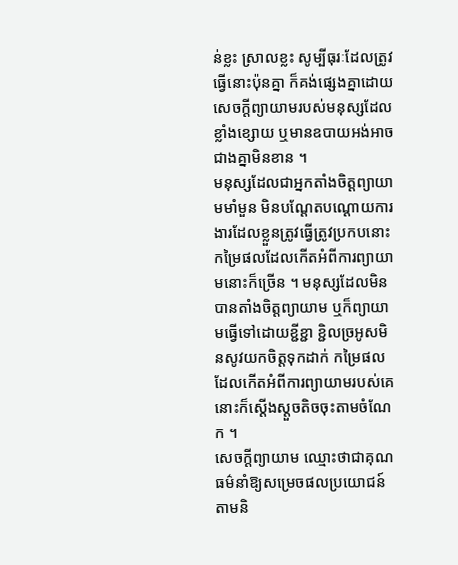ន់ខ្លះ ស្រាលខ្លះ សូម្បីធុរៈដែលត្រូវធ្វើនោះប៉ុនគ្នា ក៏គង់ផ្សេងគ្នាដោយសេចក្ដីព្យាយាមរបស់មនុស្សដែលខ្លាំងខ្សោយ ឬមានឧបាយអង់អាចជាងគ្នាមិនខាន ។
មនុស្សដែលជាអ្នកតាំងចិត្តព្យាយាមមាំមួន មិនបណ្ដែតបណ្ដោយការងារដែលខ្លួនត្រូវធ្វើត្រូវប្រកបនោះ កម្រៃផលដែលកើតអំពីការព្យាយាមនោះក៏ច្រើន ។ មនុស្សដែលមិនបានតាំងចិត្តព្យាយាម ឬក៏ព្យាយាមធ្វើទៅដោយខ្ជីខ្ជា ខ្ជិលច្រអូសមិនសូវយកចិត្តទុកដាក់ កម្រៃផលដែលកើតអំពីការព្យាយាមរបស់គេនោះក៏ស្ដើងស្ដួចតិចចុះតាមចំណែក ។
សេចក្ដីព្យាយាម ឈ្មោះថាជាគុណធម៌នាំឱ្យសម្រេចផលប្រយោជន៍ តាមនិ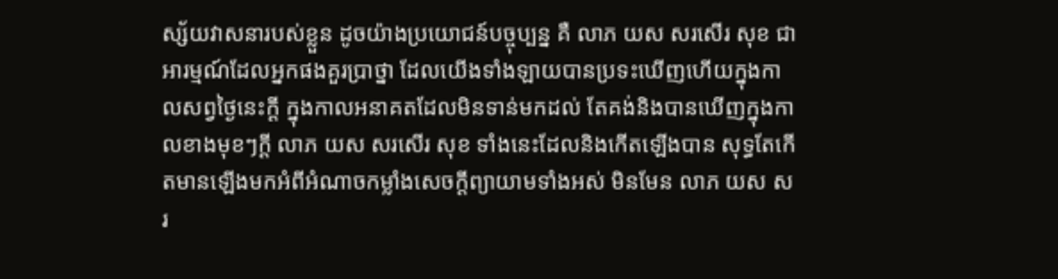ស្ស័យវាសនារបស់ខ្លួន ដូចយ៉ាងប្រយោជន៍បច្ចុប្បន្ន គឺ លាភ យស សរសើរ សុខ ជាអារម្មណ៍ដែលអ្នកផងគួរប្រាថ្នា ដែលយើងទាំងឡាយបានប្រទះឃើញហើយក្នុងកាលសព្វថ្ងៃនេះក្ដី ក្នុងកាលអនាគតដែលមិនទាន់មកដល់ តែគង់និងបានឃើញក្នុងកាលខាងមុខៗក្ដី លាភ យស សរសើរ សុខ ទាំងនេះដែលនិងកើតឡើងបាន សុទ្ធតែកើតមានឡើងមកអំពីអំណាចកម្លាំងសេចក្ដីព្យាយាមទាំងអស់ មិនមែន លាភ យស សរ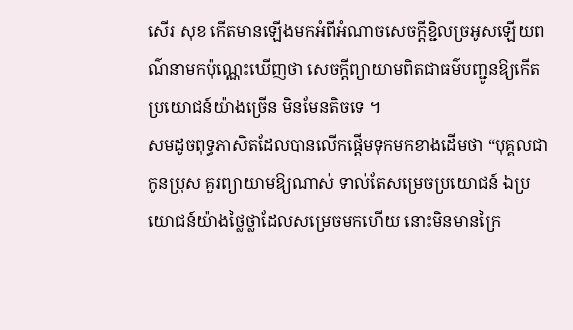សើរ សុខ កើតមានឡើងមកអំពីអំណាចសេចក្ដីខ្ជិលច្រអូសឡើយពណ៌នាមកប៉ុណ្ណេះឃើញថា សេចក្ដីព្យាយាមពិតជាធម៌បញ្ជូនឱ្យកើតប្រយោជន៍យ៉ាងច្រើន មិនមែនតិចទេ ។
សមដូចពុទ្ធភាសិតដែលបានលើកផ្ដើមទុកមកខាងដើមថា “បុគ្គលជាកូនប្រុស គួរព្យាយាមឱ្យណាស់ ទាល់តែសម្រេចប្រយោជន៍ ឯប្រយោជន៍យ៉ាងថ្លៃថ្លាដែលសម្រេចមកហើយ នោះមិនមានក្រៃ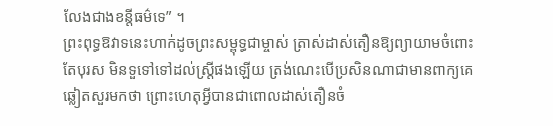លែងជាងខន្តីធម៌ទេ” ។
ព្រះពុទ្ធឱវាទនេះហាក់ដូចព្រះសម្ពុទ្ធជាម្ចាស់ ត្រាស់ដាស់តឿនឱ្យព្យាយាមចំពោះតែបុរស មិនទួទៅទៅដល់ស្ត្រីផងឡើយ ត្រង់ណេះបើប្រសិនណាជាមានពាក្យគេឆ្លៀតសួរមកថា ព្រោះហេតុអ្វីបានជាពោលដាស់តឿនចំ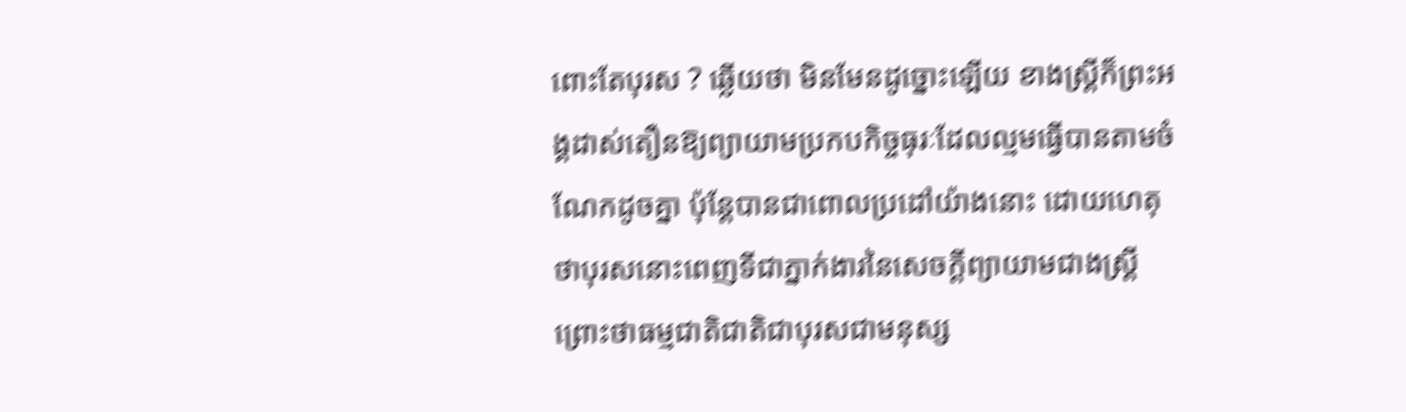ពោះតែបុរស ? ឆ្លើយថា មិនមែនដូច្នោះឡើយ ខាងស្ត្រីក៏ព្រះអង្គដាស់តឿនឱ្យព្យាយាមប្រកបកិច្ចធុរៈដែលល្មមធ្វើបានតាមចំណែកដូចគ្នា ប៉ុន្តែបានជាពោលប្រដៅយ៉ាងនោះ ដោយហេតុថាបុរសនោះពេញទីជាភ្នាក់ងារនៃសេចក្ដីព្យាយាមជាងស្ត្រី ព្រោះថាធម្មជាតិជាតិជាបុរសជាមនុស្ស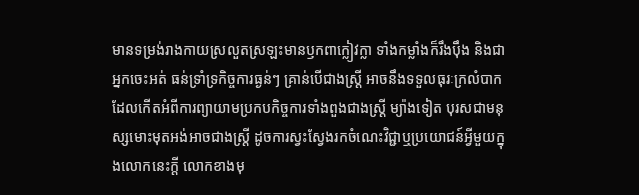មានទម្រង់រាងកាយស្រលួតស្រឡះមានឫកពាក្លៀវក្លា ទាំងកម្លាំងក៏រឹងប៉ឹង និងជាអ្នកចេះអត់ ធន់ទ្រាំទ្រកិច្ចការធ្ងន់ៗ គ្រាន់បើជាងស្ត្រី អាចនឹងទទួលធុរៈក្រលំបាកដែលកើតអំពីការព្យាយាមប្រកបកិច្ចការទាំងពួងជាងស្ត្រី ម្យ៉ាងទៀត បុរសជាមនុស្សមោះមុតអង់អាចជាងស្ត្រី ដូចការស្វះស្វែងរកចំណេះវិជ្ជាឬប្រយោជន៍អ្វីមួយក្នុងលោកនេះក្ដី លោកខាងមុ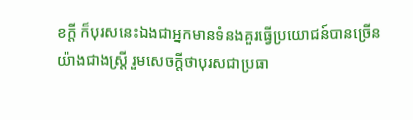ខក្ដី ក៏បុរសនេះឯងជាអ្នកមានទំនងគួរធ្វើប្រយោជន៍បានច្រើនយ៉ាងជាងស្ត្រី រួមសេចក្ដីថាបុរសជាប្រធា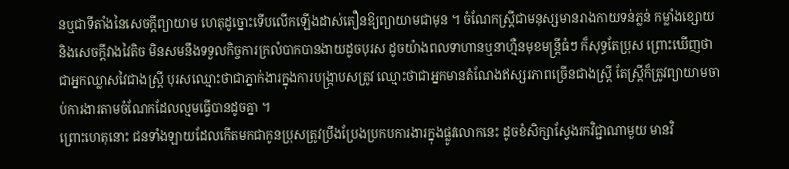នឬជាទីតាំងនៃសេចក្ដីព្យាយាម ហេតុដូច្នោះទើបលើកឡើងដាស់តឿនឱ្យព្យាយាមជាមុន ។ ចំណែកស្ត្រីជាមនុស្សមានរាងកាយទន់ភ្លន់ កម្លាំងខ្សោយនិងសេចក្ដីវាងវៃតិច មិនសមនឹងទទួលកិច្ចការក្រលំបាកបានងាយដូចបុរស ដូចយ៉ាងពលទាហានឬនាហ្មឺនមុខមន្ត្រីធំៗ ក៏សុទ្ធតែប្រុស ព្រោះឃើញថាជាអ្នកឈ្លាសវៃជាងស្ត្រី បុរសឈ្មោះថាជាភ្នាក់ងារក្នុងការបង្ក្រាបសត្រូវ ឈ្មោះថាជាអ្នកមានតំណែងឥស្សរភាពច្រើនជាងស្ត្រី តែស្ត្រីក៏ត្រូវព្យាយាមចាប់ការងារតាមចំណែកដែលល្មមធ្វើបានដូចគ្នា ។
ព្រោះហេតុនោះ ជនទាំងឡាយដែលកើតមកជាកូនប្រុសត្រូវប្រឹងប្រែងប្រកបការងារក្នុងផ្លូវលោកនេះ ដូចខំសិក្សាស្វែងរកវិជ្ជាណាមួយ មានវិ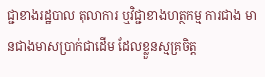ជ្ជាខាងរដ្ឋបាល តុលាការ ឬវិជ្ជាខាងហត្ថកម្ម ការជាង មានជាងមាសប្រាក់ជាដើម ដែលខ្លួនស្មគ្រចិត្ត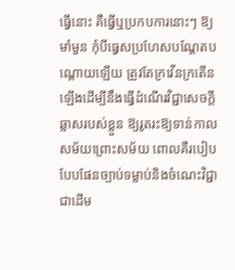ធ្វើនោះ គឺធ្វើឬប្រកបការនោះៗ ឱ្យមាំមួន កុំបីធ្វេសប្រហែសបណ្ដែតបណ្ដោយឡើយ ត្រូវតែក្រវើនក្រតើនឡើងដើម្បីនឹងធ្វើដំណើរវិជ្ជាសេចក្ដីឆ្លាសរបស់ខ្លួន ឱ្យរូតរះឱ្យទាន់កាលសម័យព្រោះសម័យ ពោលគឺរបៀបបែបផែនច្បាប់ទម្លាប់និងចំណេះវិជ្ជាជាដើម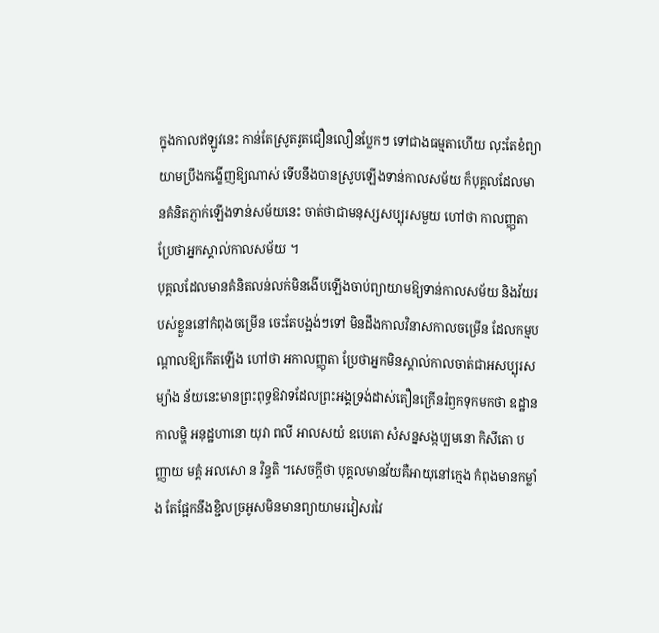ក្នុងកាលឥឡូវនេះ កាន់តែស្រូតរូតជឿនលឿនប្លែកៗ ទៅជាងធម្មតាហើយ លុះតែខំព្យាយាមប្រឹងកង្ខើញឱ្យណាស់ ទើបនឹងបានស្រូបឡើងទាន់កាលសម័យ ក៏បុគ្គលដែលមានគំនិតភ្ញាក់ឡើងទាន់សម័យនេះ ចាត់ថាជាមនុស្សសប្បុរសមួយ ហៅថា កាលញ្ញុតា ប្រែថាអ្នកស្គាល់កាលសម័យ ។
បុគ្គលដែលមានគំនិតលន់លក់មិនងើបឡើងចាប់ព្យាយាមឱ្យទាន់កាលសម័យ និងវ័យរបស់ខ្លួននៅកំពុងចម្រើន ចេះតែបង្អង់ៗទៅ មិនដឹងកាលវិនាសកាលចម្រើន ដែលកម្មបណ្ដាលឱ្យកើតឡើង ហៅថា អកាលញ្ញុតា ប្រែថាអ្នកមិនស្គាល់កាលចាត់ជាអសប្បុរសម្យ៉ាង ន័យនេះមានព្រះពុទ្ធឱវាទដែលព្រះអង្គទ្រង់ដាស់តឿនក្រើនរំឭកទុកមកថា ឧដ្ឋានកាលម្ហិ អនុដ្ឋហានោ យុវា ពលី អាលសយំ ឧបេតោ សំសន្នសង្កប្បមនោ កិសីតោ បញ្ញាយ មគ្គំ អលសោ ន វិន្ទតិ ។សេចក្ដីថា បុគ្គលមានវ័យគឺអាយុនៅក្មេង កំពុងមានកម្លាំង តែផ្អែកនឹងខ្ជិលច្រអូសមិនមានព្យាយាមរវៀសរវៃ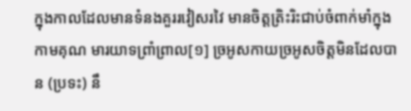ក្នុងកាលដែលមានទំនងគួររវៀសរវៃ មានចិត្តត្រិះរិះជាប់ចំពាក់មាំក្នុងកាមគុណ មារយាទព្រាំព្រាល[១] ច្រអូសកាយច្រអូសចិត្តមិនដែលបាន (ប្រទះ) នឹ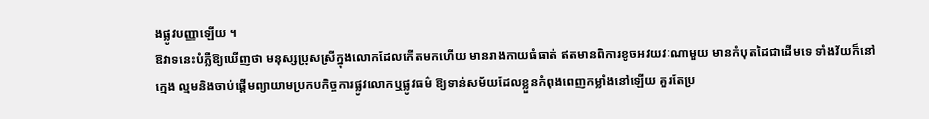ងផ្លូវបញ្ញាឡើយ ។
ឱវាទនេះបំភ្លឺឱ្យឃើញថា មនុស្សប្រុសស្រីក្នុងលោកដែលកើតមកហើយ មានរាងកាយធំធាត់ ឥតមានពិការខូចអវយវៈណាមួយ មានកំបុតដៃជាដើមទេ ទាំងវ័យក៏នៅក្មេង ល្មមនិងចាប់ផ្ដើមព្យាយាមប្រកបកិច្ចការផ្លូវលោកឬផ្លូវធម៌ ឱ្យទាន់សម័យដែលខ្លួនកំពុងពេញកម្លាំងនៅឡើយ គួរតែប្រ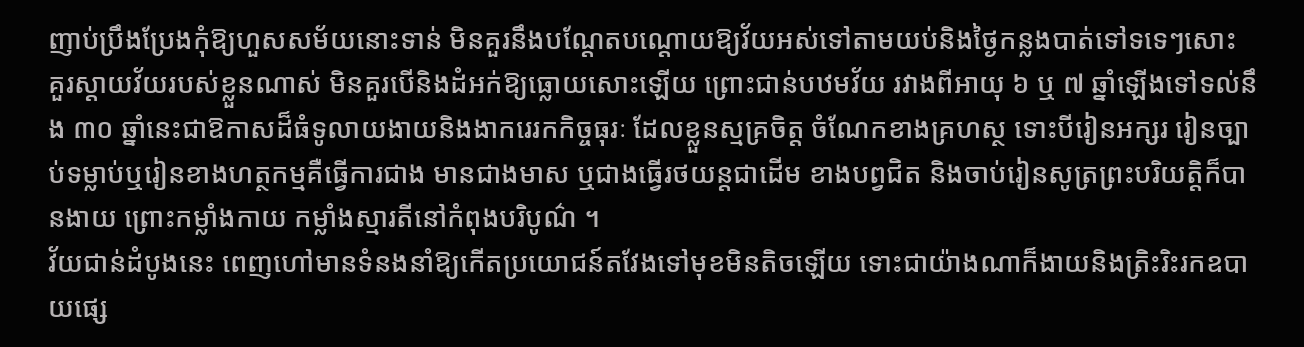ញាប់ប្រឹងប្រែងកុំឱ្យហួសសម័យនោះទាន់ មិនគួរនឹងបណ្ដែតបណ្ដោយឱ្យវ័យអស់ទៅតាមយប់និងថ្ងៃកន្លងបាត់ទៅទទេៗសោះ គួរស្ដាយវ័យរបស់ខ្លួនណាស់ មិនគួរបើនិងដំអក់ឱ្យធ្លោយសោះឡើយ ព្រោះជាន់បឋមវ័យ រវាងពីអាយុ ៦ ឬ ៧ ឆ្នាំឡើងទៅទល់នឹង ៣០ ឆ្នាំនេះជាឱកាសដ៏ធំទូលាយងាយនិងងាករេរកកិច្ចធុរៈ ដែលខ្លួនស្មគ្រចិត្ត ចំណែកខាងគ្រហស្ថ ទោះបីរៀនអក្សរ រៀនច្បាប់ទម្លាប់ឬរៀនខាងហត្ថកម្មគឺធ្វើការជាង មានជាងមាស ឬជាងធ្វើរថយន្តជាដើម ខាងបព្វជិត និងចាប់រៀនសូត្រព្រះបរិយត្តិក៏បានងាយ ព្រោះកម្លាំងកាយ កម្លាំងស្មារតីនៅកំពុងបរិបូណ៌ ។
វ័យជាន់ដំបូងនេះ ពេញហៅមានទំនងនាំឱ្យកើតប្រយោជន៍តវែងទៅមុខមិនតិចឡើយ ទោះជាយ៉ាងណាក៏ងាយនិងត្រិះរិះរកឧបាយផ្សេ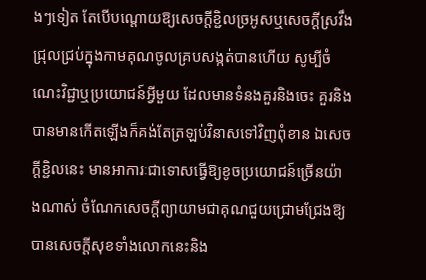ងៗទៀត តែបើបណ្ដោយឱ្យសេចក្ដីខ្ជិលច្រអូសឬសេចក្ដីស្រវឹងជ្រុលជ្រប់ក្នុងកាមគុណចូលគ្របសង្កត់បានហើយ សូម្បីចំណេះវិជ្ជាឬប្រយោជន៍អ្វីមួយ ដែលមានទំនងគួរនិងចេះ គួរនិងបានមានកើតឡើងក៏គង់តែត្រឡប់វិនាសទៅវិញពុំខាន ឯសេចក្ដីខ្ជិលនេះ មានអាការៈជាទោសធ្វើឱ្យខូចប្រយោជន៍ច្រើនយ៉ាងណាស់ ចំណែកសេចក្ដីព្យាយាមជាគុណជួយជ្រោមជ្រែងឱ្យបានសេចក្ដីសុខទាំងលោកនេះនិង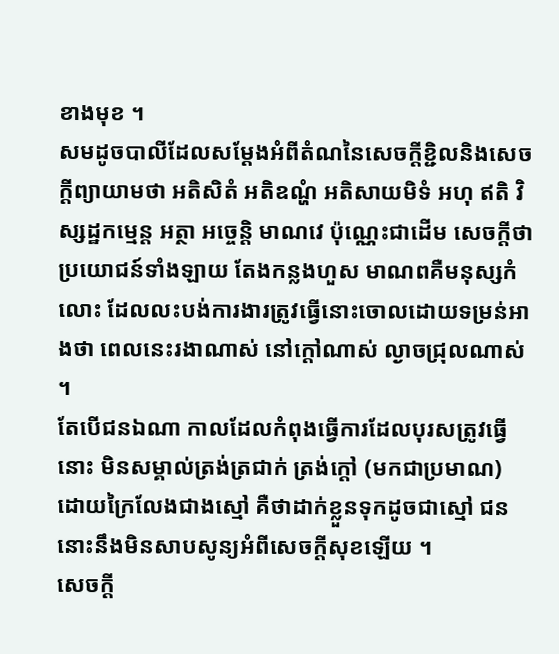ខាងមុខ ។
សមដូចបាលីដែលសម្ដែងអំពីតំណនៃសេចក្ដីខ្ជិលនិងសេចក្ដីព្យាយាមថា អតិសិតំ អតិឧណ្ហំ អតិសាយមិទំ អហុ ឥតិ វិស្សដ្ឋកម្មេន្ត អត្ថា អច្ចេន្តិ មាណវេ ប៉ុណ្ណេះជាដើម សេចក្ដីថា ប្រយោជន៍ទាំងឡាយ តែងកន្លងហួស មាណពគឺមនុស្សកំលោះ ដែលលះបង់ការងារត្រូវធ្វើនោះចោលដោយទម្រន់អាងថា ពេលនេះរងាណាស់ នៅក្ដៅណាស់ ល្ងាចជ្រុលណាស់ ។
តែបើជនឯណា កាលដែលកំពុងធ្វើការដែលបុរសត្រូវធ្វើនោះ មិនសម្គាល់ត្រង់ត្រជាក់ ត្រង់ក្ដៅ (មកជាប្រមាណ) ដោយក្រៃលែងជាងស្មៅ គឺថាដាក់ខ្លួនទុកដូចជាស្មៅ ជននោះនឹងមិនសាបសូន្យអំពីសេចក្ដីសុខឡើយ ។
សេចក្ដី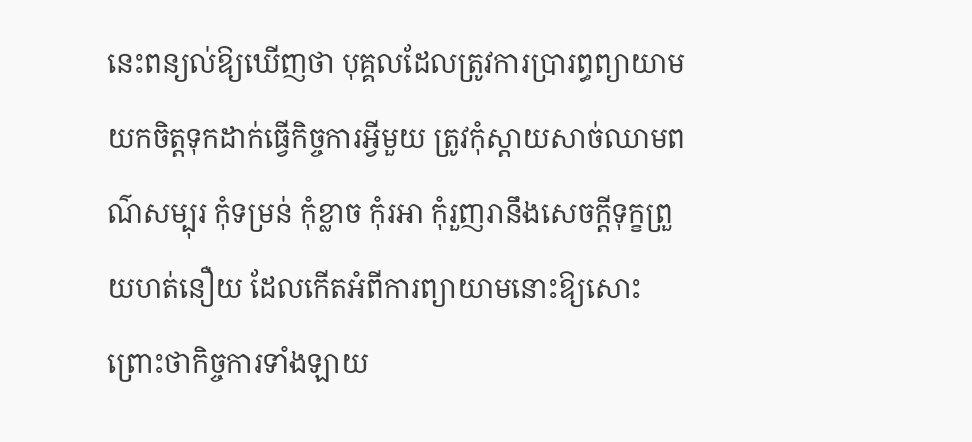នេះពន្យល់ឱ្យឃើញថា បុគ្គលដែលត្រូវការប្រារព្ធព្យាយាមយកចិត្តទុកដាក់ធ្វើកិច្ចការអ្វីមួយ ត្រូវកុំស្ដាយសាច់ឈាមពណ៌សម្បុរ កុំទម្រន់ កុំខ្លាច កុំរអា កុំរួញរានឹងសេចក្ដីទុក្ខព្រួយហត់នឿយ ដែលកើតអំពីការព្យាយាមនោះឱ្យសោះ ព្រោះថាកិច្ចការទាំងឡាយ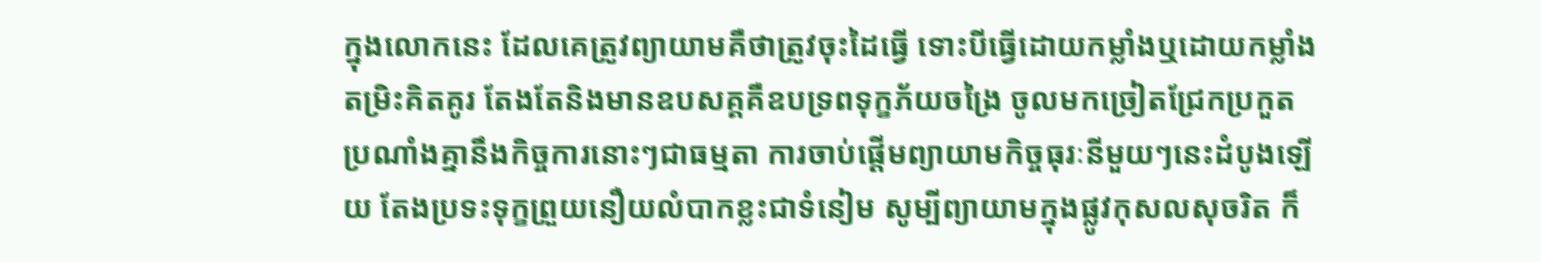ក្នុងលោកនេះ ដែលគេត្រូវព្យាយាមគឺថាត្រូវចុះដៃធ្វើ ទោះបីធ្វើដោយកម្លាំងឬដោយកម្លាំងតម្រិះគិតគូរ តែងតែនិងមានឧបសគ្គគឺឧបទ្រពទុក្ខភ័យចង្រៃ ចូលមកច្រៀតជ្រែកប្រកួតប្រណាំងគ្នានឹងកិច្ចការនោះៗជាធម្មតា ការចាប់ផ្ដើមព្យាយាមកិច្ចធុរៈនីមួយៗនេះដំបូងឡើយ តែងប្រទះទុក្ខព្រួយនឿយលំបាកខ្លះជាទំនៀម សូម្បីព្យាយាមក្នុងផ្លូវកុសលសុចរិត ក៏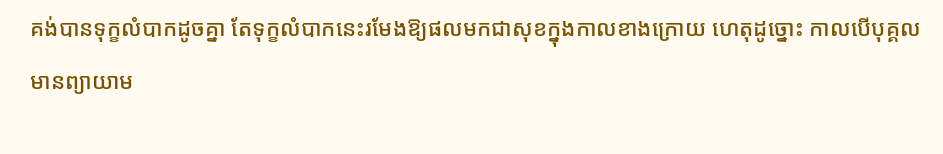គង់បានទុក្ខលំបាកដូចគ្នា តែទុក្ខលំបាកនេះរមែងឱ្យផលមកជាសុខក្នុងកាលខាងក្រោយ ហេតុដូច្នោះ កាលបើបុគ្គលមានព្យាយាម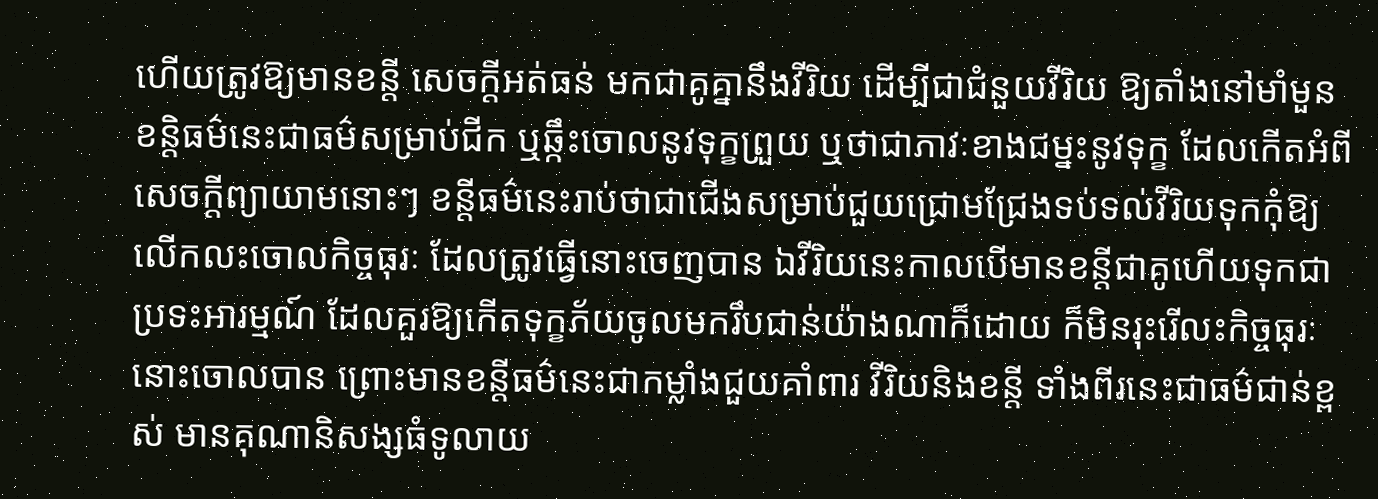ហើយត្រូវឱ្យមានខន្តី សេចក្ដីអត់ធន់ មកជាគូគ្នានឹងវីរិយ ដើម្បីជាជំនួយវីរិយ ឱ្យតាំងនៅមាំមួន ខន្តិធម៌នេះជាធម៌សម្រាប់ជីក ឬឆ្កឹះចោលនូវទុក្ខព្រួយ ឬថាជាភាវៈខាងជម្នះនូវទុក្ខ ដែលកើតអំពីសេចក្ដីព្យាយាមនោះៗ ខន្តីធម៌នេះរាប់ថាជាជើងសម្រាប់ជួយជ្រោមជ្រែងទប់ទល់វីរិយទុកកុំឱ្យលើកលះចោលកិច្ចធុរៈ ដែលត្រូវធ្វើនោះចេញបាន ឯវីរិយនេះកាលបើមានខន្តីជាគូហើយទុកជាប្រទះអារម្មណ៍ ដែលគួរឱ្យកើតទុក្ខភ័យចូលមករឹបជាន់យ៉ាងណាក៏ដោយ ក៏មិនរុះរើលះកិច្ចធុរៈនោះចោលបាន ព្រោះមានខន្តីធម៌នេះជាកម្លាំងជួយគាំពារ វីរិយនិងខន្តី ទាំងពីរនេះជាធម៌ជាន់ខ្ពស់ មានគុណានិសង្សធំទូលាយ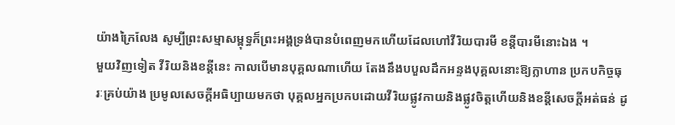យ៉ាងក្រៃលែង សូម្បីព្រះសម្មាសម្ពុទ្ធក៏ព្រះអង្គទ្រង់បានបំពេញមកហើយដែលហៅវីរិយបារមី ខន្តីបារមីនោះឯង ។
មួយវិញទៀត វីរិយនិងខន្តីនេះ កាលបើមានបុគ្គលណាហើយ តែងនឹងបបួលដឹកអន្ទងបុគ្គលនោះឱ្យក្លាហាន ប្រកបកិច្ចធុរៈគ្រប់យ៉ាង ប្រមូលសេចក្ដីអធិប្បាយមកថា បុគ្គលអ្នកប្រកបដោយវីរិយផ្លូវកាយនិងផ្លូវចិត្តហើយនិងខន្តីសេចក្ដីអត់ធន់ ដូ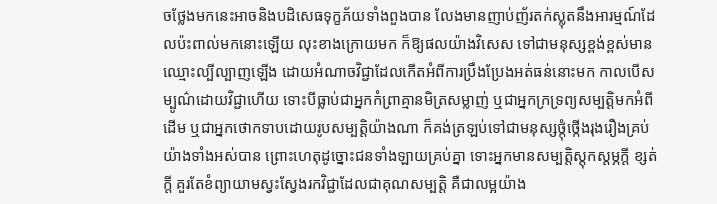ចថ្លែងមកនេះអាចនិងបដិសេធទុក្ខភ័យទាំងពួងបាន លែងមានញាប់ញ័រតក់ស្លុតនឹងអារម្មណ៍ដែលប៉ះពាល់មកនោះឡើយ លុះខាងក្រោយមក ក៏ឱ្យផលយ៉ាងវិសេស ទៅជាមនុស្សខ្ពង់ខ្ពស់មានឈ្មោះល្បីល្បាញឡើង ដោយអំណាចវិជ្ជាដែលកើតអំពីការប្រឹងប្រែងអត់ធន់នោះមក កាលបើសម្បូណ៌ដោយវិជ្ជាហើយ ទោះបីធ្លាប់ជាអ្នកកំព្រាគ្មានមិត្រសម្លាញ់ ឬជាអ្នកក្រទ្រព្យសម្បត្តិមកអំពីដើម ឬជាអ្នកថោកទាបដោយរូបសម្បត្តិយ៉ាងណា ក៏គង់ត្រឡប់ទៅជាមនុស្សថ្កុំថ្កើងរុងរឿងគ្រប់យ៉ាងទាំងអស់បាន ព្រោះហេតុដូច្នោះជនទាំងឡាយគ្រប់គ្នា ទោះអ្នកមានសម្បត្តិស្ដុកស្ដម្ភក្ដី ខ្សត់ក្ដី គួរតែខំព្យាយាមស្វះស្វែងរកវិជ្ជាដែលជាគុណសម្បត្តិ គឺជាលម្អយ៉ាង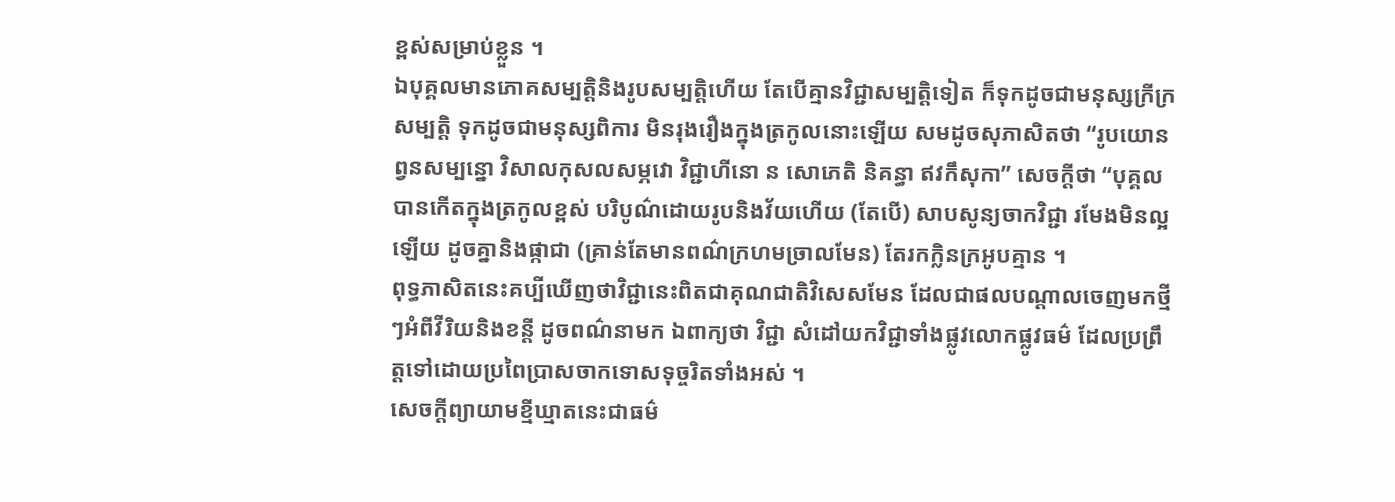ខ្ពស់សម្រាប់ខ្លួន ។
ឯបុគ្គលមានភោគសម្បត្តិនិងរូបសម្បត្តិហើយ តែបើគ្មានវិជ្ជាសម្បត្តិទៀត ក៏ទុកដូចជាមនុស្សក្រីក្រសម្បត្តិ ទុកដូចជាមនុស្សពិការ មិនរុងរឿងក្នុងត្រកូលនោះឡើយ សមដូចសុភាសិតថា “រូបយោនព្វនសម្បន្នោ វិសាលកុសលសម្ភវោ វិជ្ជាហីនោ ន សោភេតិ និគន្ធា ឥវកឹសុកា” សេចក្ដីថា “បុគ្គលបានកើតក្នុងត្រកូលខ្ពស់ បរិបូណ៌ដោយរូបនិងវ័យហើយ (តែបើ) សាបសូន្យចាកវិជ្ជា រមែងមិនល្អឡើយ ដូចគ្នានិងផ្កាជា (គ្រាន់តែមានពណ៌ក្រហមច្រាលមែន) តែរកក្លិនក្រអូបគ្មាន ។
ពុទ្ធភាសិតនេះគប្បីឃើញថាវិជ្ជានេះពិតជាគុណជាតិវិសេសមែន ដែលជាផលបណ្ដាលចេញមកថ្មីៗអំពីវីរិយនិងខន្តី ដូចពណ៌នាមក ឯពាក្យថា វិជ្ជា សំដៅយកវិជ្ជាទាំងផ្លូវលោកផ្លូវធម៌ ដែលប្រព្រឹត្តទៅដោយប្រពៃប្រាសចាកទោសទុច្ចរិតទាំងអស់ ។
សេចក្ដីព្យាយាមខ្មីឃ្មាតនេះជាធម៌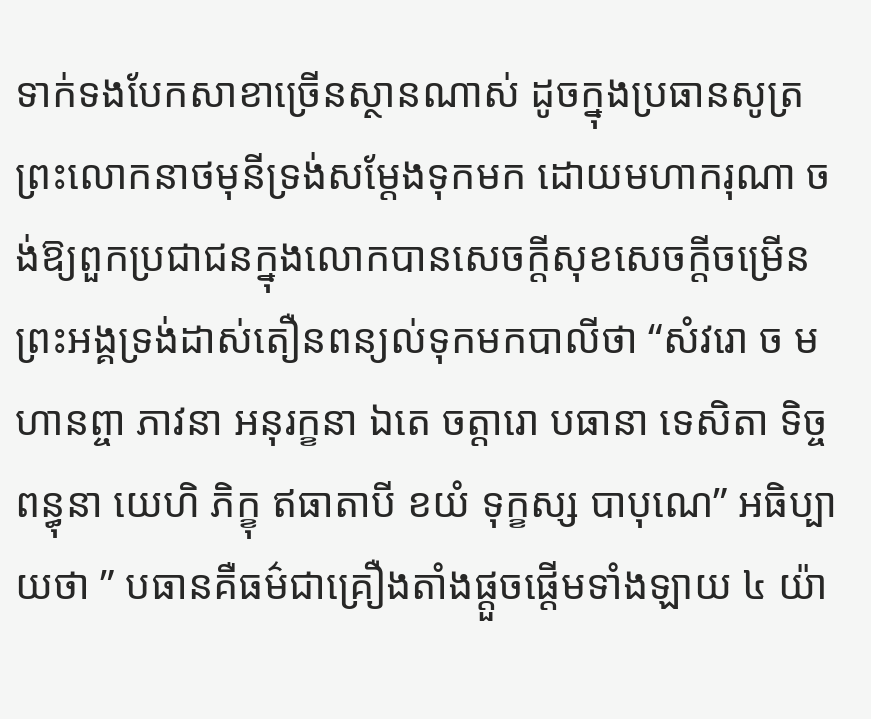ទាក់ទងបែកសាខាច្រើនស្ថានណាស់ ដូចក្នុងប្រធានសូត្រ ព្រះលោកនាថមុនីទ្រង់សម្ដែងទុកមក ដោយមហាករុណា ចង់ឱ្យពួកប្រជាជនក្នុងលោកបានសេចក្ដីសុខសេចក្ដីចម្រើន ព្រះអង្គទ្រង់ដាស់តឿនពន្យល់ទុកមកបាលីថា “សំវរោ ច មហានព្ចា ភាវនា អនុរក្ខនា ឯតេ ចត្តារោ បធានា ទេសិតា ទិច្ចពន្ធុនា យេហិ ភិក្ខុ ឥធាតាបី ខយំ ទុក្ខស្ស បាបុណេ” អធិប្បាយថា ” បធានគឺធម៌ជាគ្រឿងតាំងផ្ដួចផ្ដើមទាំងឡាយ ៤ យ៉ា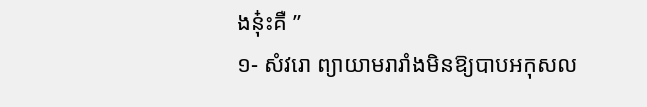ងនុ៎ះគឺ ”
១- សំវរោ ព្យាយាមរារាំងមិនឱ្យបាបអកុសល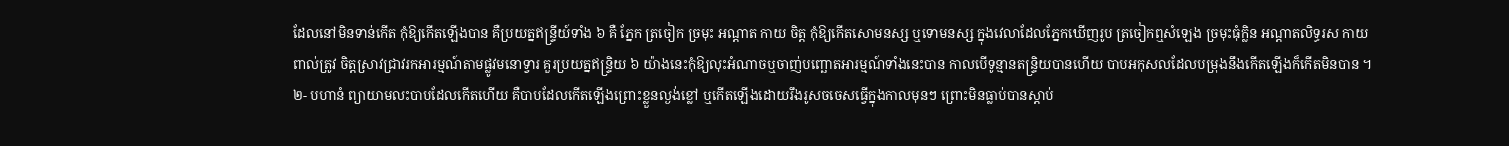ដែលនៅមិនទាន់កើត កុំឱ្យកើតឡើងបាន គឺប្រយត្នឥន្ទ្រីយ៍ទាំង ៦ គឺ ភ្នែក ត្រចៀក ច្រមុះ អណ្ដាត កាយ ចិត្ត កុំឱ្យកើតសោមនស្ស ឬទោមនស្ស ក្នុងវេលាដែលភ្នែកឃើញរូប ត្រចៀកឮសំឡេង ច្រមុះធុំក្លិន អណ្ដាតលិទ្ធរស កាយពាល់ត្រូវ ចិត្តស្រាវជ្រាវរកអារម្មណ៍តាមផ្លូវមនោទ្វារ គួរប្រយត្នឥន្រ្ទិយ ៦ យ៉ាងនេះកុំឱ្យលុះអំណាចឬចាញ់បញ្ឆោតអារម្មណ៍ទាំងនេះបាន កាលបើទូន្មានតន្រ្ទិយបានហើយ បាបអកុសលដែលបម្រុងនឹងកើតឡើងក៏កើតមិនបាន ។
២- បហានំ ព្យាយាមលះបាបដែលកើតហើយ គឺបាបដែលកើតឡើងព្រោះខ្លួនល្ងង់ខ្លៅ ឬកើតឡើងដោយរឹងរូសចចេសធ្វើក្នុងកាលមុនៗ ព្រោះមិនធ្លាប់បានស្ដាប់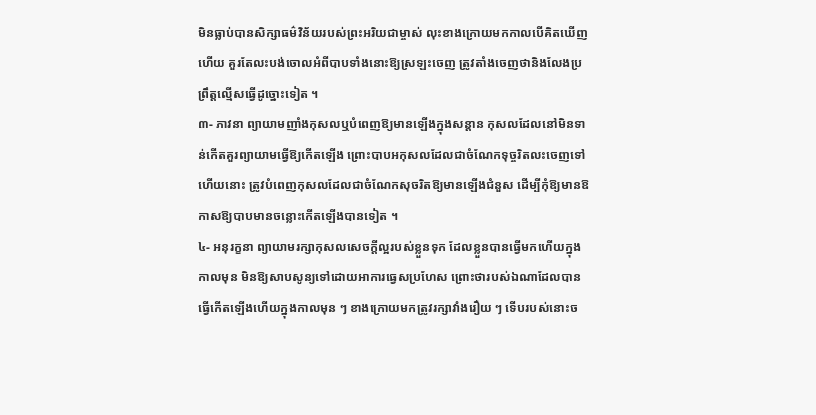មិនធ្លាប់បានសិក្សាធម៌វិន័យរបស់ព្រះអរិយជាម្ចាស់ លុះខាងក្រោយមកកាលបើគិតឃើញហើយ គួរតែលះបង់ចោលអំពីបាបទាំងនោះឱ្យស្រឡះចេញ ត្រូវតាំងចេញថានិងលែងប្រព្រឹត្តល្មើសធ្វើដូច្នោះទៀត ។
៣- ភាវនា ព្យាយាមញាំងកុសលឬបំពេញឱ្យមានឡើងក្នុងសន្ដាន កុសលដែលនៅមិនទាន់កើតគួរព្យាយាមធ្វើឱ្យកើតឡើង ព្រោះបាបអកុសលដែលជាចំណែកទុច្ចរិតលះចេញទៅហើយនោះ ត្រូវបំពេញកុសលដែលជាចំណែកសុចរិតឱ្យមានឡើងជំនួស ដើម្បីកុំឱ្យមានឱកាសឱ្យបាបមានចន្លោះកើតឡើងបានទៀត ។
៤- អនុរក្ខនា ព្យាយាមរក្សាកុសលសេចក្ដីល្អរបស់ខ្លួនទុក ដែលខ្លួនបានធ្វើមកហើយក្នុងកាលមុន មិនឱ្យសាបសូន្យទៅដោយអាការធ្វេសប្រហែស ព្រោះថារបស់ឯណាដែលបានធ្វើកើតឡើងហើយក្នុងកាលមុន ៗ ខាងក្រោយមកត្រូវរក្សាវាំងរឿយ ៗ ទើបរបស់នោះច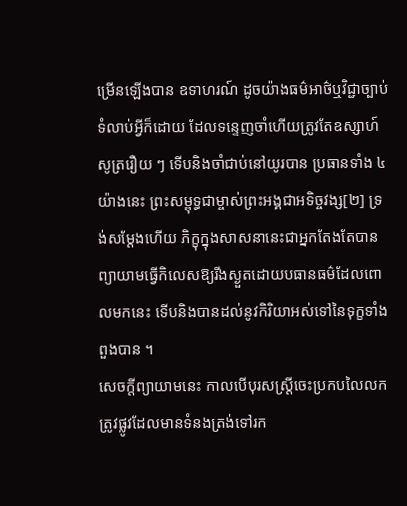ម្រើនឡើងបាន ឧទាហរណ៍ ដូចយ៉ាងធម៌អាថ៌ឬវិជ្ជាច្បាប់ទំលាប់អ្វីក៏ដោយ ដែលទន្ទេញចាំហើយត្រូវតែឧស្សាហ៍សូត្ររឿយ ៗ ទើបនិងចាំជាប់នៅយូរបាន ប្រធានទាំង ៤ យ៉ាងនេះ ព្រះសម្ពុទ្ធជាម្ចាស់ព្រះអង្គជាអទិច្ចវង្ស[២] ទ្រង់សម្ដែងហើយ ភិក្ខុក្នុងសាសនានេះជាអ្នកតែងតែបានព្យាយាមធ្វើកិលេសឱ្យរីងស្ងួតដោយបធានធម៌ដែលពោលមកនេះ ទើបនិងបានដល់នូវកិរិយាអស់ទៅនៃទុក្ខទាំងពួងបាន ។
សេចក្ដីព្យាយាមនេះ កាលបើបុរសស្ត្រីចេះប្រកបលៃលកត្រូវផ្លូវដែលមានទំនងត្រង់ទៅរក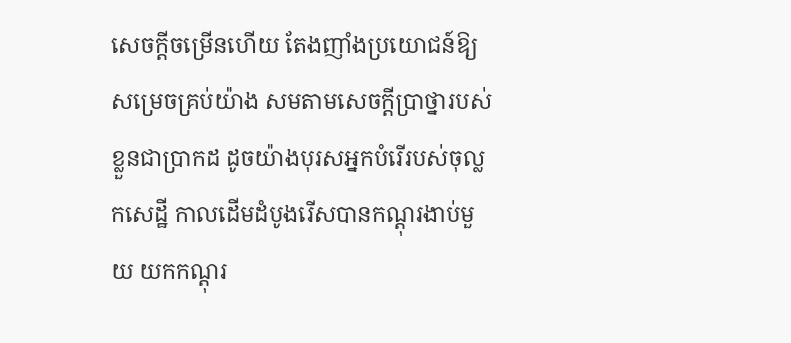សេចក្ដីចម្រើនហើយ តែងញាំងប្រយោជន៍ឱ្យសម្រេចគ្រប់យ៉ាង សមតាមសេចក្ដីប្រាថ្នារបស់ខ្លួនជាប្រាកដ ដូចយ៉ាងបុរសអ្នកបំរើរបស់ចុល្លកសេដ្ឋី កាលដើមដំបូងរើសបានកណ្ដុរងាប់មួយ យកកណ្ដុរ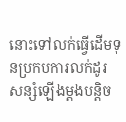នោះទៅលក់ធ្វើដើមទុនប្រកបការលក់ដូរ សន្សំឡើងម្ដងបន្តិច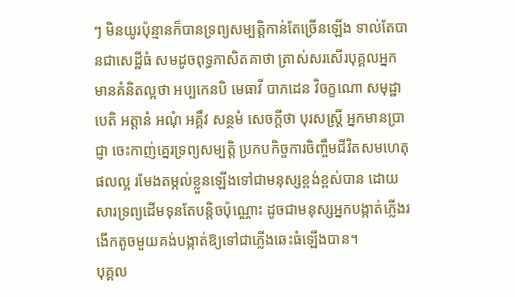ៗ មិនយូរប៉ុន្មានក៏បានទ្រព្យសម្បត្តិកាន់តែច្រើនឡើង ទាល់តែបានជាសេដ្ឋីធំ សមដូចពុទ្ធភាសិតគាថា ត្រាស់សរសើរបុគ្គលអ្នកមានគំនិតល្អថា អប្បកេនបិ មេធាវី បាភដេន វិចក្ខណោ សមុដ្ឋាបេតិ អត្តានំ អណុំ អគ្គឹវ សន្ថមំ សេចក្ដីថា បុរសស្ត្រី អ្នកមានប្រាជ្ញា ចេះកាញ់គ្នេរទ្រព្យសម្បត្តិ ប្រកបកិច្ចការចិញ្ចឹមជីវិតសមហេតុផលល្អ រមែងតម្កល់ខ្លួនឡើងទៅជាមនុស្សខ្ពង់ខ្ពស់បាន ដោយសារទ្រព្យដើមទុនតែបន្តិចប៉ុណ្ណោះ ដូចជាមនុស្សអ្នកបង្កាត់ភ្លើងរងើកតូចមួយគង់បង្កាត់ឱ្យទៅជាភ្លើងឆេះធំឡើងបាន។
បុគ្គល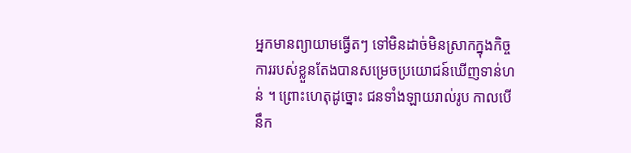អ្នកមានព្យាយាមធ្វើតៗ ទៅមិនដាច់មិនស្រាកក្នុងកិច្ចការរបស់ខ្លួនតែងបានសម្រេចប្រយោជន៍ឃើញទាន់ហន់ ។ ព្រោះហេតុដូច្នោះ ជនទាំងឡាយរាល់រូប កាលបើនឹក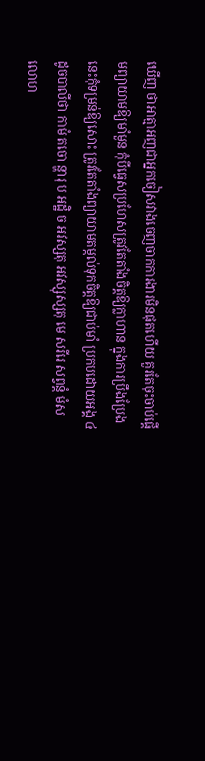ឃើញ ថាអាត្មាអញជាអ្នកចៀសវាងចេញចាកការងារមិនផុតហើយ គួរតែចុះចាប់ផ្ដើមព្យាយាមឱ្យមាំមួន កុំបីធ្វេសប្រហែសត្រូវតែតាំងចិត្តឱ្យក្លាហាន ក្នុងការប្រឹងប្រែងនេះកុំទម្រន់ឱ្យសោះ ត្រូវតែតាំងព្យាយាមតម្កល់ទុកចិត្តឱ្យជាប់មាំ ប្រកបដោយអង្គ ៤ ដូចបាលីថា កាមំ តចោ ន្ហារុ ប អដ្ឋិ ច អវស្សតុ អវស្សុស្សតុ មេ សរីរេ សព្វន្តំ មំសលោហ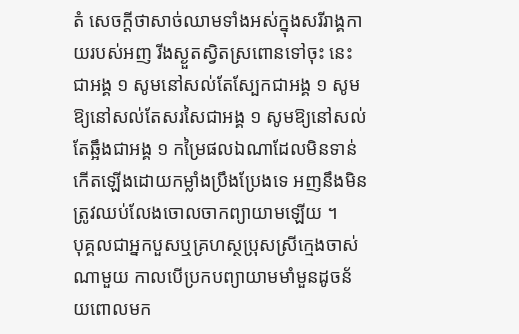តំ សេចក្ដីថាសាច់ឈាមទាំងអស់ក្នុងសរីរាង្គកាយរបស់អញ រីងស្ងួតស្វិតស្រពោនទៅចុះ នេះជាអង្គ ១ សូមនៅសល់តែស្បែកជាអង្គ ១ សូមឱ្យនៅសល់តែសរសៃជាអង្គ ១ សូមឱ្យនៅសល់តែឆ្អឹងជាអង្គ ១ កម្រៃផលឯណាដែលមិនទាន់កើតឡើងដោយកម្លាំងប្រឹងប្រែងទេ អញនឹងមិនត្រូវឈប់លែងចោលចាកព្យាយាមឡើយ ។
បុគ្គលជាអ្នកបួសឬគ្រហស្ថប្រុសស្រីក្មេងចាស់ណាមួយ កាលបើប្រកបព្យាយាមមាំមួនដូចន័យពោលមក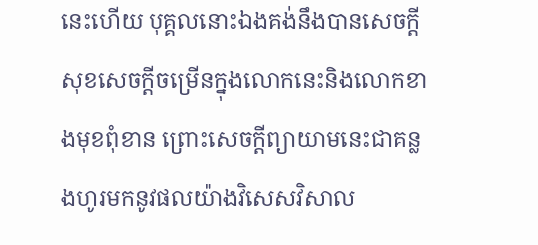នេះហើយ បុគ្គលនោះឯងគង់នឹងបានសេចក្ដីសុខសេចក្ដីចម្រើនក្នុងលោកនេះនិងលោកខាងមុខពុំខាន ព្រោះសេចក្ដីព្យាយាមនេះជាគន្លងហូរមកនូវផលយ៉ាងវិសេសវិសាល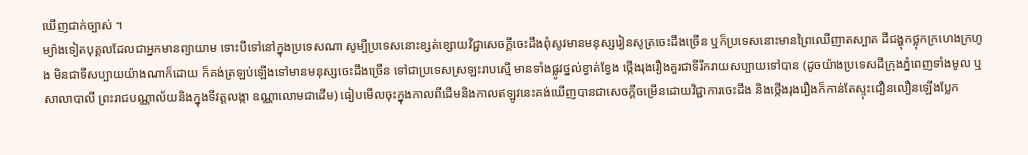ឃើញជាក់ច្បាស់ ។
ម្យ៉ាងទៀតបុគ្គលដែលជាអ្នកមានព្យាយាម ទោះបីទៅនៅក្នុងប្រទេសណា សូម្បីប្រទេសនោះខ្សត់ខ្សោយវិជ្ជាសេចក្ដីចេះដឹងពុំសូវមានមនុស្សរៀនសូត្រចេះដឹងច្រើន ឬក៏ប្រទេសនោះមានព្រៃឈើញាតស្បាត ដីជង្ហុកថ្លុកក្រហេងក្រហូង មិនជាទីសប្បាយយ៉ាងណាក៏ដោយ ក៏គង់ត្រឡប់ឡើងទៅមានមនុស្សចេះដឹងច្រើន ទៅជាប្រទេសស្រឡះរាបស្មើ មានទាំងផ្លូវថ្នល់ខ្វាត់ខ្វែង ថ្កើងរុងរឿងគួរជាទីរីករាយសប្បាយទៅបាន (ដូចយ៉ាងប្រទេសដីក្រុងភ្នំពេញទាំងមូល ឬសាលាបាលី ព្រះរាជបណ្ណាល័យនិងក្នុងទីវត្តលង្កា ឧណ្ណាលោមជាដើម) ធៀបមើលចុះក្នុងកាលពីដើមនិងកាលឥឡូវនេះគង់ឃើញបានជាសេចក្ដីចម្រើនដោយវិជ្ជាការចេះដឹង និងថ្កើងរុងរឿងក៏កាន់តែស្ទុះជឿនលឿនឡើងប្លែក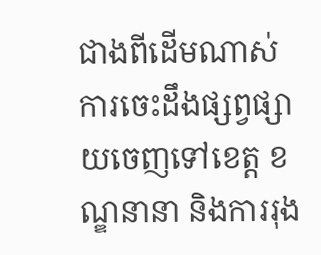ជាងពីដើមណាស់ ការចេះដឹងផ្សព្វផ្សាយចេញទៅខេត្ត ខណ្ឌនានា និងការរុង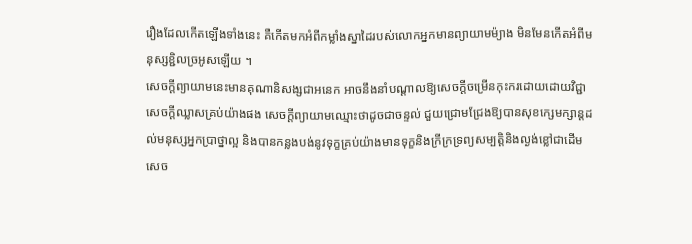រឿងដែលកើតឡើងទាំងនេះ គឺកើតមកអំពីកម្លាំងស្នាដៃរបស់លោកអ្នកមានព្យាយាមម៉្យាង មិនមែនកើតអំពីមនុស្សខ្ជិលច្រអូសឡើយ ។
សេចក្ដីព្យាយាមនេះមានគុណានិសង្សជាអនេក អាចនឹងនាំបណ្ដាលឱ្យសេចក្ដីចម្រើនកុះករដោយដោយវិជ្ជាសេចក្ដីឈ្លាសគ្រប់យ៉ាងផង សេចក្ដីព្យាយាមឈ្មោះថាដូចជាចន្ទល់ ជួយជ្រោមជ្រែងឱ្យបានសុខក្សេមក្សាន្តដល់មនុស្សអ្នកប្រាថ្នាល្អ និងបានកន្លងបង់នូវទុក្ខគ្រប់យ៉ាងមានទុក្ខនិងក្រីក្រទ្រព្យសម្បត្តិនិងល្ងង់ខ្លៅជាដើម សេច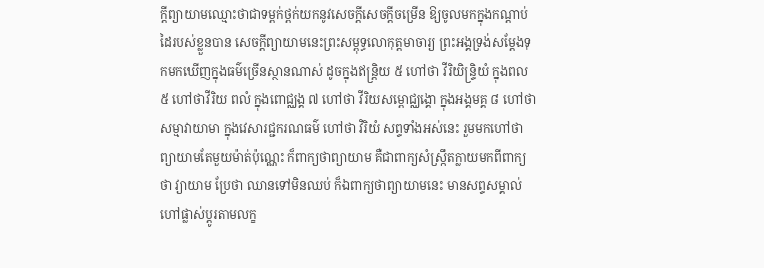ក្ដីព្យាយាមឈ្មោះថាជាទម្ពក់ថ្ពក់យកនូវសេចក្ដីសេចក្ដីចម្រើន ឱ្យចូលមកក្នុងកណ្ដាប់ដៃរបស់ខ្លួនបាន សេចក្ដីព្យាយាមនេះព្រះសម្ពុទ្ធលោកុត្តមាចារ្យ ព្រះអង្គទ្រង់សម្ដែងទុកមកឃើញក្នុងធម៌ច្រើនស្ថានណាស់ ដូចក្នុងឥន្រ្តិយ ៥ ហៅថា វីរិយិន្រ្ទិយំ ក្នុងពល ៥ ហៅថាវីរិយ ពលំ ក្នុងពោជ្ឈង្គ ៧ ហៅថា វីរិយសម្ពោជ្ឈង្គោ ក្នុងអង្គមគ្គ ៨ ហៅថា សម្មាវាយាមា ក្នុងវេសារជ្ជករណធម៌ ហៅថា វិរិយំ សព្ទទាំងអស់នេះ រួមមកហៅថា ព្យាយាមតែមួយម៉ាត់ប៉ុណ្ណេះ ក៏ពាក្យថាព្យាយាម គឺជាពាក្យសំស្ក្រឹតក្លាយមកពីពាក្យថា វ្យាយាម ប្រែថា ឈានទៅមិនឈប់ ក៏ឯពាក្យថាព្យាយាមនេះ មានសព្ទសម្គាល់ហៅផ្លាស់ប្ដូរតាមលក្ខ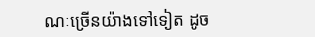ណៈច្រើនយ៉ាងទៅទៀត ដូច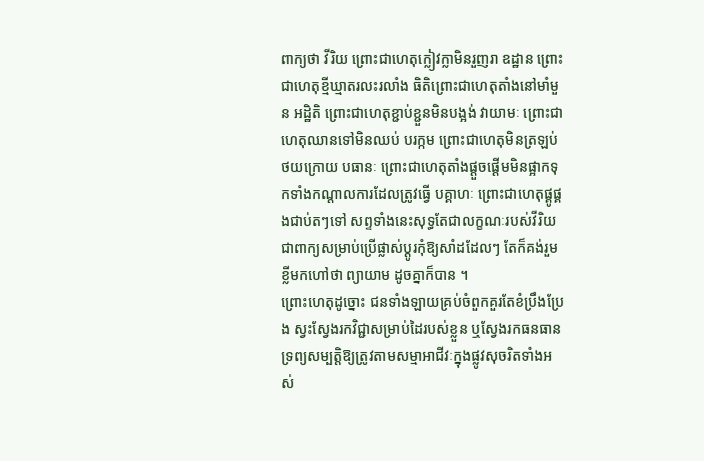ពាក្យថា វីរិយ ព្រោះជាហេតុក្លៀវក្លាមិនរួញរា ឧដ្ឋាន ព្រោះជាហេតុខ្មីឃ្មាតរលះរលាំង ធិតិព្រោះជាហេតុតាំងនៅមាំមួន អដ្ឋិតិ ព្រោះជាហេតុខ្ជាប់ខ្ជួនមិនបង្អង់ វាយាមៈ ព្រោះជាហេតុឈានទៅមិនឈប់ បរក្កម ព្រោះជាហេតុមិនត្រឡប់ថយក្រោយ បធានៈ ព្រោះជាហេតុតាំងផ្ដួចផ្ដើមមិនផ្អាកទុកទាំងកណ្ដាលការដែលត្រូវធ្វើ បគ្គាហៈ ព្រោះជាហេតុផ្គូផ្គងជាប់តៗទៅ សព្ទទាំងនេះសុទ្ធតែជាលក្ខណៈរបស់វីរិយ ជាពាក្យសម្រាប់ប្រើផ្លាស់ប្ដូរកុំឱ្យសាំដដែលៗ តែក៏គង់រួមខ្លីមកហៅថា ព្យាយាម ដូចគ្នាក៏បាន ។
ព្រោះហេតុដូច្នោះ ជនទាំងឡាយគ្រប់ចំពួកគួរតែខំប្រឹងប្រែង ស្វះស្វែងរកវិជ្ជាសម្រាប់ដៃរបស់ខ្លួន ឬស្វែងរកធនធានទ្រព្យសម្បត្តិឱ្យត្រូវតាមសម្មាអាជីវៈក្នុងផ្លូវសុចរិតទាំងអស់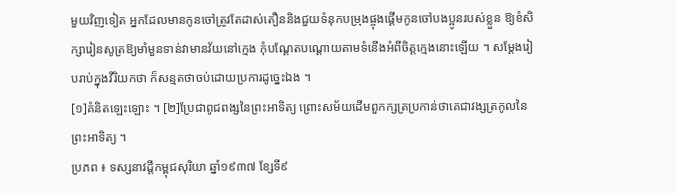មួយវិញទៀត អ្នកដែលមានកូនចៅត្រូវតែដាស់តឿននិងជួយទំនុកបម្រុងផ្ចុងផ្ដើមកូនចៅបងប្អូនរបស់ខ្លួន ឱ្យខំសិក្សារៀនសូត្រឱ្យមាំមួនទាន់វាមានវ័យនៅក្មេង កុំបណ្ដែតបណ្ដោយតាមទំនើងអំពីចិត្តក្មេងនោះឡើយ ។ សម្ដែងរៀបរាប់ក្នុងវីរិយកថា ក៏សន្មតថាចប់ដោយប្រការដូច្នេះឯង ។
[១]គំនិតឡេះឡោះ ។ [២]ប្រែជាពូជពង្សនៃព្រះអាទិត្យ ព្រោះសម័យដើមពួកក្សត្រប្រកាន់ថាគេជាវង្សត្រកូលនៃព្រះអាទិត្យ ។
ប្រភព ៖ ទស្សនាវដ្ដីកម្ពុជសុរិយា ឆ្នាំ១៩៣៧ ខ្សែទី៩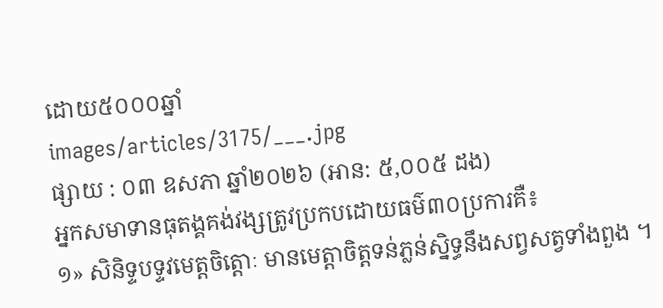ដោយ៥០០០ឆ្នាំ
images/articles/3175/___.jpg
ផ្សាយ : ០៣ ឧសភា ឆ្នាំ២០២៦ (អាន: ៥,០០៥ ដង)
អ្នកសមាទានធុតង្គគង់វង្សត្រូវប្រកបដោយធម៌៣០ប្រការគឺ៖
១» សិនិទ្ទបទ្ទវមេត្តចិត្តោៈ មានមេត្តាចិត្តទន់ភ្លន់ស្និទ្ធនឹងសព្វសត្វទាំងពួង ។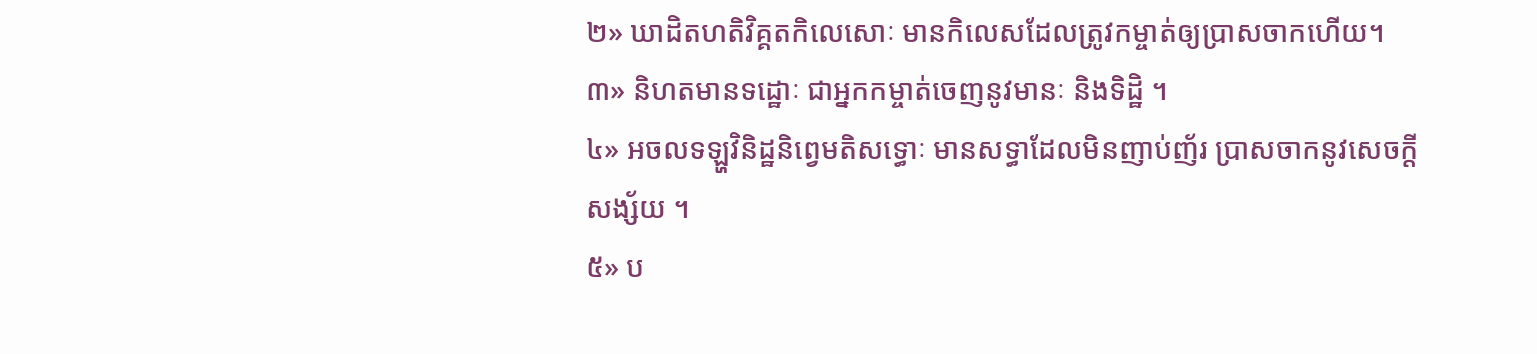២» ឃាដិតហតិវិគ្គតកិលេសោៈ មានកិលេសដែលត្រូវកម្ចាត់ឲ្យប្រាសចាកហើយ។
៣» និហតមានទដ្ឋោៈ ជាអ្នកកម្ចាត់ចេញនូវមានៈ និងទិដ្ឋិ ។
៤» អចលទឡ្ហវិនិដ្ឋនិព្វេមតិសទ្ធោៈ មានសទ្ធាដែលមិនញាប់ញ័រ ប្រាសចាកនូវសេចក្ដីសង្ស័យ ។
៥» ប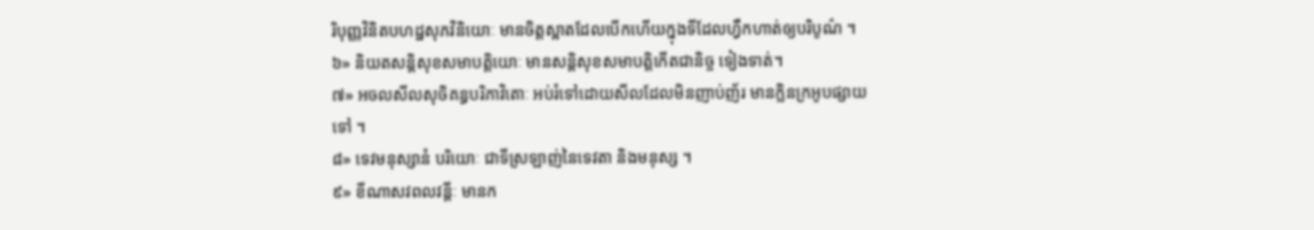រិបុញ្ញវិនិតបហដ្ឋសុភវិនិយោៈ មានចិត្តស្អាតដែលបើកហើយក្នុងទីដែលហ្វឹកហាត់ឲ្យបរិបូណ៌ ។
៦» និយតសន្តិសុខសមាបត្តិយោៈ មានសន្ដិសុខសមាបត្តិកើតជានិច្ច ទៀងទាត់។
៧» អចលសីលសុចិគន្ធបរិភាវិតោៈ អប់រំទៅដោយសីលដែលមិនញាប់ញ័រ មានក្លិនក្រអូបផ្សាយទៅ ។
៨» ទេវមនុស្សានំ បរិយោៈ ជាទីស្រឡាញ់នៃទេវតា និងមនុស្ស ។
៩» ខីណាសវពលវន្តីៈ មានក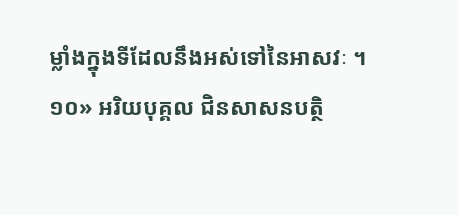ម្លាំងក្នុងទីដែលនឹងអស់ទៅនៃអាសវៈ ។
១០» អរិយបុគ្គល ជិនសាសនបត្ថិ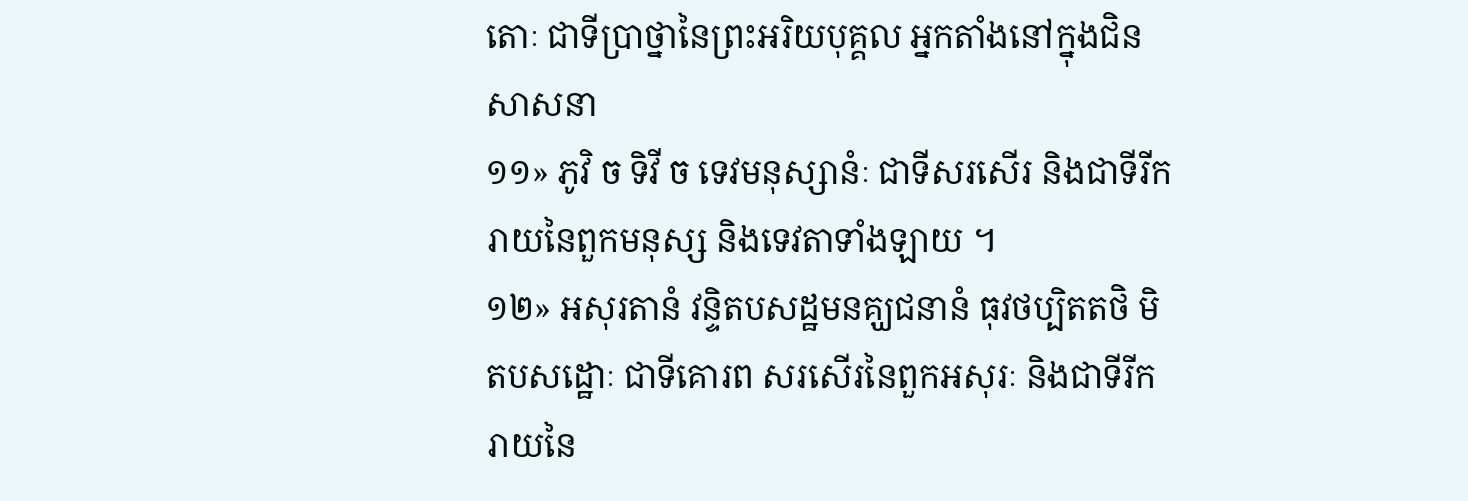តោៈ ជាទីប្រាថ្នានៃព្រះអរិយបុគ្គល អ្នកតាំងនៅក្នុងជិនសាសនា
១១» ភូវិ ច ទិវី ច ទេវមនុស្សានំៈ ជាទីសរសើរ និងជាទីរីករាយនៃពួកមនុស្ស និងទេវតាទាំងឡាយ ។
១២» អសុរតានំ វន្ទិតបសដ្ឋមនគ្ឃជនានំ ធុវថប្បិតតថិ មិតបសដ្ឋោៈ ជាទីគោរព សរសើរនៃពួកអសុរៈ និងជាទីរីករាយនៃ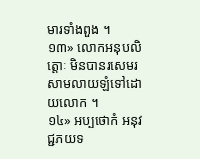មារទាំងពួង ។
១៣» លោកអនុបលិត្តោៈ មិនបានរសេមរសាមលាយឡំទៅដោយលោក ។
១៤» អប្បថោកំ អនុវជ្ជភយទ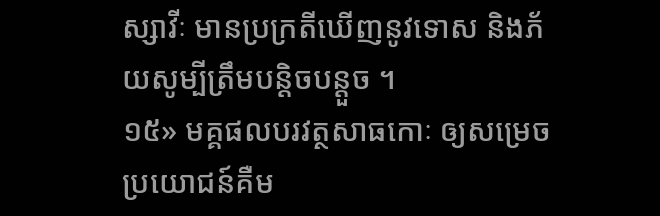ស្សាវីៈ មានប្រក្រតីឃើញនូវទោស និងភ័យសូម្បីត្រឹមបន្តិចបន្តួច ។
១៥» មគ្គផលបរវត្ថសាធកោៈ ឲ្យសម្រេចប្រយោជន៍គឺម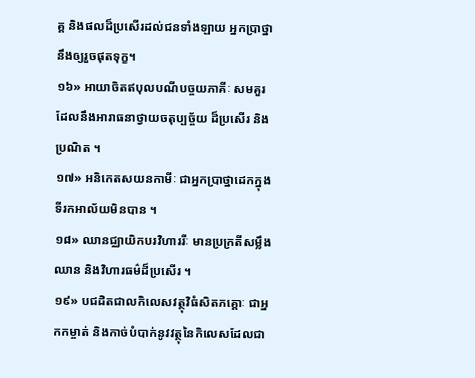គ្គ និងផលដ៏ប្រសើរដល់ជនទាំងឡាយ អ្នកប្រាថ្នានឹងឲ្យរួចផុតទុក្ខ។
១៦» អាយាចិតឥបុលបណីបច្ចយភាគីៈ សមគួរដែលនឹងអារាធនាថ្វាយចតុប្បច្ច័យ ដ៏ប្រសើរ និងប្រណិត ។
១៧» អនិកេតសយនកាមីៈ ជាអ្នកប្រាថ្នាដេកក្នុងទីរកអាល័យមិនបាន ។
១៨» ឈានជ្ឈាយិកបរវិហាររីៈ មានប្រក្រតីសម្លឹងឈាន និងវិហារធម៌ដ៏ប្រសើរ ។
១៩» បជដិតជាលកិលេសវត្ថុវិធំសិតភគ្គោៈ ជាអ្នកកម្ចាត់ និងកាច់បំបាក់នូវវត្ថុនៃកិលេសដែលជា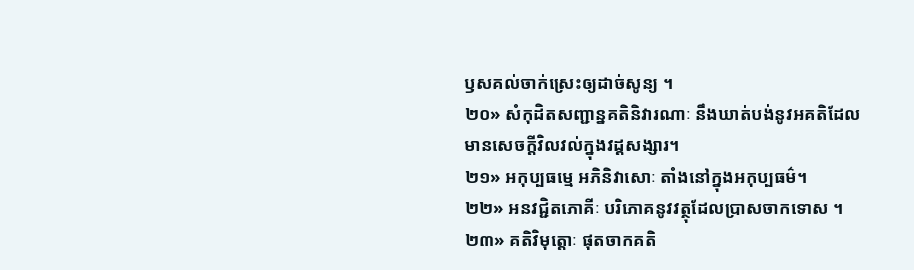ឫសគល់ចាក់ស្រេះឲ្យដាច់សូន្យ ។
២០» សំកុដិតសញ្ជាន្នគតិនិវារណាៈ នឹងឃាត់បង់នូវអគតិដែលមានសេចក្ដីវិលវល់ក្នុងវដ្ដសង្សារ។
២១» អកុប្បធម្មេ អភិនិវាសោៈ តាំងនៅក្នុងអកុប្បធម៌។
២២» អនវជ្ជិតភោគីៈ បរិភោគនូវវត្ថុដែលប្រាសចាកទោស ។
២៣» គតិវិមុត្តោៈ ផុតចាកគតិ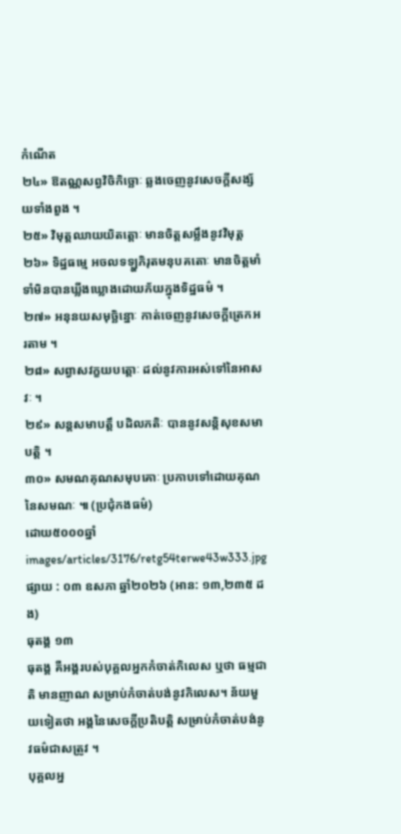កំណើត
២៤» ឱតណ្ណសព្វវិចិកិច្ឆោៈ ឆ្លងចេញនូវសេចក្ដីសង្ស័យទាំងពួង ។
២៥» វិមុត្តឈាយយិតត្តោៈ មានចិត្តសម្លឹងនូវវិមុត្ត
២៦» ទិដ្ឋធម្មេ អចលទឡ្ហភិរុតមនុបគតោៈ មានចិត្តមាំទាំមិនបានឃ្លីងឃ្លោងដោយភ័យក្នុងទិដ្ឋធម៌ ។
២៧» អនុនយសមុច្ឆិន្នោៈ កាត់ចេញនូវសេចក្ដីត្រេកអរតាម ។
២៨» សព្វាសវក្ខយបត្តោៈ ដល់នូវការអស់ទៅនៃអាសវៈ ។
២៩» សន្ដសមាបត្តឹ បដិលភតិៈ បាននូវសន្តិសុខសមាបត្តិ ។
៣០» សមណគុណសមុបគោៈ ប្រកាបទៅដោយគុណនៃសមណៈ ៕ (ប្រជុំកងធម៌)
ដោយ៥០០០ឆ្នាំ
images/articles/3176/retg54terwe43w333.jpg
ផ្សាយ : ០៣ ឧសភា ឆ្នាំ២០២៦ (អាន: ១៣,២៣៥ ដង)
ធុតង្គ ១៣
ធុតង្គ គឺអង្គរបស់បុគ្គលអ្នកកំចាត់កិលេស ឬថា ធម្មជាតិ មានញាណ សម្រាប់កំចាត់បង់នូវកិលេស។ ន័យមួយទៀតថា អង្គនៃសេចក្តីប្រតិបត្តិ សម្រាប់កំចាត់បង់នូវធម៌ជាសត្រូវ ។
បុគ្គលអ្ន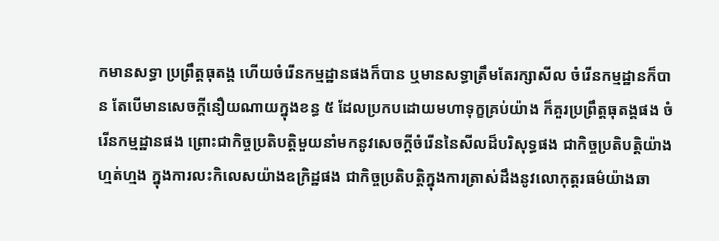កមានសទ្ធា ប្រព្រឹត្តធុតង្គ ហើយចំរើនកម្មដ្ឋានផងក៏បាន ឬមានសទ្ធាត្រឹមតែរក្សាសីល ចំរើនកម្មដ្ឋានក៏បាន តែបើមានសេចក្តីនឿយណាយក្នុងខន្ធ ៥ ដែលប្រកបដោយមហាទុក្ខគ្រប់យ៉ាង ក៏គួរប្រព្រឹត្តធុតង្គផង ចំរើនកម្មដ្ឋានផង ព្រោះជាកិច្ចប្រតិបត្តិមួយនាំមកនូវសេចក្តីចំរើននៃសីលដ៏បរិសុទ្ធផង ជាកិច្ចប្រតិបត្តិយ៉ាងហ្មត់ហ្មង ក្នុងការលះកិលេសយ៉ាងឧក្រិដ្ឋផង ជាកិច្ចប្រតិបត្តិក្នុងការត្រាស់ដឹងនូវលោកុត្តរធម៌យ៉ាងឆា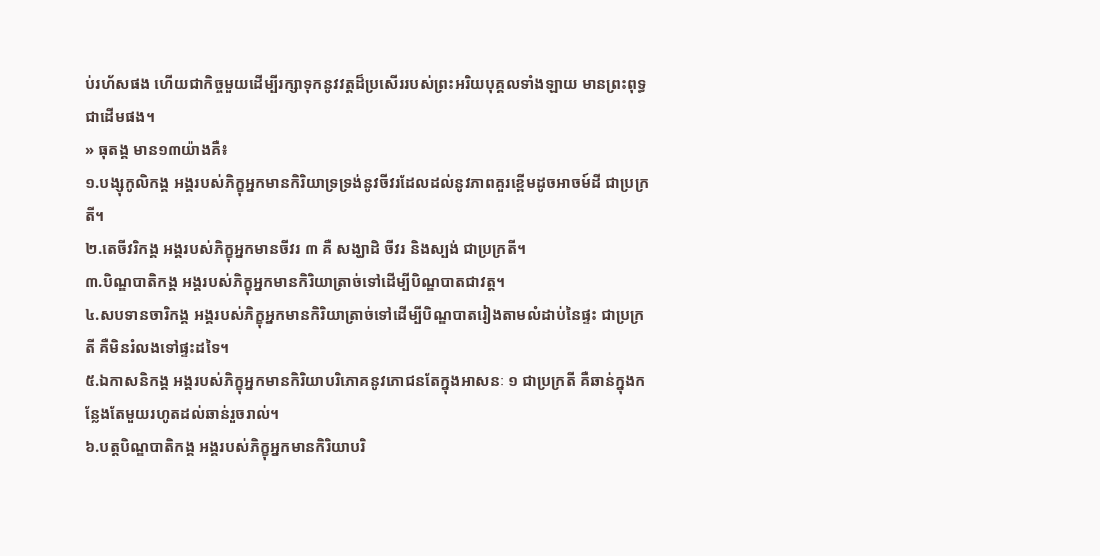ប់រហ័សផង ហើយជាកិច្ចមួយដើម្បីរក្សាទុកនូវវត្តដ៏ប្រសើររបស់ព្រះអរិយបុគ្គលទាំងឡាយ មានព្រះពុទ្ធជាដើមផង។
» ធុតង្គ មាន១៣យ៉ាងគឺ៖
១.បង្សុកូលិកង្គ អង្គរបស់ភិក្ខុអ្នកមានកិរិយាទ្រទ្រង់នូវចីវរដែលដល់នូវភាពគួរខ្ពើមដូចអាចម៍ដី ជាប្រក្រតី។
២.តេចីវរិកង្គ អង្គរបស់ភិក្ខុអ្នកមានចីវរ ៣ គឺ សង្ឃាដិ ចីវរ និងស្បង់ ជាប្រក្រតី។
៣.បិណ្ឌបាតិកង្គ អង្គរបស់ភិក្ខុអ្នកមានកិរិយាត្រាច់ទៅដើម្បីបិណ្ឌបាតជាវត្ត។
៤.សបទានចារិកង្គ អង្គរបស់ភិក្ខុអ្នកមានកិរិយាត្រាច់ទៅដើម្បីបិណ្ឌបាតរៀងតាមលំដាប់នៃផ្ទះ ជាប្រក្រតី គឺមិនរំលងទៅផ្ទះដទៃ។
៥.ឯកាសនិកង្គ អង្គរបស់ភិក្ខុអ្នកមានកិរិយាបរិភោគនូវភោជនតែក្នុងអាសនៈ ១ ជាប្រក្រតី គឺឆាន់ក្នុងកន្លែងតែមួយរហូតដល់ឆាន់រួចរាល់។
៦.បត្តបិណ្ឌបាតិកង្គ អង្គរបស់ភិក្ខុអ្នកមានកិរិយាបរិ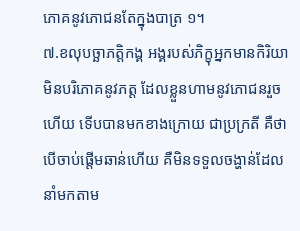ភោគនូវភោជនតែក្នុងបាត្រ ១។
៧.ខលុបច្ឆាភត្តិកង្គ អង្គរបស់ភិក្ខុអ្នកមានកិរិយាមិនបរិភោគនូវភត្ត ដែលខ្លួនហាមនូវភោជនរួចហើយ ទើបបានមកខាងក្រោយ ជាប្រក្រតី គឺថាបើចាប់ផ្តើមឆាន់ហើយ គឺមិនទទួលចង្ហាន់ដែលនាំមកតាម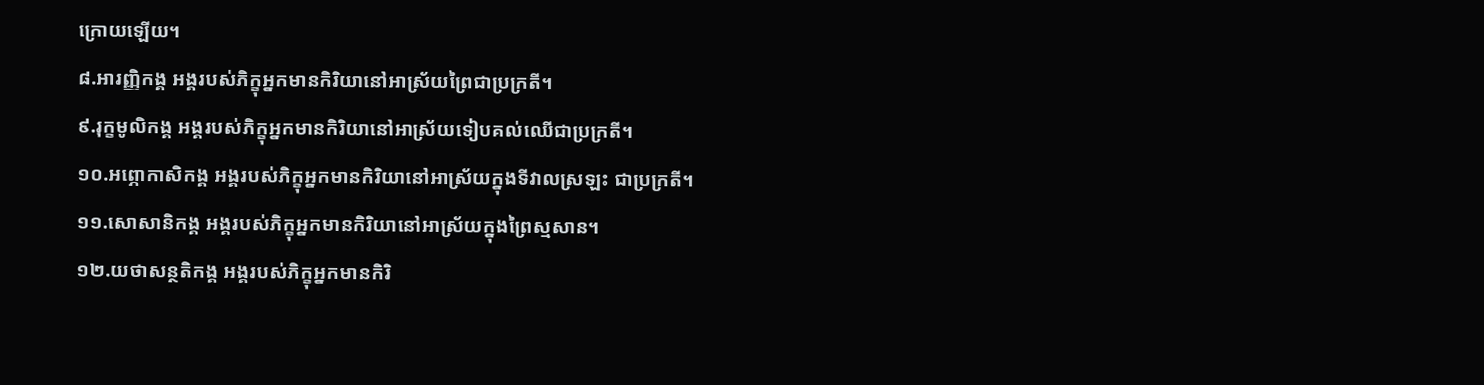ក្រោយឡើយ។
៨.អារញ្ញិកង្គ អង្គរបស់ភិក្ខុអ្នកមានកិរិយានៅអាស្រ័យព្រៃជាប្រក្រតី។
៩.រុក្ខមូលិកង្គ អង្គរបស់ភិក្ខុអ្នកមានកិរិយានៅអាស្រ័យទៀបគល់ឈើជាប្រក្រតី។
១០.អព្ភោកាសិកង្គ អង្គរបស់ភិក្ខុអ្នកមានកិរិយានៅអាស្រ័យក្នុងទីវាលស្រឡះ ជាប្រក្រតី។
១១.សោសានិកង្គ អង្គរបស់ភិក្ខុអ្នកមានកិរិយានៅអាស្រ័យក្នុងព្រៃស្មសាន។
១២.យថាសន្ថតិកង្គ អង្គរបស់ភិក្ខុអ្នកមានកិរិ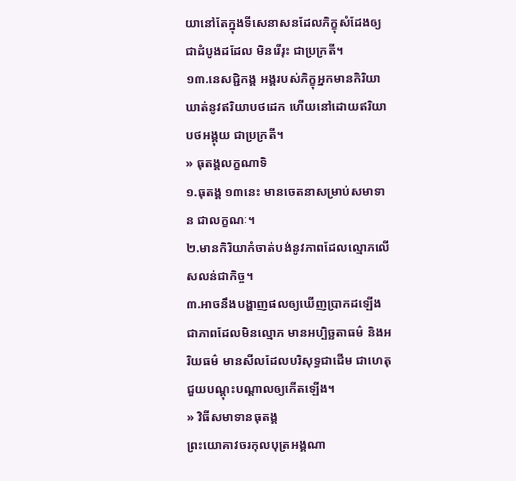យានៅតែក្នុងទីសេនាសនដែលភិក្ខុសំដែងឲ្យជាដំបូងដដែល មិនរើរុះ ជាប្រក្រតី។
១៣.នេសជ្ជិកង្គ អង្គរបស់ភិក្ខុអ្នកមានកិរិយាឃាត់នូវឥរិយាបថដេក ហើយនៅដោយឥរិយាបថអង្គុយ ជាប្រក្រតី។
» ធុតង្គលក្ខណាទិ
១.ធុតង្គ ១៣នេះ មានចេតនាសម្រាប់សមាទាន ជាលក្ខណៈ។
២.មានកិរិយាកំចាត់បង់នូវភាពដែលល្មោភលើសលន់ជាកិច្ច។
៣.អាចនឹងបង្ហាញផលឲ្យឃើញប្រាកដឡើងជាភាពដែលមិនល្មោភ មានអប្បិច្ឆតាធម៌ និងអរិយធម៌ មានសីលដែលបរិសុទ្ធជាដើម ជាហេតុជួយបណ្តុះបណ្តាលឲ្យកើតឡើង។
» វិធីសមាទានធុតង្គ
ព្រះយោគាវចរកុលបុត្រអង្គណា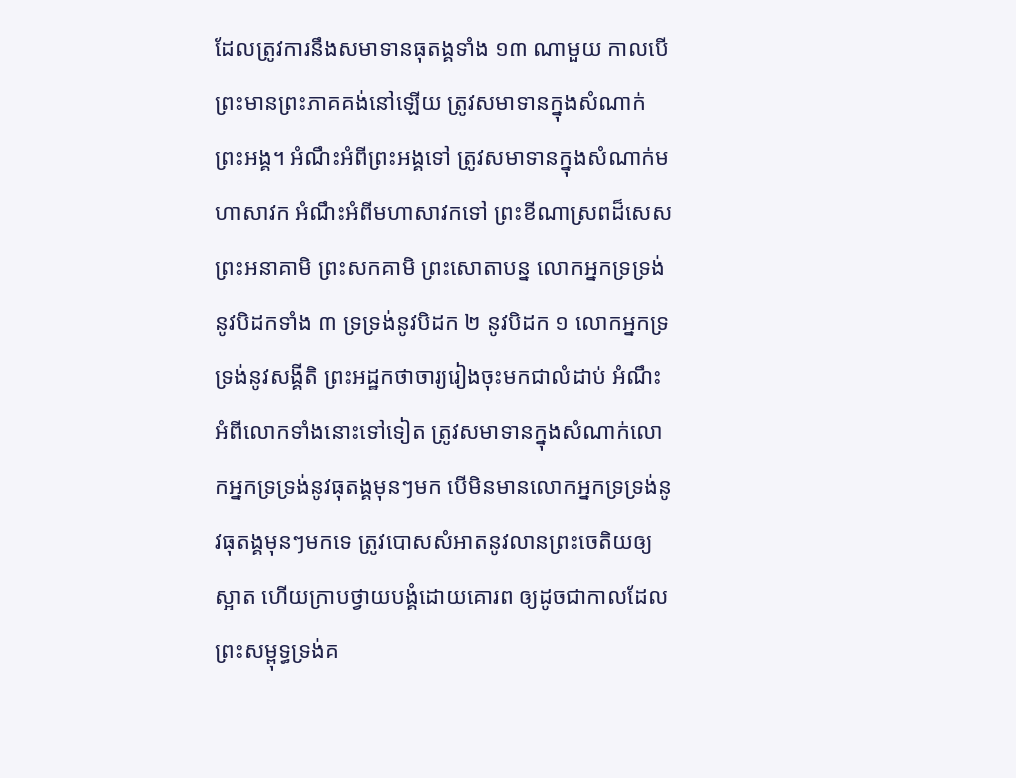ដែលត្រូវការនឹងសមាទានធុតង្គទាំង ១៣ ណាមួយ កាលបើព្រះមានព្រះភាគគង់នៅឡើយ ត្រូវសមាទានក្នុងសំណាក់ព្រះអង្គ។ អំណឹះអំពីព្រះអង្គទៅ ត្រូវសមាទានក្នុងសំណាក់មហាសាវក អំណឹះអំពីមហាសាវកទៅ ព្រះខីណាស្រពដ៏សេស ព្រះអនាគាមិ ព្រះសកគាមិ ព្រះសោតាបន្ន លោកអ្នកទ្រទ្រង់នូវបិដកទាំង ៣ ទ្រទ្រង់នូវបិដក ២ នូវបិដក ១ លោកអ្នកទ្រទ្រង់នូវសង្គីតិ ព្រះអដ្ឋកថាចារ្យរៀងចុះមកជាលំដាប់ អំណឹះអំពីលោកទាំងនោះទៅទៀត ត្រូវសមាទានក្នុងសំណាក់លោកអ្នកទ្រទ្រង់នូវធុតង្គមុនៗមក បើមិនមានលោកអ្នកទ្រទ្រង់នូវធុតង្គមុនៗមកទេ ត្រូវបោសសំអាតនូវលានព្រះចេតិយឲ្យស្អាត ហើយក្រាបថ្វាយបង្គំដោយគោរព ឲ្យដូចជាកាលដែលព្រះសម្ពុទ្ធទ្រង់គ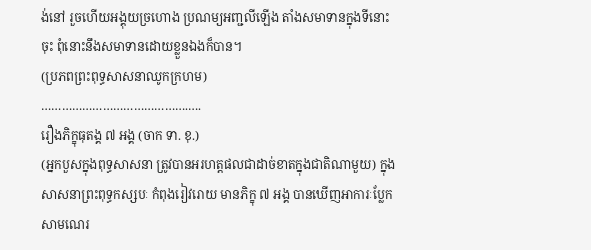ង់នៅ រួចហើយអង្គុយច្រហោង ប្រណម្យអញ្ជលីឡើង តាំងសមាទានក្នុងទីនោះចុះ ពុំនោះនឹងសមាទានដោយខ្លួនឯងក៏បាន។
(ប្រភពព្រះពុទ្ធសាសនាឈូកក្រហម)
…………………………………….….
រឿងភិក្ខុធុតង្គ ៧ អង្គ (ចាក ទា. ខុ.)
(អ្នកបួសក្នុងពុទ្ធសាសនា ត្រូវបានអរហត្តផលជាដាច់ខាតក្នុងជាតិណាមួយ) ក្នុងសាសនាព្រះពុទ្ធកស្សបៈ កំពុងរៀវរោយ មានភិក្ខុ ៧ អង្គ បានឃើញអាការៈប្លែកសាមណេរ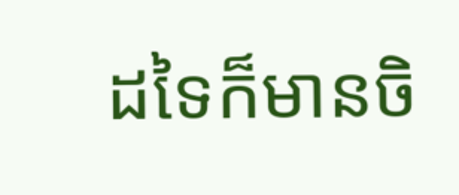ដទៃក៏មានចិ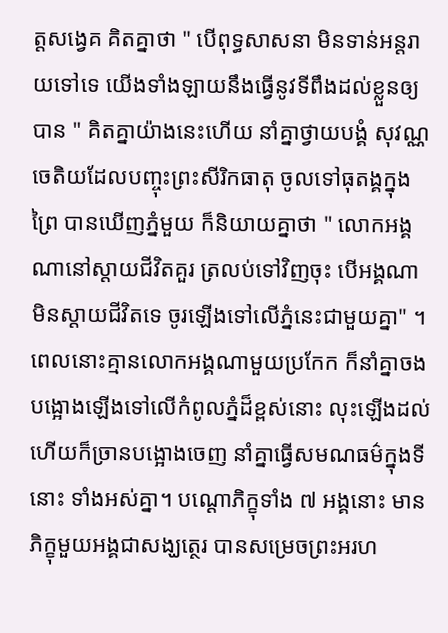ត្តសង្វេគ គិតគ្នាថា " បើពុទ្ធសាសនា មិនទាន់អន្តរាយទៅទេ យើងទាំងឡាយនឹងធ្វើនូវទីពឹងដល់ខ្លួនឲ្យបាន " គិតគ្នាយ៉ាងនេះហើយ នាំគ្នាថ្វាយបង្គំ សុវណ្ណចេតិយដែលបញ្ចុះព្រះសីរិកធាតុ ចូលទៅធុតង្គក្នុងព្រៃ បានឃើញភ្នំមួយ ក៏និយាយគ្នាថា " លោកអង្គណានៅស្ដាយជីវិតគួរ ត្រលប់ទៅវិញចុះ បើអង្គណាមិនស្ដាយជីវិតទេ ចូរឡើងទៅលើភ្នំនេះជាមួយគ្នា" ។ ពេលនោះគ្មានលោកអង្គណាមួយប្រកែក ក៏នាំគ្នាចងបង្អោងឡើងទៅលើកំពូលភ្នំដ៏ខ្ពស់នោះ លុះឡើងដល់ហើយក៏ច្រានបង្អោងចេញ នាំគ្នាធ្វើសមណធម៌ក្នុងទីនោះ ទាំងអស់គ្នា។ បណ្ដេាភិក្ខុទាំង ៧ អង្គនោះ មានភិក្ខុមួយអង្គជាសង្ឃត្ថេរ បានសម្រេចព្រះអរហ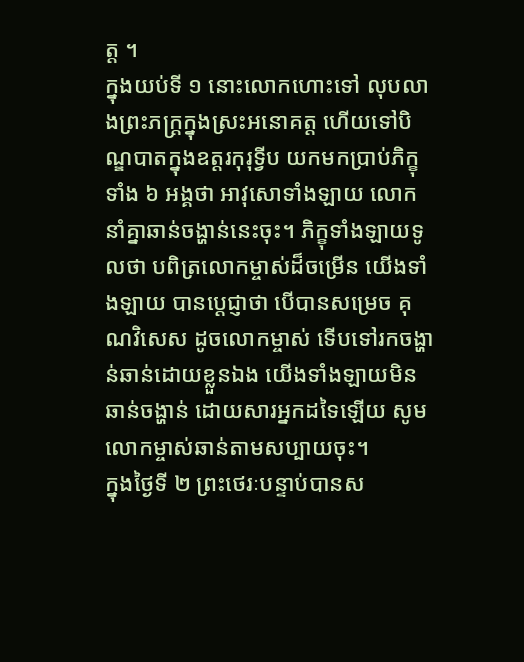ត្ត ។
ក្នុងយប់ទី ១ នោះលោកហោះទៅ លុបលាងព្រះភក្ត្រក្នុងស្រះអនោគត្ត ហើយទៅបិណ្ឌបាតក្នុងឧត្តរកុរុទ្វីប យកមកប្រាប់ភិក្ខុទាំង ៦ អង្គថា អាវុសោទាំងឡាយ លោកនាំគ្នាឆាន់ចង្ហាន់នេះចុះ។ ភិក្ខុទាំងឡាយទូលថា បពិត្រលោកម្ចាស់ដ៏ចម្រើន យើងទាំងឡាយ បានប្ដេជ្ញាថា បើបានសម្រេច គុណវិសេស ដូចលោកម្ចាស់ ទើបទៅរកចង្ហាន់ឆាន់ដោយខ្លួនឯង យើងទាំងឡាយមិនឆាន់ចង្ហាន់ ដោយសារអ្នកដទៃឡើយ សូមលោកម្ចាស់ឆាន់តាមសប្បាយចុះ។
ក្នុងថ្ងៃទី ២ ព្រះថេរៈបន្ទាប់បានស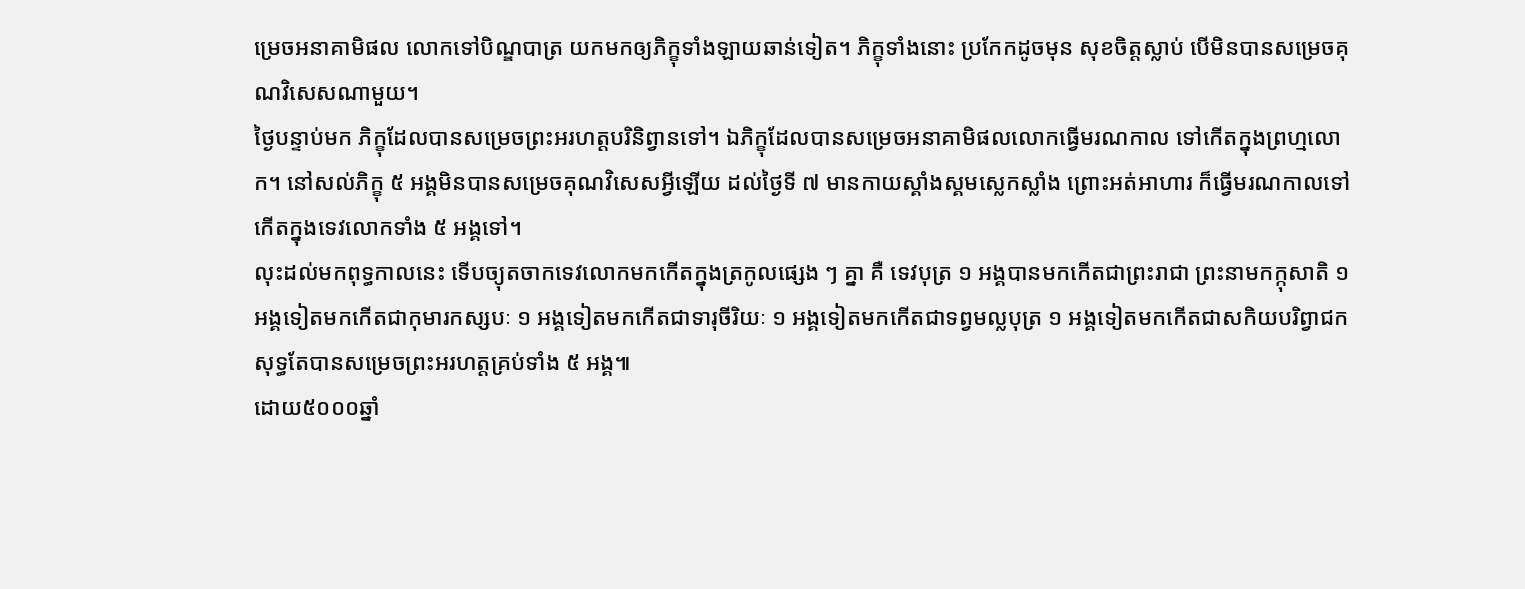ម្រេចអនាគាមិផល លោកទៅបិណ្ឌបាត្រ យកមកឲ្យភិក្ខុទាំងឡាយឆាន់ទៀត។ ភិក្ខុទាំងនោះ ប្រកែកដូចមុន សុខចិត្តស្លាប់ បើមិនបានសម្រេចគុណវិសេសណាមួយ។
ថ្ងៃបន្ទាប់មក ភិក្ខុដែលបានសម្រេចព្រះអរហត្តបរិនិព្វានទៅ។ ឯភិក្ខុដែលបានសម្រេចអនាគាមិផលលោកធ្វើមរណកាល ទៅកើតក្នុងព្រហ្មលោក។ នៅសល់ភិក្ខុ ៥ អង្គមិនបានសម្រេចគុណវិសេសអ្វីឡើយ ដល់ថ្ងៃទី ៧ មានកាយស្គាំងស្គមស្លេកស្លាំង ព្រោះអត់អាហារ ក៏ធ្វើមរណកាលទៅកើតក្នុងទេវលោកទាំង ៥ អង្គទៅ។
លុះដល់មកពុទ្ធកាលនេះ ទើបច្យុតចាកទេវលោកមកកើតក្នុងត្រកូលផ្សេង ៗ គ្នា គឺ ទេវបុត្រ ១ អង្គបានមកកើតជាព្រះរាជា ព្រះនាមកក្កុសាតិ ១ អង្គទៀតមកកើតជាកុមារកស្សបៈ ១ អង្គទៀតមកកើតជាទារុចីរិយៈ ១ អង្គទៀតមកកើតជាទព្វមល្លបុត្រ ១ អង្គទៀតមកកើតជាសកិយបរិព្វាជក សុទ្ធតែបានសម្រេចព្រះអរហត្តគ្រប់ទាំង ៥ អង្គ៕
ដោយ៥០០០ឆ្នាំ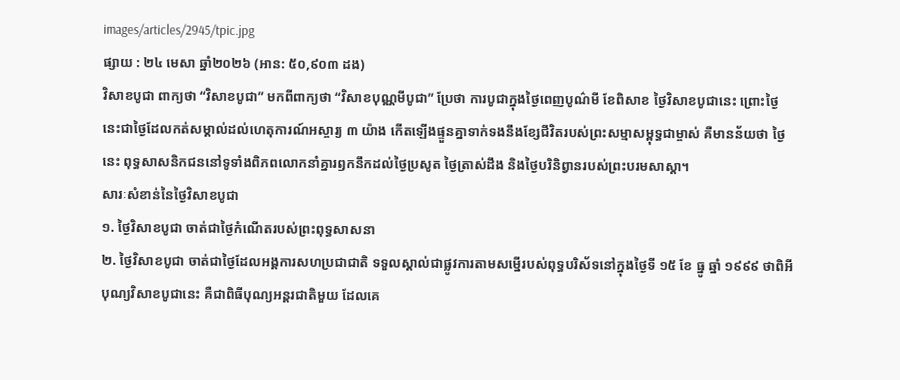images/articles/2945/tpic.jpg
ផ្សាយ : ២៤ មេសា ឆ្នាំ២០២៦ (អាន: ៥០,៩០៣ ដង)
វិសាខបូជា ពាក្យថា “វិសាខបូជា” មកពីពាក្យថា “វិសាខបុណ្ណមីបូជា” ប្រែថា ការបូជាក្នុងថ្ងៃពេញបូណ៌មី ខែពិសាខ ថ្ងៃវិសាខបូជានេះ ព្រោះថ្ងៃនេះជាថ្ងៃដែលកត់សម្គាល់ដល់ហេតុការណ៍អស្ចារ្យ ៣ យ៉ាង កើតឡើងផ្ទួនគ្នាទាក់ទងនឹងខ្សែជីវិតរបស់ព្រះសម្មាសម្ពុទ្ធជាម្ចាស់ គឺមានន័យថា ថ្ងៃនេះ ពុទ្ធសាសនិកជននៅទូទាំងពិភពលោកនាំគ្នារឭកនឹកដល់ថ្ងៃប្រសូត ថ្ងៃត្រាស់ដឹង និងថ្ងៃបរិនិព្វានរបស់ព្រះបរមសាស្តា។
សារៈសំខាន់នៃថ្ងៃវិសាខបូជា
១. ថ្ងៃវិសាខបូជា ចាត់ជាថ្ងៃកំណើតរបស់ព្រះពុទ្ធសាសនា
២. ថ្ងៃវិសាខបូជា ចាត់ជាថ្ងៃដែលអង្គការសហប្រជាជាតិ ទទួលស្គាល់ជាផ្លូវការតាមសម្នើរបស់ពុទ្ធបរិស័ទនៅក្នុងថ្ងៃទី ១៥ ខែ ធ្នូ ឆ្នាំ ១៩៩៩ ថាពិអីបុណ្យវិសាខបូជានេះ គឺជាពិធីបុណ្យអន្តរជាតិមួយ ដែលគេ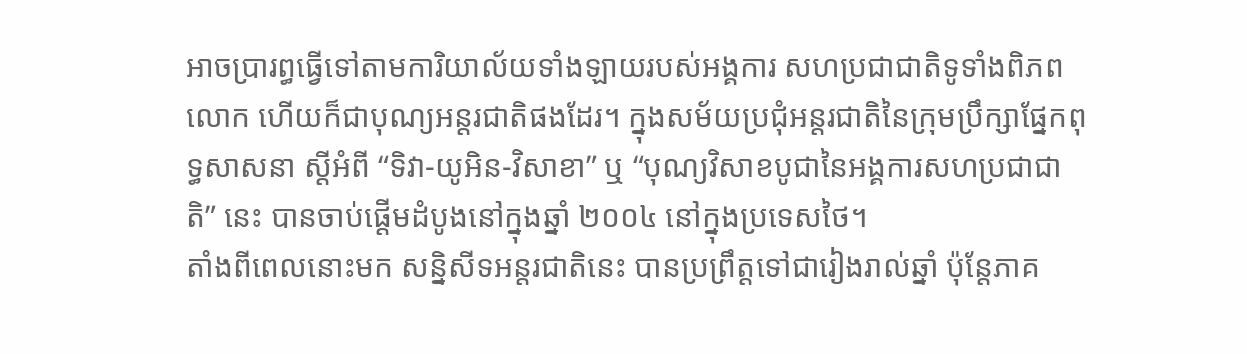អាចប្រារព្ធធ្វើទៅតាមការិយាល័យទាំងឡាយរបស់អង្គការ សហប្រជាជាតិទូទាំងពិភពលោក ហើយក៏ជាបុណ្យអន្តរជាតិផងដែរ។ ក្នុងសម័យប្រជុំអន្តរជាតិនៃក្រុមប្រឹក្សាផ្នែកពុទ្ធសាសនា ស្ដីអំពី “ទិវា-យូអិន-វិសាខា” ឬ “បុណ្យវិសាខបូជានៃអង្គការសហប្រជាជាតិ” នេះ បានចាប់ផ្ដើមដំបូងនៅក្នុងឆ្នាំ ២០០៤ នៅក្នុងប្រទេសថៃ។
តាំងពីពេលនោះមក សន្និសីទអន្តរជាតិនេះ បានប្រព្រឹត្តទៅជារៀងរាល់ឆ្នាំ ប៉ុន្តែភាគ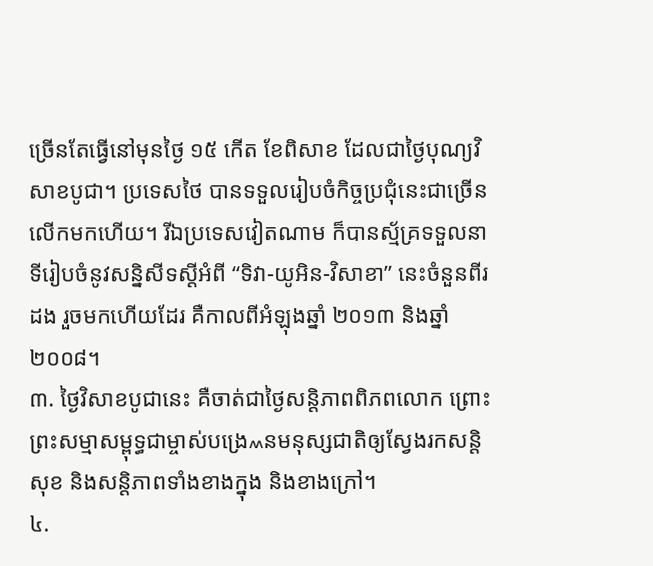ច្រើនតែធ្វើនៅមុនថ្ងៃ ១៥ កើត ខែពិសាខ ដែលជាថ្ងៃបុណ្យវិសាខបូជា។ ប្រទេសថៃ បានទទួលរៀបចំកិច្ចប្រជុំនេះជាច្រើនលើកមកហើយ។ រីឯប្រទេសវៀតណាម ក៏បានស្ម័គ្រទទួលនាទីរៀបចំនូវសន្និសីទស្ដីអំពី “ទិវា-យូអិន-វិសាខា” នេះចំនួនពីរដង រួចមកហើយដែរ គឺកាលពីអំឡុងឆ្នាំ ២០១៣ និងឆ្នាំ ២០០៨។
៣. ថ្ងៃវិសាខបូជានេះ គឺចាត់ជាថ្ងៃសន្តិភាពពិភពលោក ព្រោះព្រះសម្មាសម្ពុទ្ធជាម្ចាស់បង្រេ៳នមនុស្សជាតិឲ្យស្វែងរកសន្តិសុខ និងសន្តិភាពទាំងខាងក្នុង និងខាងក្រៅ។
៤.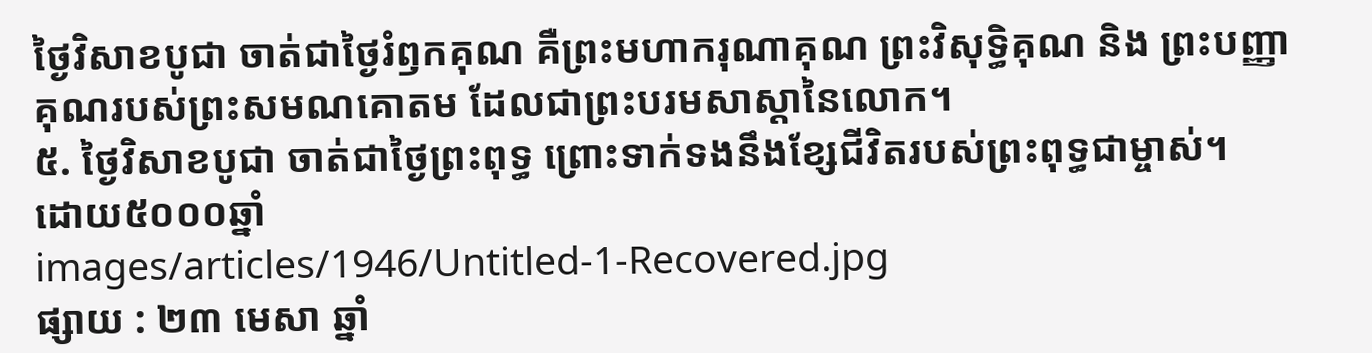ថ្ងៃវិសាខបូជា ចាត់ជាថ្ងៃរំឭកគុណ គឺព្រះមហាករុណាគុណ ព្រះវិសុទ្ធិគុណ និង ព្រះបញ្ញាគុណរបស់ព្រះសមណគោតម ដែលជាព្រះបរមសាស្តានៃលោក។
៥. ថ្ងៃវិសាខបូជា ចាត់ជាថ្ងៃព្រះពុទ្ធ ព្រោះទាក់ទងនឹងខ្សែជីវិតរបស់ព្រះពុទ្ធជាម្ចាស់។
ដោយ៥០០០ឆ្នាំ
images/articles/1946/Untitled-1-Recovered.jpg
ផ្សាយ : ២៣ មេសា ឆ្នាំ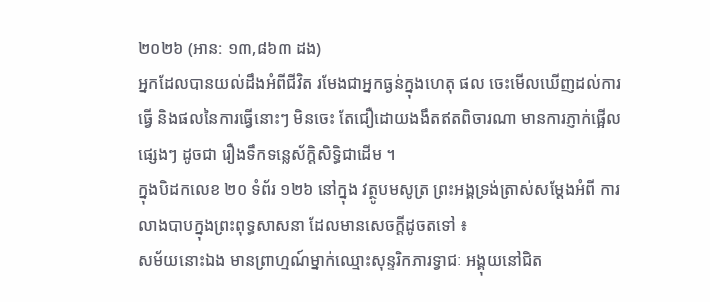២០២៦ (អាន: ១៣,៨៦៣ ដង)
អ្នកដែលបានយល់ដឹងអំពីជីវិត រមែងជាអ្នកធ្ងន់ក្នុងហេតុ ផល ចេះមើលឃើញដល់ការធ្វើ និងផលនៃការធ្វើនោះៗ មិនចេះ តែជឿដោយងងឹតឥតពិចារណា មានការភ្ញាក់ផ្អើលផ្សេងៗ ដូចជា រឿងទឹកទន្លេស័ក្តិសិទ្ធិជាដើម ។
ក្នុងបិដកលេខ ២០ ទំព័រ ១២៦ នៅក្នុង វត្ថូបមសូត្រ ព្រះអង្គទ្រង់ត្រាស់សម្តែងអំពី ការលាងបាបក្នុងព្រះពុទ្ធសាសនា ដែលមានសេចក្តីដូចតទៅ ៖
សម័យនោះឯង មានព្រាហ្មណ៍ម្នាក់ឈ្មោះសុន្ទរិកភារទ្វាជៈ អង្គុយនៅជិត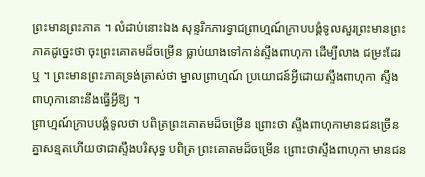ព្រះមានព្រះភាគ ។ លំដាប់នោះឯង សុន្ទរិកភារទ្វាជព្រាហ្មណ៍ក្រាបបង្គំទូលសួរព្រះមានព្រះភាគដូច្នេះថា ចុះព្រះគោតមដ៏ចម្រើន ធ្លាប់យាងទៅកាន់ស្ទឹងពាហុកា ដើម្បីលាង ជម្រះដែរឬ ។ ព្រះមានព្រះភាគទ្រង់ត្រាស់ថា ម្នាលព្រាហ្មណ៍ ប្រយោជន៍អ្វីដោយស្ទឹងពាហុកា ស្ទឹងពាហុកានោះនឹងធ្វើអ្វីឱ្យ ។
ព្រាហ្មណ៍ក្រាបបង្គំទូលថា បពិត្រព្រះគោតមដ៏ចម្រើន ព្រោះថា ស្ទឹងពាហុកាមានជនច្រើនគ្នាសន្មតហើយថាជាស្ទឹងបរិសុទ្ធ បពិត្រ ព្រះគោតមដ៏ចម្រើន ព្រោះថាស្ទឹងពាហុកា មានជន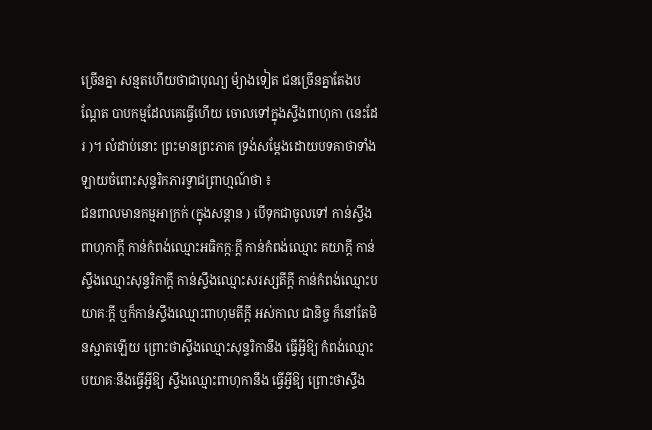ច្រើនគ្នា សន្មតហើយថាជាបុណ្យ ម៉្យាងទៀត ជនច្រើនគ្នាតែងបណ្តែត បាបកម្មដែលគេធ្វើហើយ ចោលទៅក្នុងស្ទឹងពាហុកា (នេះដែរ )។ លំដាប់នោះ ព្រះមានព្រះភាគ ទ្រង់សម្តែងដោយបទគាថាទាំងឡាយចំពោះសុន្ទរិកភារទ្វាជព្រាហ្មណ៍ថា ៖
ជនពាលមានកម្មអាក្រក់ (ក្នុងសន្តាន ) បើទុកជាចូលទៅ កាន់ស្ទឹងពាហុកាក្តី កាន់កំពង់ឈ្មោះអធិកក្កៈក្តី កាន់កំពង់ឈ្មោះ គយាក្តី កាន់ស្ទឹងឈ្មោះសុន្ទរិកាក្តី កាន់ស្ទឹងឈ្មោះសរស្សតីក្តី កាន់កំពង់ឈ្មោះបយាគៈក្តី ឬក៏កាន់ស្ទឹងឈ្មោះពាហុមតីក្តី អស់កាល ជានិច្ច ក៏នៅតែមិនស្អាតឡើយ ព្រោះថាស្ទឹងឈ្មោះសុន្ទរិកានឹង ធ្វើអ្វីឱ្យ កំពង់ឈ្មោះបយាគៈនឹងធ្វើអ្វីឱ្យ ស្ទឹងឈ្មោះពាហុកានឹង ធ្វើអ្វីឱ្យ ព្រោះថាស្ទឹង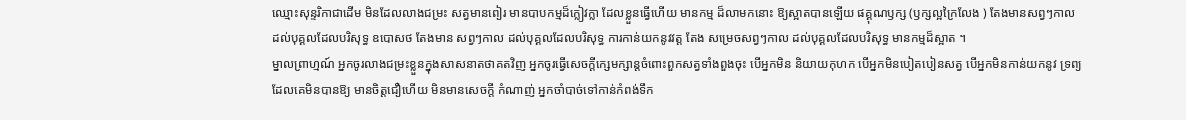ឈ្មោះសុន្ទរិកាជាដើម មិនដែលលាងជម្រះ សត្វមានពៀរ មានបាបកម្មដ៏ក្លៀវក្លា ដែលខ្លួនធ្វើហើយ មានកម្ម ដ៏លាមកនោះ ឱ្យស្អាតបានឡើយ ផគ្គុណឫក្ស (ឫក្សល្អក្រៃលែង ) តែងមានសព្វៗកាល ដល់បុគ្គលដែលបរិសុទ្ធ ឧបោសថ តែងមាន សព្វៗកាល ដល់បុគ្គលដែលបរិសុទ្ធ ការកាន់យកនូវវត្ត តែង សម្រេចសព្វៗកាល ដល់បុគ្គលដែលបរិសុទ្ធ មានកម្មដ៏ស្អាត ។
ម្នាលព្រាហ្មណ៍ អ្នកចូរលាងជម្រះខ្លួនក្នុងសាសនាតថាគតវិញ អ្នកចូរធ្វើសេចក្តីក្សេមក្សាន្តចំពោះពួកសត្វទាំងពួងចុះ បើអ្នកមិន និយាយកុហក បើអ្នកមិនបៀតបៀនសត្វ បើអ្នកមិនកាន់យកនូវ ទ្រព្យ ដែលគេមិនបានឱ្យ មានចិត្តជឿហើយ មិនមានសេចក្តី កំណាញ់ អ្នកចាំបាច់ទៅកាន់កំពង់ទឹក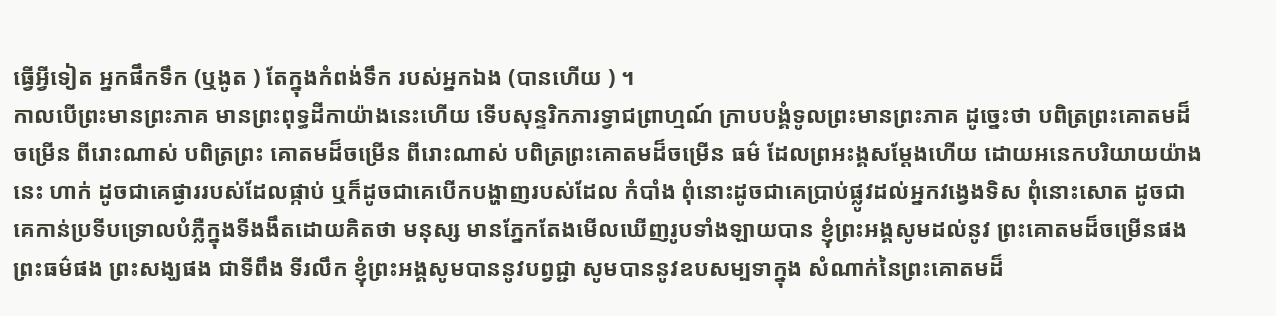ធ្វើអ្វីទៀត អ្នកផឹកទឹក (ឬងូត ) តែក្នុងកំពង់ទឹក របស់អ្នកឯង (បានហើយ ) ។
កាលបើព្រះមានព្រះភាគ មានព្រះពុទ្ធដីកាយ៉ាងនេះហើយ ទើបសុន្ទរិកភារទ្វាជព្រាហ្មណ៍ ក្រាបបង្គំទូលព្រះមានព្រះភាគ ដូច្នេះថា បពិត្រព្រះគោតមដ៏ចម្រើន ពីរោះណាស់ បពិត្រព្រះ គោតមដ៏ចម្រើន ពីរោះណាស់ បពិត្រព្រះគោតមដ៏ចម្រើន ធម៌ ដែលព្រអះង្គសម្តែងហើយ ដោយអនេកបរិយាយយ៉ាងនេះ ហាក់ ដូចជាគេផ្ងាររបស់ដែលផ្កាប់ ឬក៏ដូចជាគេបើកបង្ហាញរបស់ដែល កំបាំង ពុំនោះដូចជាគេប្រាប់ផ្លូវដល់អ្នកវង្វេងទិស ពុំនោះសោត ដូចជាគេកាន់ប្រទីបទ្រោលបំភ្លឺក្នុងទីងងឹតដោយគិតថា មនុស្ស មានភ្នែកតែងមើលឃើញរូបទាំងឡាយបាន ខ្ញុំព្រះអង្គសូមដល់នូវ ព្រះគោតមដ៏ចម្រើនផង ព្រះធម៌ផង ព្រះសង្ឃផង ជាទីពឹង ទីរលឹក ខ្ញុំព្រះអង្គសូមបាននូវបព្វជ្ជា សូមបាននូវឧបសម្បទាក្នុង សំណាក់នៃព្រះគោតមដ៏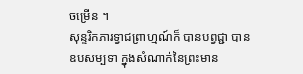ចម្រើន ។
សុន្ទរិកភារទ្វាជព្រាហ្មណ៍ក៏ បានបព្វជ្ជា បានឧបសម្បទា ក្នុងសំណាក់នៃព្រះមាន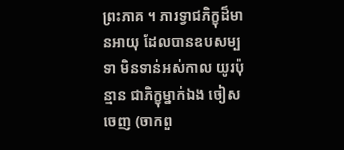ព្រះភាគ ។ ភារទ្វាជភិក្ខុដ៏មានអាយុ ដែលបានឧបសម្បទា មិនទាន់អស់កាល យូរប៉ុន្មាន ជាភិក្ខុម្នាក់ឯង ចៀសចេញ (ចាកពួ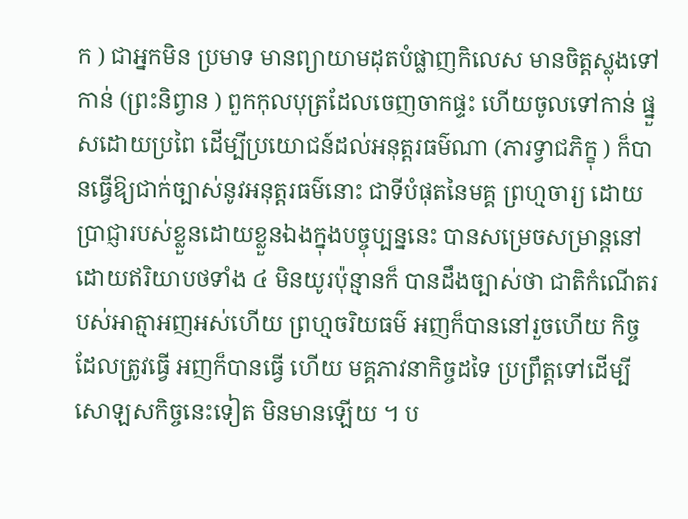ក ) ជាអ្នកមិន ប្រមាទ មានព្យាយាមដុតបំផ្លាញកិលេស មានចិត្តស្លុងទៅកាន់ (ព្រះនិព្វាន ) ពួកកុលបុត្រដែលចេញចាកផ្ទះ ហើយចូលទៅកាន់ ផ្នួសដោយប្រពៃ ដើម្បីប្រយោជន៍ដល់អនុត្តរធម៌ណា (ភារទ្វាជភិក្ខុ ) ក៏បានធ្វើឱ្យជាក់ច្បាស់នូវអនុត្តរធម៌នោះ ជាទីបំផុតនៃមគ្គ ព្រហ្មចារ្យ ដោយប្រាជ្ញារបស់ខ្លួនដោយខ្លួនឯងក្នុងបច្ចុប្បន្ននេះ បានសម្រេចសម្រាន្តនៅដោយឥរិយាបថទាំង ៤ មិនយូរប៉ុន្មានក៏ បានដឹងច្បាស់ថា ជាតិកំណើតរបស់អាត្មាអញអស់ហើយ ព្រហ្មចរិយធម៌ អញក៏បាននៅរួចហើយ កិច្ចដែលត្រូវធ្វើ អញក៏បានធ្វើ ហើយ មគ្គភាវនាកិច្ចដទៃ ប្រព្រឹត្តទៅដើម្បីសោឡសកិច្ចនេះទៀត មិនមានឡើយ ។ ប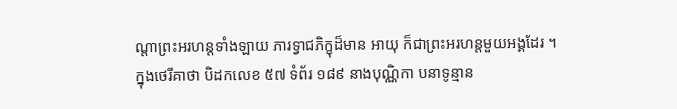ណ្តាព្រះអរហន្តទាំងឡាយ ភារទ្វាជភិក្ខុដ៏មាន អាយុ ក៏ជាព្រះអរហន្តមួយអង្គដែរ ។
ក្នុងថេរីគាថា បិដកលេខ ៥៧ ទំព័រ ១៨៩ នាងបុណ្ណិកា បនាទូន្មាន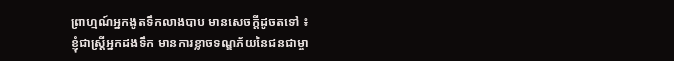ព្រាហ្មណ៍អ្នកងូតទឹកលាងបាប មានសេចក្តីដូចតទៅ ៖
ខ្ញុំជាស្ត្រីអ្នកដងទឹក មានការខ្លាចទណ្ឌភ័យនៃជនជាម្ចា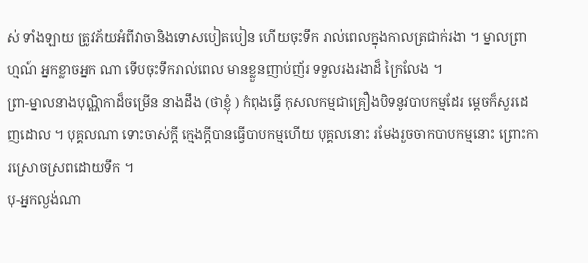ស់ ទាំងឡាយ ត្រូវភ័យអំពីវាចានិងទោសបៀតបៀន ហើយចុះទឹក រាល់ពេលក្នុងកាលត្រជាក់រងា ។ ម្នាលព្រាហ្មណ៍ អ្នកខ្លាចអ្នក ណា ទើបចុះទឹករាល់ពេល មានខ្លួនញាប់ញ័រ ទទួលរងរងាដ៏ ក្រៃលែង ។
ព្រា-ម្នាលនាងបុណ្ណិកាដ៏ចម្រើន នាងដឹង (ថាខ្ញុំ ) កំពុងធ្វើ កុសលកម្មជាគ្រឿងបិទនូវបាបកម្មដែរ ម្តេចក៏សួរដេញដោល ។ បុគ្គលណា ទោះចាស់ក្តី ក្មេងក្តីបានធ្វើបាបកម្មហើយ បុគ្គលនោះ រមែងរួចចាកបាបកម្មនោះ ព្រោះការស្រោចស្រពដោយទឹក ។
បុ-អ្នកល្ងង់ណា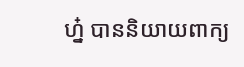ហ្ន៎ បាននិយាយពាក្យ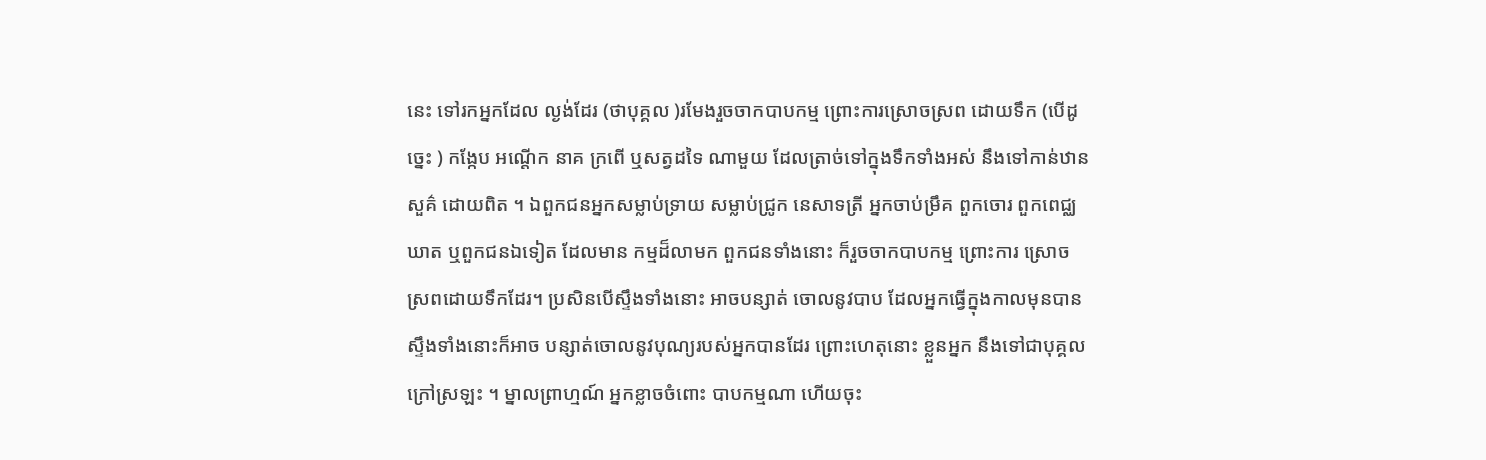នេះ ទៅរកអ្នកដែល ល្ងង់ដែរ (ថាបុគ្គល )រមែងរួចចាកបាបកម្ម ព្រោះការស្រោចស្រព ដោយទឹក (បើដូច្នេះ ) កង្កែប អណ្តើក នាគ ក្រពើ ឬសត្វដទៃ ណាមួយ ដែលត្រាច់ទៅក្នុងទឹកទាំងអស់ នឹងទៅកាន់ឋានសួគ៌ ដោយពិត ។ ឯពួកជនអ្នកសម្លាប់ទ្រាយ សម្លាប់ជ្រូក នេសាទត្រី អ្នកចាប់ម្រឹគ ពួកចោរ ពួកពេជ្ឈឃាត ឬពួកជនឯទៀត ដែលមាន កម្មដ៏លាមក ពួកជនទាំងនោះ ក៏រួចចាកបាបកម្ម ព្រោះការ ស្រោចស្រពដោយទឹកដែរ។ ប្រសិនបើស្ទឹងទាំងនោះ អាចបន្សាត់ ចោលនូវបាប ដែលអ្នកធ្វើក្នុងកាលមុនបាន ស្ទឹងទាំងនោះក៏អាច បន្សាត់ចោលនូវបុណ្យរបស់អ្នកបានដែរ ព្រោះហេតុនោះ ខ្លួនអ្នក នឹងទៅជាបុគ្គលក្រៅស្រឡះ ។ ម្នាលព្រាហ្មណ៍ អ្នកខ្លាចចំពោះ បាបកម្មណា ហើយចុះ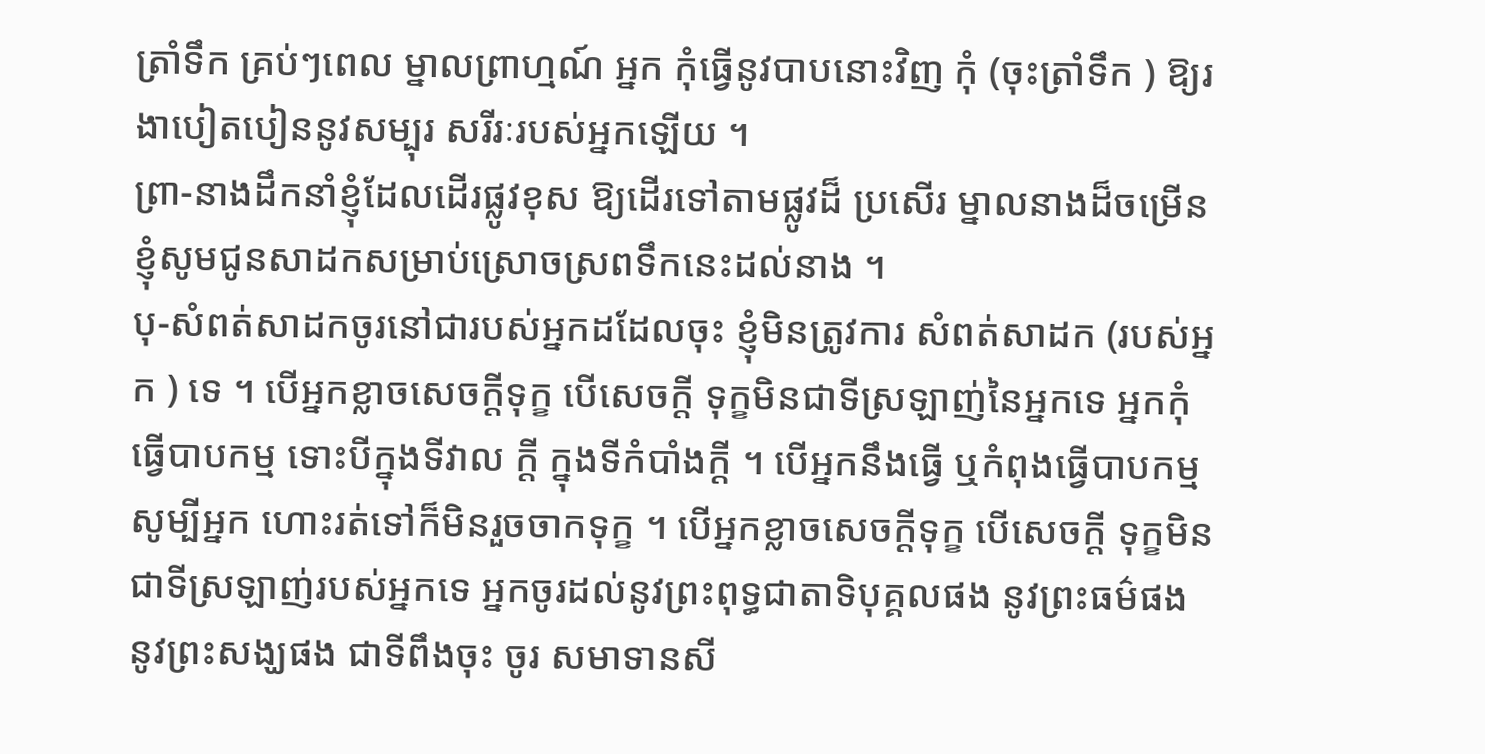ត្រាំទឹក គ្រប់ៗពេល ម្នាលព្រាហ្មណ៍ អ្នក កុំធ្វើនូវបាបនោះវិញ កុំ (ចុះត្រាំទឹក ) ឱ្យរងាបៀតបៀននូវសម្បុរ សរីរៈរបស់អ្នកឡើយ ។
ព្រា-នាងដឹកនាំខ្ញុំដែលដើរផ្លូវខុស ឱ្យដើរទៅតាមផ្លូវដ៏ ប្រសើរ ម្នាលនាងដ៏ចម្រើន ខ្ញុំសូមជូនសាដកសម្រាប់ស្រោចស្រពទឹកនេះដល់នាង ។
បុ-សំពត់សាដកចូរនៅជារបស់អ្នកដដែលចុះ ខ្ញុំមិនត្រូវការ សំពត់សាដក (របស់អ្នក ) ទេ ។ បើអ្នកខ្លាចសេចក្តីទុក្ខ បើសេចក្តី ទុក្ខមិនជាទីស្រឡាញ់នៃអ្នកទេ អ្នកកុំធ្វើបាបកម្ម ទោះបីក្នុងទីវាល ក្តី ក្នុងទីកំបាំងក្តី ។ បើអ្នកនឹងធ្វើ ឬកំពុងធ្វើបាបកម្ម សូម្បីអ្នក ហោះរត់ទៅក៏មិនរួចចាកទុក្ខ ។ បើអ្នកខ្លាចសេចក្តីទុក្ខ បើសេចក្តី ទុក្ខមិនជាទីស្រឡាញ់របស់អ្នកទេ អ្នកចូរដល់នូវព្រះពុទ្ធជាតាទិបុគ្គលផង នូវព្រះធម៌ផង នូវព្រះសង្ឃផង ជាទីពឹងចុះ ចូរ សមាទានសី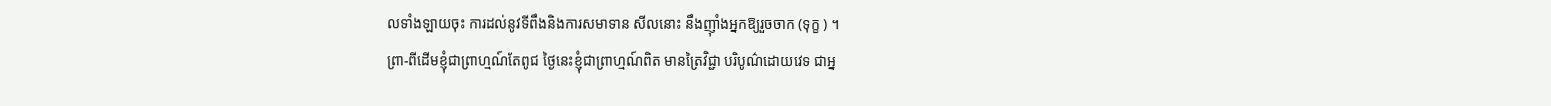លទាំងឡាយចុះ ការដល់នូវទីពឹងនិងការសមាទាន សីលនោះ នឹងញ៉ាំងអ្នកឱ្យរួចចាក (ទុក្ខ ) ។
ព្រា-ពីដើមខ្ញុំជាព្រាហ្មណ៍តែពូជ ថ្ងៃនេះខ្ញុំជាព្រាហ្មណ៍ពិត មានត្រៃវិជ្ជា បរិបូណ៌ដោយវេទ ជាអ្ន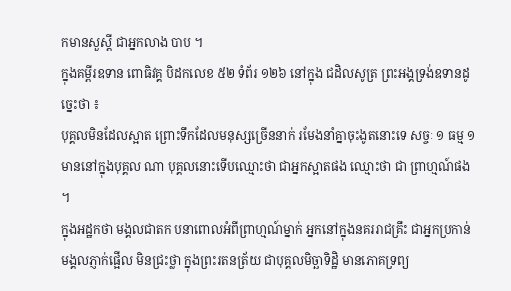កមានសួស្តី ជាអ្នកលាង បាប ។
ក្នុងគម្ពីរឧទាន ពោធិវគ្គ បិដកលេខ ៥២ ទំព័រ ១២៦ នៅក្នុង ជដិលសូត្រ ព្រះអង្គទ្រង់ឧទានដូច្នេះថា ៖
បុគ្គលមិនដែលស្អាត ព្រោះទឹកដែលមនុស្សច្រើននាក់ រមែងនាំគ្នាចុះងូតនោះទេ សច្ចៈ ១ ធម្ម ១ មាននៅក្នុងបុគ្គល ណា បុគ្គលនោះទើបឈ្មោះថា ជាអ្នកស្អាតផង ឈ្មោះថា ជា ព្រាហ្មណ៍ផង ។
ក្នុងអដ្ឋកថា មង្គលជាតក បនាពោលអំពីព្រាហ្មណ៍ម្នាក់ អ្នកនៅក្នុងនគររាជគ្រឹះ ជាអ្នកប្រកាន់មង្គលភ្ញាក់ផ្អើល មិនជ្រះថ្លា ក្នុងព្រះរតនត្រ័យ ជាបុគ្គលមិច្ឆាទិដ្ឋិ មានភោគទ្រព្យ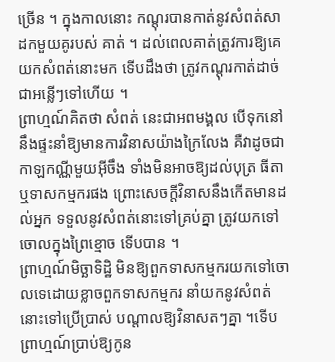ច្រើន ។ ក្នុងកាលនោះ កណ្តុរបានកាត់នូវសំពត់សាដកមួយគូរបស់ គាត់ ។ ដល់ពេលគាត់ត្រូវការឱ្យគេយកសំពត់នោះមក ទើបដឹងថា ត្រូវកណ្តុរកាត់ដាច់ជាអន្លើៗទៅហើយ ។
ព្រាហ្មណ៍គិតថា សំពត់ នេះជាអពមង្គល បើទុកនៅនឹងផ្ទះនាំឱ្យមានការវិនាសយ៉ាងក្រៃលែង គឺវាដូចជាកាឡកណ្ណីមួយអ៊ីចឹង ទាំងមិនអាចឱ្យដល់បុត្រ ធីតា ឬទាសកម្មករផង ព្រោះសេចក្តីវិនាសនឹងកើតមានដល់អ្នក ទទួលនូវសំពត់នោះទៅគ្រប់គ្នា ត្រូវយកទៅចោលក្នុងព្រៃខ្មោច ទើបបាន ។
ព្រាហ្មណ៍មិច្ឆាទិដ្ឋិ មិនឱ្យពួកទាសកម្មករយកទៅចោលទេដោយខ្លាចពួកទាសកម្មករ នាំយកនូវសំពត់នោះទៅប្រើប្រាស់ បណ្តាលឱ្យវិនាសតៗគ្នា ។ទើបព្រាហ្មណ៍ប្រាប់ឱ្យកូន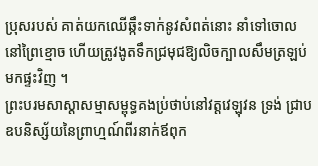ប្រុសរបស់ គាត់យកឈើឆ្កឹះទាក់នូវសំពត់នោះ នាំទៅចោលនៅព្រៃខ្មោច ហើយត្រូវងូតទឹកជ្រមុជឱ្យលិចក្បាលសឹមត្រឡប់មកផ្ទះវិញ ។
ព្រះបរមសាស្តាសម្មាសម្ពុទ្ធគងប្រ់ថាប់នៅវត្តវេឡុវន ទ្រង់ ជ្រាបឧបនិស្ស័យនៃព្រាហ្មណ៍ពីរនាក់ឪពុក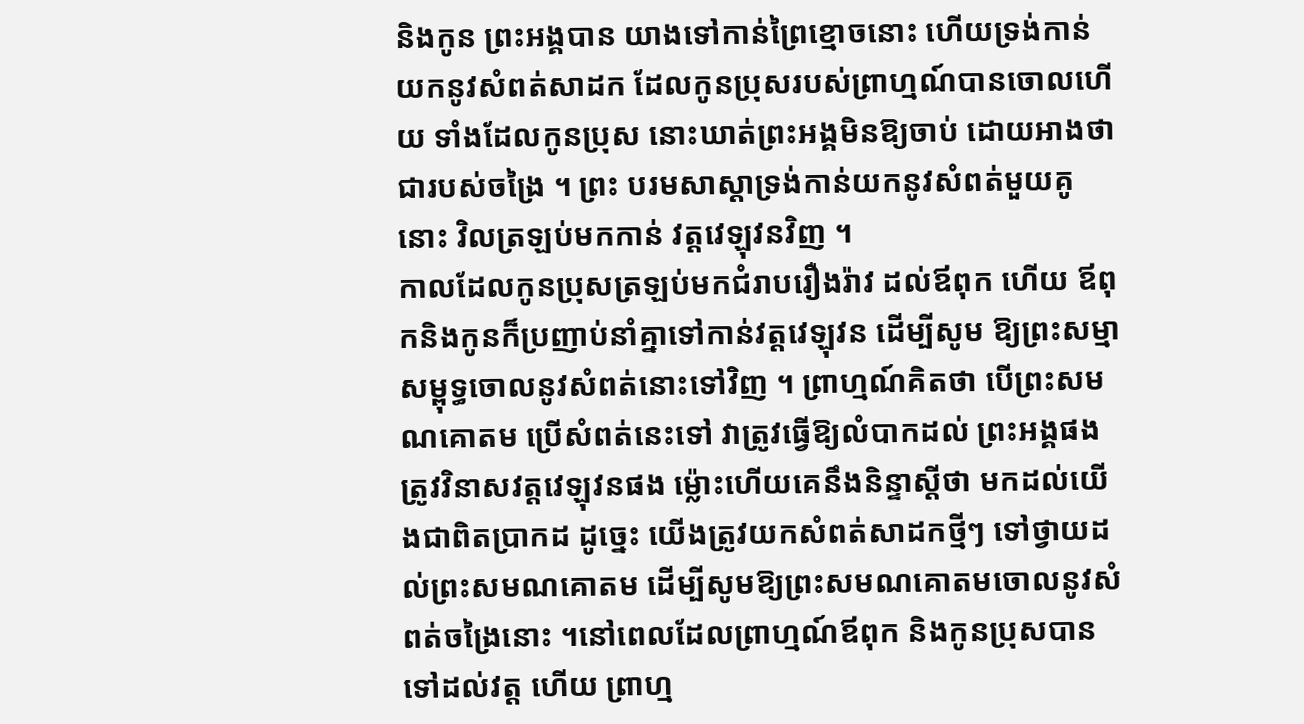និងកូន ព្រះអង្គបាន យាងទៅកាន់ព្រៃខ្មោចនោះ ហើយទ្រង់កាន់យកនូវសំពត់សាដក ដែលកូនប្រុសរបស់ព្រាហ្មណ៍បានចោលហើយ ទាំងដែលកូនប្រុស នោះឃាត់ព្រះអង្គមិនឱ្យចាប់ ដោយអាងថា ជារបស់ចង្រៃ ។ ព្រះ បរមសាស្តាទ្រង់កាន់យកនូវសំពត់មួយគូនោះ វិលត្រឡប់មកកាន់ វត្តវេឡុវនវិញ ។
កាលដែលកូនប្រុសត្រឡប់មកជំរាបរឿងរ៉ាវ ដល់ឪពុក ហើយ ឪពុកនិងកូនក៏ប្រញាប់នាំគ្នាទៅកាន់វត្តវេឡុវន ដើម្បីសូម ឱ្យព្រះសម្មាសម្ពុទ្ធចោលនូវសំពត់នោះទៅវិញ ។ ព្រាហ្មណ៍គិតថា បើព្រះសមណគោតម ប្រើសំពត់នេះទៅ វាត្រូវធ្វើឱ្យលំបាកដល់ ព្រះអង្គផង ត្រូវវិនាសវត្តវេឡុវនផង ម៉្លោះហើយគេនឹងនិន្ទាស្តីថា មកដល់យើងជាពិតប្រាកដ ដូច្នេះ យើងត្រូវយកសំពត់សាដកថ្មីៗ ទៅថ្វាយដល់ព្រះសមណគោតម ដើម្បីសូមឱ្យព្រះសមណគោតមចោលនូវសំពត់ចង្រៃនោះ ។នៅពេលដែលព្រាហ្មណ៍ឪពុក និងកូនប្រុសបានទៅដល់វត្ត ហើយ ព្រាហ្ម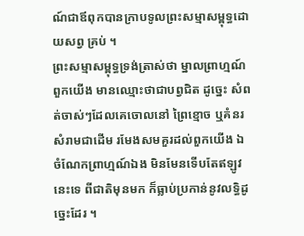ណ៍ជាឪពុកបានក្រាបទូលព្រះសម្មាសម្ពុទ្ធដោយសព្វ គ្រប់ ។
ព្រះសម្មាសម្ពុទ្ធទ្រង់ត្រាស់ថា ម្នាលព្រាហ្មណ៍ ពួកយើង មានឈ្មោះថាជាបព្វជិត ដូច្នេះ សំពត់ចាស់ៗដែលគេចោលនៅ ព្រៃខ្មោច ឬគំនរសំរាមជាដើម រមែងសមគួរដល់ពួកយើង ឯ ចំណែកព្រាហ្មណ៍ឯង មិនមែនទើបតែឥឡូវនេះទេ ពីជាតិមុនមក ក៏ធ្លាប់ប្រកាន់នូវលទ្ធិដូច្នេះដែរ ។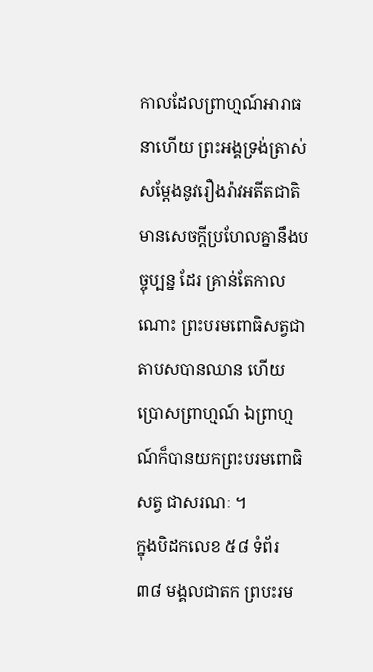កាលដែលព្រាហ្មណ៍អារាធនាហើយ ព្រះអង្គទ្រង់ត្រាស់ សម្តែងនូវរឿងរ៉ាវអតីតជាតិ មានសេចក្តីប្រហែលគ្នានឹងបច្ចុប្បន្ន ដែរ គ្រាន់តែកាលណោះ ព្រះបរមពោធិសត្វជាតាបសបានឈាន ហើយប្រោសព្រាហ្មណ៍ ឯព្រាហ្មណ៍ក៏បានយកព្រះបរមពោធិសត្វ ជាសរណៈ ។
ក្នុងបិដកលេខ ៥៨ ទំព័រ ៣៨ មង្គលជាតក ព្របះរម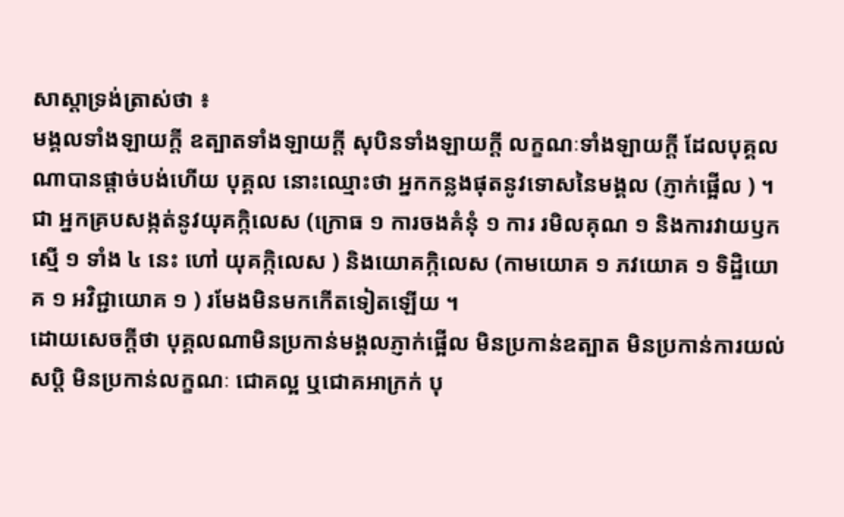សាស្តាទ្រង់ត្រាស់ថា ៖
មង្គលទាំងឡាយក្តី ឧត្បាតទាំងឡាយក្តី សុបិនទាំងឡាយក្តី លក្ខណៈទាំងឡាយក្តី ដែលបុគ្គលណាបានផ្តាច់បង់ហើយ បុគ្គល នោះឈ្មោះថា អ្នកកន្លងផុតនូវទោសនៃមង្គល (ភ្ញាក់ផ្អើល ) ។ ជា អ្នកគ្របសង្កត់នូវយុគក្កិលេស (ក្រោធ ១ ការចងគំនុំ ១ ការ រមិលគុណ ១ និងការវាយឫកស្មើ ១ ទាំង ៤ នេះ ហៅ យុគក្កិលេស ) និងយោគក្កិលេស (កាមយោគ ១ ភវយោគ ១ ទិដ្ឋិយោគ ១ អវិជ្ជាយោគ ១ ) រមែងមិនមកកើតទៀតឡើយ ។
ដោយសេចក្តីថា បុគ្គលណាមិនប្រកាន់មង្គលភ្ញាក់ផ្អើល មិនប្រកាន់ឧត្បាត មិនប្រកាន់ការយល់សប្តិ មិនប្រកាន់លក្ខណៈ ជោគល្អ ឬជោគអាក្រក់ បុ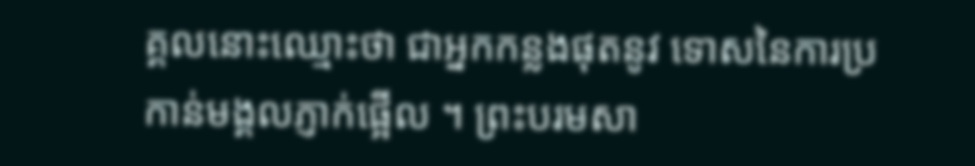គ្គលនោះឈ្មោះថា ជាអ្នកកន្លងផុតនូវ ទោសនៃការប្រកាន់មង្គលភ្ញាក់ផ្អើល ។ ព្រះបរមសា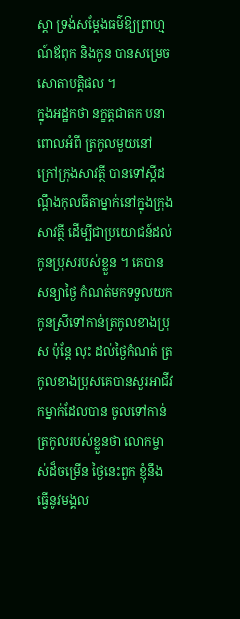ស្តា ទ្រង់សម្តែងធម៌ឱ្យព្រាហ្មណ៍ឪពុក និងកូន បានសម្រេចសោតាបត្តិផល ។
ក្នុងអដ្ឋកថា នក្ខត្តជាតក បនាពោលអំពី ត្រកូលមួយនៅ ក្រៅក្រុងសាវត្ថី បានទៅស្តីដណ្តឹងកុលធីតាម្នាក់នៅក្នុងក្រុងសាវត្ថី ដើម្បីជាប្រយោជន៍ដល់កូនប្រុសរបស់ខ្លួន ។ គេបានសន្យាថ្ងៃ កំណត់មកទទួលយកកូនស្រីទៅកាន់ត្រកូលខាងប្រុស ប៉ុន្តែ លុះ ដល់ថ្ងៃកំណត់ ត្រកូលខាងប្រុសគេបានសួរអាជីវកម្នាក់ដែលបាន ចូលទៅកាន់ត្រកូលរបស់ខ្លួនថា លោកម្ចាស់ដ៏ចម្រើន ថ្ងៃនេះពួក ខ្ញុំនឹងធ្វើនូវមង្គល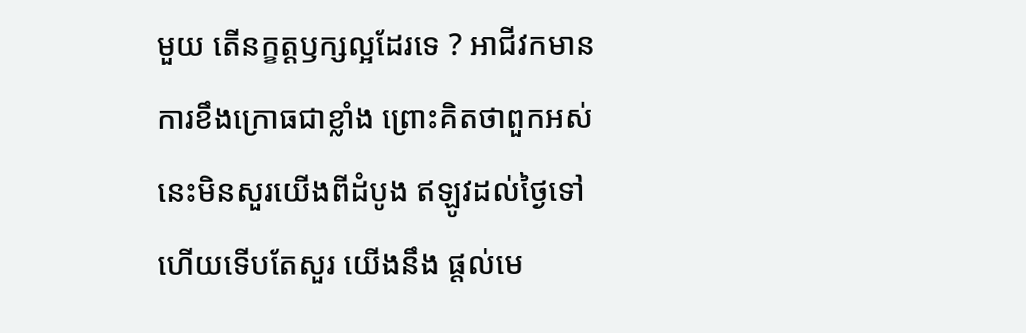មួយ តើនក្ខត្តឫក្សល្អដែរទេ ? អាជីវកមានការខឹងក្រោធជាខ្លាំង ព្រោះគិតថាពួកអស់នេះមិនសួរយើងពីដំបូង ឥឡូវដល់ថ្ងៃទៅហើយទើបតែសួរ យើងនឹង ផ្តល់មេ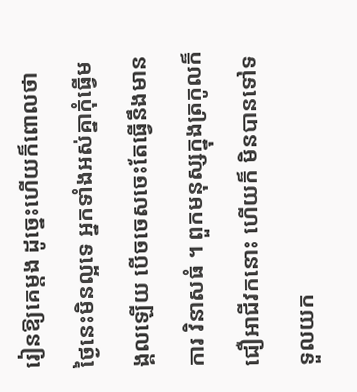រៀនឱ្យគេម្តង ដូច្នេះហើយក៏ពោលថា ថ្ងៃនេះមិនល្អទេ អ្នកទាំងអស់គ្នាកុំធ្វើមង្គលឡើយ បើចចេសចេះតែធ្វើនឹងមានការ វិនាសធំ ។ ពួកមនុស្សក្នុងត្រកូលក៏ជឿអាជីវកនោះ ហើយក៏ មិនបានទៅទទួលយក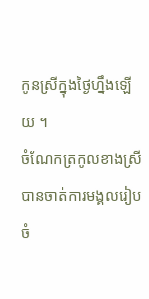កូនស្រីក្នុងថ្ងៃហ្នឹងឡើយ ។
ចំណែកត្រកូលខាងស្រី បានចាត់ការមង្គលរៀបចំ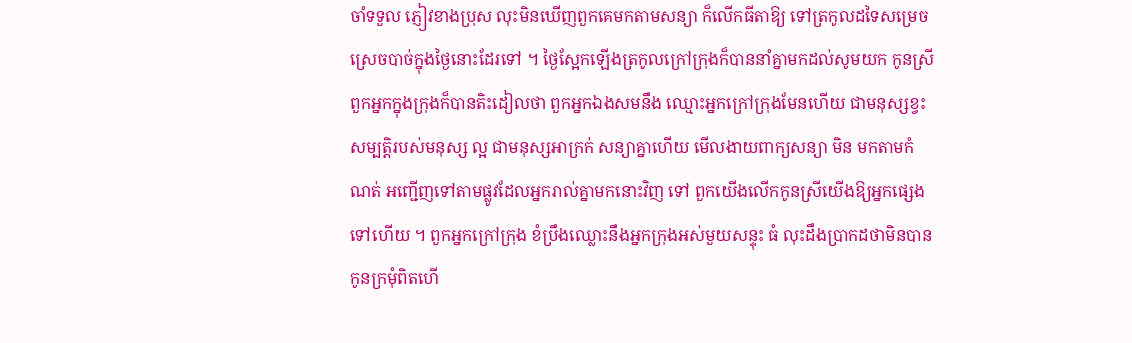ចាំទទួល ភ្ញៀវខាងប្រុស លុះមិនឃើញពួកគេមកតាមសន្យា ក៏លើកធីតាឱ្យ ទៅត្រកូលដទៃសម្រេចស្រេចបាច់ក្នុងថ្ងៃនោះដែរទៅ ។ ថ្ងៃស្អែកឡើងត្រកូលក្រៅក្រុងក៏បាននាំគ្នាមកដល់សូមយក កូនស្រី ពួកអ្នកក្នុងក្រុងក៏បានតិះដៀលថា ពួកអ្នកឯងសមនឹង ឈ្មោះអ្នកក្រៅក្រុងមែនហើយ ជាមនុស្សខ្វះសម្បត្តិរបស់មនុស្ស ល្អ ជាមនុស្សអាក្រក់ សន្យាគ្នាហើយ មើលងាយពាក្យសន្យា មិន មកតាមកំណត់ អញ្ជើញទៅតាមផ្លូវដែលអ្នករាល់គ្នាមកនោះវិញ ទៅ ពួកយើងលើកកូនស្រីយើងឱ្យអ្នកផ្សេងទៅហើយ ។ ពួកអ្នកក្រៅក្រុង ខំប្រឹងឈ្លោះនឹងអ្នកក្រុងអស់មួយសន្ទុះ ធំ លុះដឹងប្រាកដថាមិនបានកូនក្រមុំពិតហើ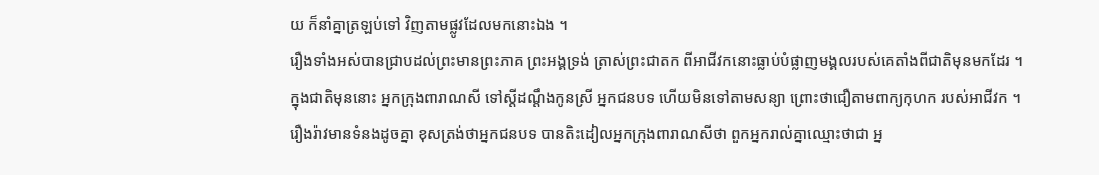យ ក៏នាំគ្នាត្រឡប់ទៅ វិញតាមផ្លូវដែលមកនោះឯង ។
រឿងទាំងអស់បានជ្រាបដល់ព្រះមានព្រះភាគ ព្រះអង្គទ្រង់ ត្រាស់ព្រះជាតក ពីអាជីវកនោះធ្លាប់បំផ្លាញមង្គលរបស់គេតាំងពីជាតិមុនមកដែរ ។
ក្នុងជាតិមុននោះ អ្នកក្រុងពារាណសី ទៅស្តីដណ្តឹងកូនស្រី អ្នកជនបទ ហើយមិនទៅតាមសន្យា ព្រោះថាជឿតាមពាក្យកុហក របស់អាជីវក ។ រឿងរ៉ាវមានទំនងដូចគ្នា ខុសត្រង់ថាអ្នកជនបទ បានតិះដៀលអ្នកក្រុងពារាណសីថា ពួកអ្នករាល់គ្នាឈ្មោះថាជា អ្ន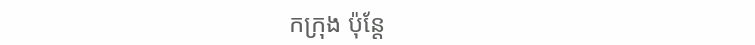កក្រុង ប៉ុន្តែ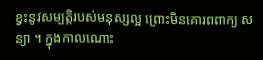ខ្វះនូវសម្បត្តិរបស់មនុស្សល្អ ព្រោះមិនគោរពពាក្យ សន្យា ។ ក្នុងកាលណោះ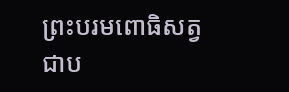ព្រះបរមពោធិសត្វជាប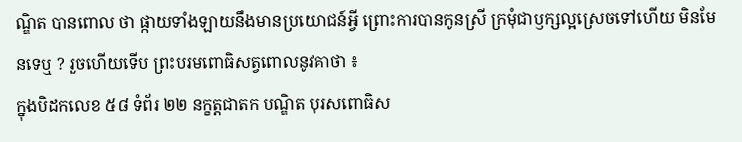ណ្ឌិត បានពោល ថា ផ្កាយទាំងឡាយនឹងមានប្រយោជន៍អ្វី ព្រោះការបានកូនស្រី ក្រមុំជាឫក្សល្អស្រេចទៅហើយ មិនមែនទេឬ ? រួចហើយទើប ព្រះបរមពោធិសត្វពោលនូវគាថា ៖
ក្នុងបិដកលេខ ៥៨ ទំព័រ ២២ នក្ខត្តជាតក បណ្ឌិត បុរសពោធិស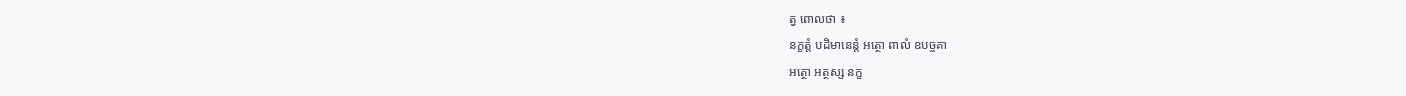ត្វ ពោលថា ៖
នក្ខត្តំ បដិមានេន្តំ អត្ថោ ពាលំ ឧបច្ចគា
អត្ថោ អត្ថស្ស នក្ខ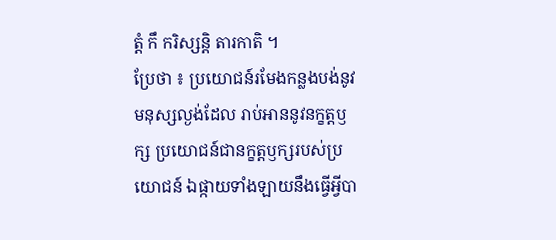ត្តំ កឹ ករិស្សន្តិ តារកាតិ ។
ប្រែថា ៖ ប្រយោជន៍រមែងកន្លងបង់នូវមនុស្សល្ងង់ដែល រាប់អាននូវនក្ខត្តឫក្ស ប្រយោជន៍ជានក្ខត្តឫក្សរបស់ប្រយោជន៍ ឯផ្កាយទាំងឡាយនឹងធ្វើអ្វីបា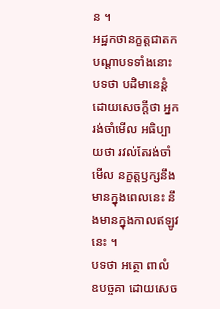ន ។
អដ្ឋកថានក្ខត្តជាតក
បណ្តាបទទាំងនោះ បទថា បដិមានេន្តំ ដោយសេចក្តីថា អ្នករង់ចាំមើល អធិប្បាយថា រវល់តែរង់ចាំមើល នក្ខត្តឫក្សនឹង មានក្នុងពេលនេះ នឹងមានក្នុងកាលឥឡូវនេះ ។
បទថា អត្ថោ ពាលំ ឧបច្ចគា ដោយសេច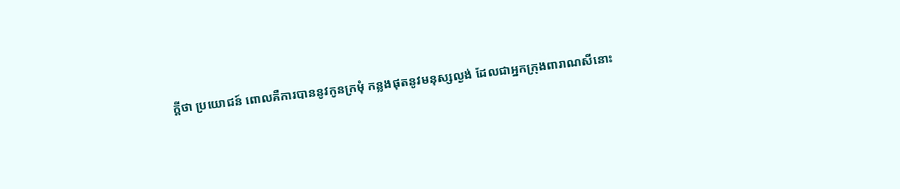ក្តីថា ប្រយោជន៍ ពោលគឺការបាននូវកូនក្រមុំ កន្លងផុតនូវមនុស្សល្ងង់ ដែលជាអ្នកក្រុងពារាណសីនោះ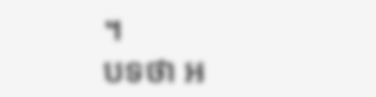។
បទថា អ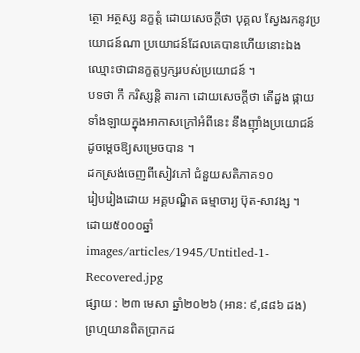ត្ថោ អត្ថស្ស នក្ខត្តំ ដោយសេចក្តីថា បុគ្គល ស្វែងរកនូវប្រយោជន៍ណា ប្រយោជន៍ដែលគេបានហើយនោះឯង ឈ្មោះថាជានក្ខត្តឫក្សរបស់ប្រយោជន៍ ។
បទថា កឹ ករិស្សន្តិ តារកា ដោយសេចក្តីថា តើដួង ផ្កាយទាំងឡាយក្នុងអាកាសក្រៅអំពីនេះ នឹងញ៉ាំងប្រយោជន៍ដូចម្តេចឱ្យសម្រេចបាន ។
ដកស្រង់ចេញពីសៀវភៅ ជំនួយសតិភាគ១០
រៀបរៀងដោយ អគ្គបណ្ឌិត ធម្មាចារ្យ ប៊ុត-សាវង្ស ។
ដោយ៥០០០ឆ្នាំ
images/articles/1945/Untitled-1-Recovered.jpg
ផ្សាយ : ២៣ មេសា ឆ្នាំ២០២៦ (អាន: ៩,៨៨៦ ដង)
ព្រហ្មយានពិតប្រាកដ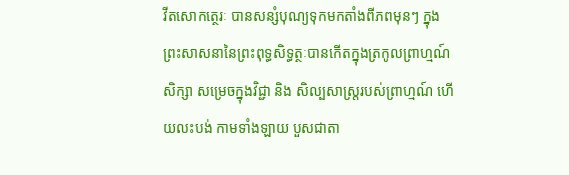វីតសោកត្ថេរៈ បានសន្សំបុណ្យទុកមកតាំងពីភពមុនៗ ក្នុង ព្រះសាសនានៃព្រះពុទ្ធសិទ្ធត្ថៈបានកើតក្នុងត្រកូលព្រាហ្មណ៍ សិក្សា សម្រេចក្នុងវិជ្ជា និង សិល្បសាស្ត្ររបស់ព្រាហ្មណ៍ ហើយលះបង់ កាមទាំងឡាយ បួសជាតា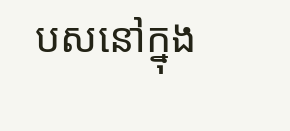បសនៅក្នុង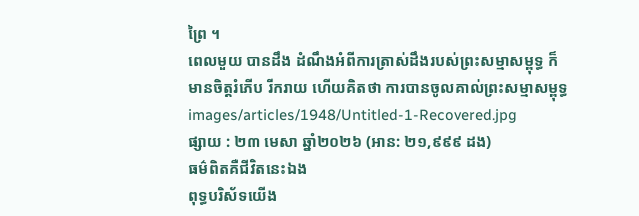ព្រៃ ។
ពេលមួយ បានដឹង ដំណឹងអំពីការត្រាស់ដឹងរបស់ព្រះសម្មាសម្ពុទ្ធ ក៏មានចិត្តរំភើប រីករាយ ហើយគិតថា ការបានចូលគាល់ព្រះសម្មាសម្ពុទ្ធ
images/articles/1948/Untitled-1-Recovered.jpg
ផ្សាយ : ២៣ មេសា ឆ្នាំ២០២៦ (អាន: ២១,៩៩៩ ដង)
ធម៌ពិតគឺជីវិតនេះឯង
ពុទ្ធបរិស័ទយើង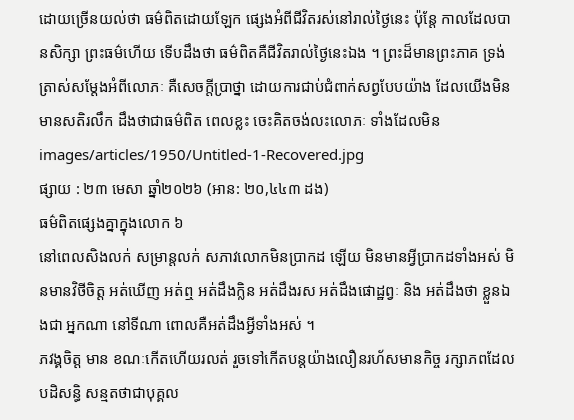ដោយច្រើនយល់ថា ធម៌ពិតដោយឡែក ផ្សេងអំពីជីវិតរស់នៅរាល់ថ្ងៃនេះ ប៉ុន្តែ កាលដែលបានសិក្សា ព្រះធម៌ហើយ ទើបដឹងថា ធម៌ពិតគឺជីវិតរាល់ថ្ងៃនេះឯង ។ ព្រះដ៏មានព្រះភាគ ទ្រង់ត្រាស់សម្តែងអំពីលោភៈ គឺសេចក្តីប្រាថ្នា ដោយការជាប់ជំពាក់សព្វបែបយ៉ាង ដែលយើងមិនមានសតិរលឹក ដឹងថាជាធម៌ពិត ពេលខ្លះ ចេះគិតចង់លះលោភៈ ទាំងដែលមិន
images/articles/1950/Untitled-1-Recovered.jpg
ផ្សាយ : ២៣ មេសា ឆ្នាំ២០២៦ (អាន: ២០,៤៤៣ ដង)
ធម៌ពិតផ្សេងគ្នាក្នុងលោក ៦
នៅពេលសិងលក់ សម្រាន្តលក់ សភាវលោកមិនប្រាកដ ឡើយ មិនមានអ្វីប្រាកដទាំងអស់ មិនមានវិថីចិត្ត អត់ឃើញ អត់ឮ អត់ដឹងក្លិន អត់ដឹងរស អត់ដឹងផោដ្ឋព្វៈ និង អត់ដឹងថា ខ្លួនឯងជា អ្នកណា នៅទីណា ពោលគឺអត់ដឹងអ្វីទាំងអស់ ។
ភវង្គចិត្ត មាន ខណៈកើតហើយរលត់ រួចទៅកើតបន្តយ៉ាងលឿនរហ័សមានកិច្ច រក្សាភពដែលបដិសន្ធិ សន្មតថាជាបុគ្គល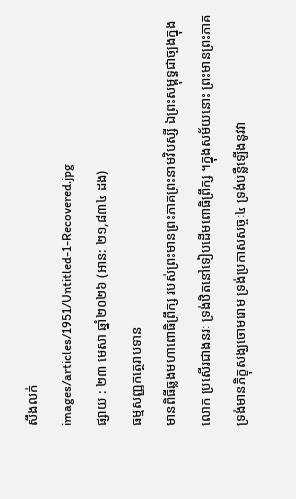សឹងលក់
images/articles/1951/Untitled-1-Recovered.jpg
ផ្សាយ : ២៣ មេសា ឆ្នាំ២០២៦ (អាន: ២១,៨៣៤ ដង)
ធម្មសញ្ញកត្ថេរាបទាន
មានពិធីឆ្លងមហាពោធិព្រឹក្ស របស់ព្រះមានព្រះភាគព្រះនាមវិបស្សី ឯព្រះសម្ពុទ្ធជាច្បងក្នុងលោក ប្រសើរជាងនរៈ ទ្រង់ឋិតនៅទៀបដើមពោធិព្រឹក្ស ។ក្នុងសម័យនោះ ព្រះមានព្រះភាគ ទ្រង់មានភិក្ខុសង្ឃចោមរោម ទ្រង់ប្រកាសសច្ចៈ៤ ទ្រង់បន្លឺឡើងនូវវា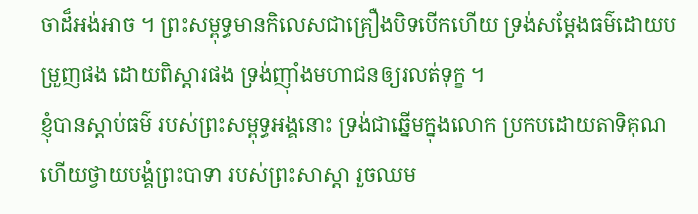ចាដ៏អង់អាច ។ ព្រះសម្ពុទ្ធមានកិលេសជាគ្រឿងបិទបើកហើយ ទ្រង់សម្តែងធម៌ដោយបម្រួញផង ដោយពិស្តារផង ទ្រង់ញ៉ាំងមហាជនឲ្យរលត់ទុក្ខ ។
ខ្ញុំបានស្តាប់ធម៌ របស់ព្រះសម្ពុទ្ធអង្គនោះ ទ្រង់ជាឆ្នើមក្នុងលោក ប្រកបដោយតាទិគុណ ហើយថ្វាយបង្គំព្រះបាទា របស់ព្រះសាស្តា រួចឈម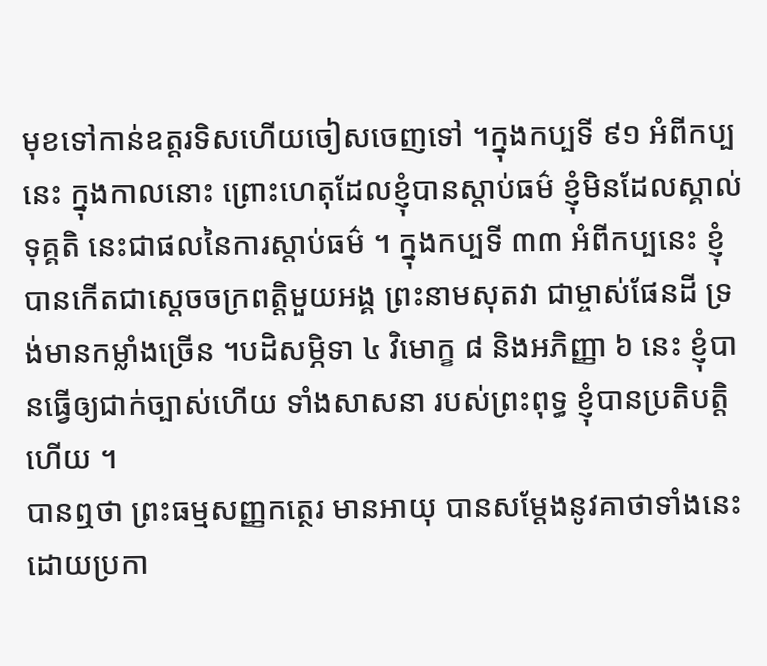មុខទៅកាន់ឧត្តរទិសហើយចៀសចេញទៅ ។ក្នុងកប្បទី ៩១ អំពីកប្បនេះ ក្នុងកាលនោះ ព្រោះហេតុដែលខ្ញុំបានស្តាប់ធម៌ ខ្ញុំមិនដែលស្គាល់ទុគ្គតិ នេះជាផលនៃការស្តាប់ធម៌ ។ ក្នុងកប្បទី ៣៣ អំពីកប្បនេះ ខ្ញុំបានកើតជាស្តេចចក្រពត្តិមួយអង្គ ព្រះនាមសុតវា ជាម្ចាស់ផែនដី ទ្រង់មានកម្លាំងច្រើន ។បដិសម្ភិទា ៤ វិមោក្ខ ៨ និងអភិញ្ញា ៦ នេះ ខ្ញុំបានធ្វើឲ្យជាក់ច្បាស់ហើយ ទាំងសាសនា របស់ព្រះពុទ្ធ ខ្ញុំបានប្រតិបត្តិហើយ ។
បានឮថា ព្រះធម្មសញ្ញកត្ថេរ មានអាយុ បានសម្តែងនូវគាថាទាំងនេះ ដោយប្រកា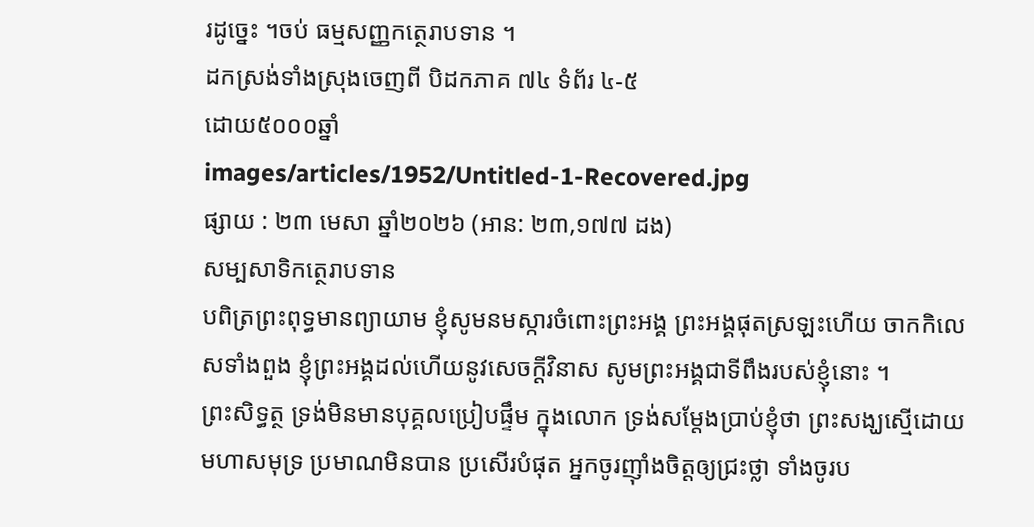រដូច្នេះ ។ចប់ ធម្មសញ្ញកត្ថេរាបទាន ។
ដកស្រង់ទាំងស្រុងចេញពី បិដកភាគ ៧៤ ទំព័រ ៤-៥
ដោយ៥០០០ឆ្នាំ
images/articles/1952/Untitled-1-Recovered.jpg
ផ្សាយ : ២៣ មេសា ឆ្នាំ២០២៦ (អាន: ២៣,១៧៧ ដង)
សម្បសាទិកត្ថេរាបទាន
បពិត្រព្រះពុទ្ធមានព្យាយាម ខ្ញុំសូមនមស្ការចំពោះព្រះអង្គ ព្រះអង្គផុតស្រឡះហើយ ចាកកិលេសទាំងពួង ខ្ញុំព្រះអង្គដល់ហើយនូវសេចក្តីវិនាស សូមព្រះអង្គជាទីពឹងរបស់ខ្ញុំនោះ ។
ព្រះសិទ្ធត្ថ ទ្រង់មិនមានបុគ្គលប្រៀបផ្ទឹម ក្នុងលោក ទ្រង់សម្តែងប្រាប់ខ្ញុំថា ព្រះសង្ឃសើ្មដោយមហាសមុទ្រ ប្រមាណមិនបាន ប្រសើរបំផុត អ្នកចូរញ៉ាំងចិត្តឲ្យជ្រះថ្លា ទាំងចូរប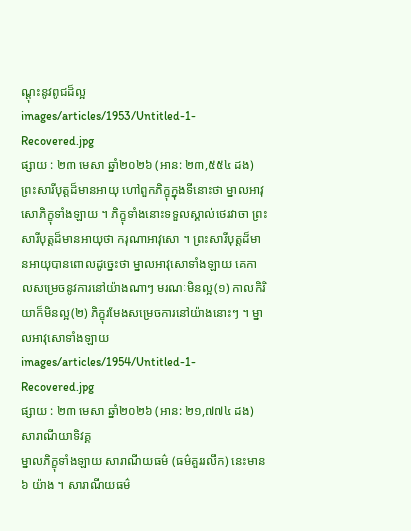ណ្តុះនូវពូជដ៏ល្អ
images/articles/1953/Untitled-1-Recovered.jpg
ផ្សាយ : ២៣ មេសា ឆ្នាំ២០២៦ (អាន: ២៣,៥៥៤ ដង)
ព្រះសារីបុត្តដ៏មានអាយុ ហៅពួកភិក្ខុក្នុងទីនោះថា ម្នាលអាវុសោភិក្ខុទាំងឡាយ ។ ភិក្ខុទាំងនោះទទួលស្គាល់ថេរវាចា ព្រះសារីបុត្តដ៏មានអាយុថា ករុណាអាវុសោ ។ ព្រះសារីបុត្តដ៏មានអាយុបានពោលដូច្នេះថា ម្នាលអាវុសោទាំងឡាយ គេកាលសម្រេចនូវការនៅយ៉ាងណាៗ មរណៈមិនល្អ(១) កាលកិរិយាក៏មិនល្អ(២) ភិក្ខុរមែងសម្រេចការនៅយ៉ាងនោះៗ ។ ម្នាលអាវុសោទាំងឡាយ
images/articles/1954/Untitled-1-Recovered.jpg
ផ្សាយ : ២៣ មេសា ឆ្នាំ២០២៦ (អាន: ២១,៧៧៤ ដង)
សារាណីយាទិវគ្គ
ម្នាលភិក្ខុទាំងឡាយ សារាណីយធម៌ (ធម៌គួររលឹក) នេះមាន ៦ យ៉ាង ។ សារាណីយធម៌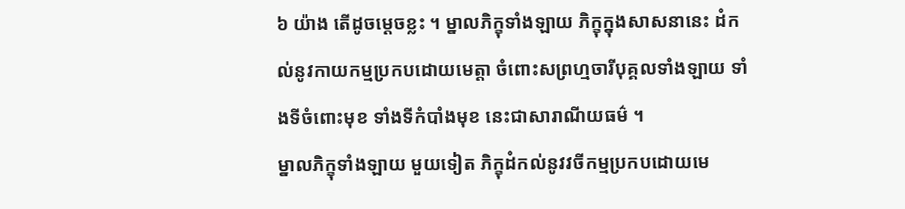៦ យ៉ាង តើដូចម្តេចខ្លះ ។ ម្នាលភិក្ខុទាំងឡាយ ភិក្ខុក្នុងសាសនានេះ ដំកល់នូវកាយកម្មប្រកបដោយមេត្តា ចំពោះសព្រហ្មចារីបុគ្គលទាំងឡាយ ទាំងទីចំពោះមុខ ទាំងទីកំបាំងមុខ នេះជាសារាណីយធម៌ ។
ម្នាលភិក្ខុទាំងឡាយ មួយទៀត ភិក្ខុដំកល់នូវវចីកម្មប្រកបដោយមេ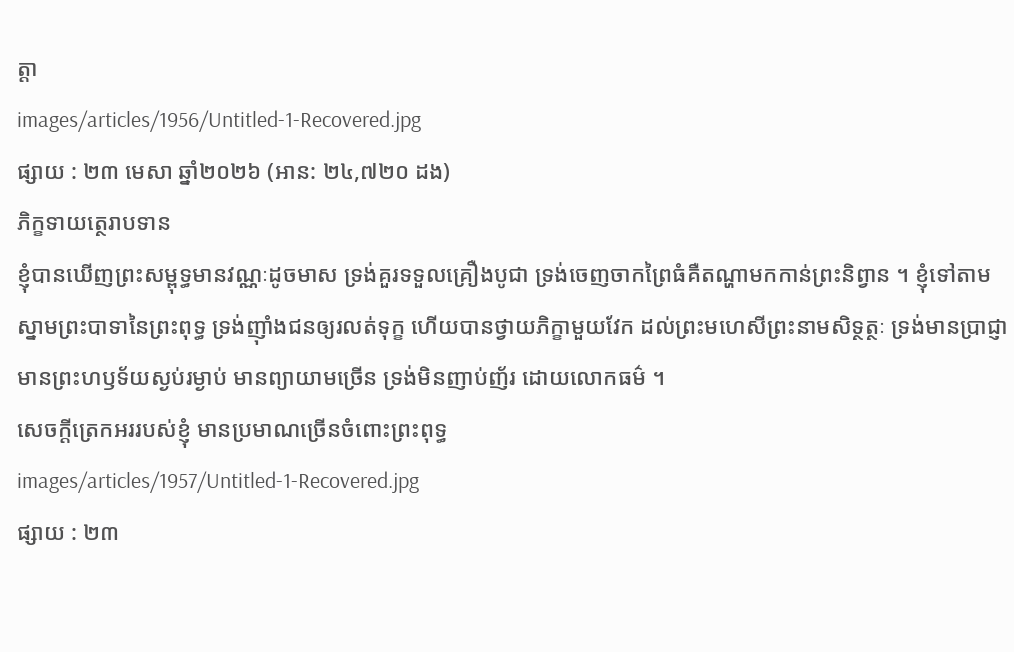ត្តា
images/articles/1956/Untitled-1-Recovered.jpg
ផ្សាយ : ២៣ មេសា ឆ្នាំ២០២៦ (អាន: ២៤,៧២០ ដង)
ភិក្ខទាយត្ថេរាបទាន
ខ្ញុំបានឃើញព្រះសម្ពុទ្ធមានវណ្ណៈដូចមាស ទ្រង់គួរទទួលគ្រឿងបូជា ទ្រង់ចេញចាកព្រៃធំគឺតណ្ហាមកកាន់ព្រះនិព្វាន ។ ខ្ញុំទៅតាមស្នាមព្រះបាទានៃព្រះពុទ្ធ ទ្រង់ញ៉ាំងជនឲ្យរលត់ទុក្ខ ហើយបានថ្វាយភិក្ខាមួយវែក ដល់ព្រះមហេសីព្រះនាមសិទ្ថត្ថៈ ទ្រង់មានប្រាជ្ញា មានព្រះហឫទ័យស្ងប់រម្ងាប់ មានព្យាយាមច្រើន ទ្រង់មិនញាប់ញ័រ ដោយលោកធម៌ ។
សេចក្តីត្រេកអររបស់ខ្ញុំ មានប្រមាណច្រើនចំពោះព្រះពុទ្ធ
images/articles/1957/Untitled-1-Recovered.jpg
ផ្សាយ : ២៣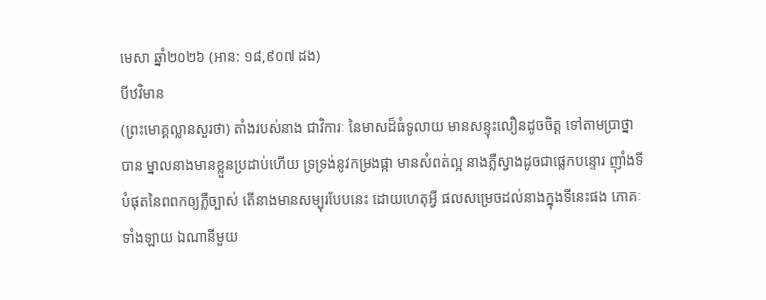មេសា ឆ្នាំ២០២៦ (អាន: ១៨,៩០៧ ដង)
បីឋវិមាន
(ព្រះមោគ្គល្លានសួរថា) តាំងរបស់នាង ជាវិការៈ នៃមាសដ៏ធំទូលាយ មានសន្ទុះលឿនដូចចិត្ត ទៅតាមប្រាថ្នាបាន ម្នាលនាងមានខ្លួនប្រដាប់ហើយ ទ្រទ្រង់នូវកម្រងផ្កា មានសំពត់ល្អ នាងភ្លឺស្វាងដូចជាផ្លេកបន្ទោរ ញ៉ាំងទីបំផុតនៃពពកឲ្យភ្លឺច្បាស់ តើនាងមានសម្បុរបែបនេះ ដោយហេតុអ្វី ផលសម្រេចដល់នាងក្នុងទីនេះផង ភោគៈទាំងឡាយ ឯណានីមួយ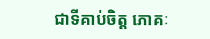ជាទីគាប់ចិត្ត ភោគៈ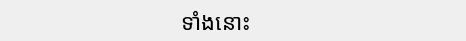ទាំងនោះ